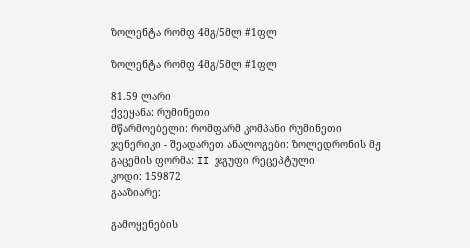ზოლენტა რომფ 4მგ/5მლ #1ფლ

ზოლენტა რომფ 4მგ/5მლ #1ფლ

81.59 ლარი
ქვეყანა: რუმინეთი
მწარმოებელი: რომფარმ კომპანი რუმინეთი
ჯენერიკი - შეადარეთ ანალოგები: ზოლედრონის მჟ
გაცემის ფორმა: II ჯგუფი რეცეპტული
კოდი: 159872
გააზიარე:

გამოყენების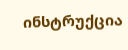ინსტრუქცია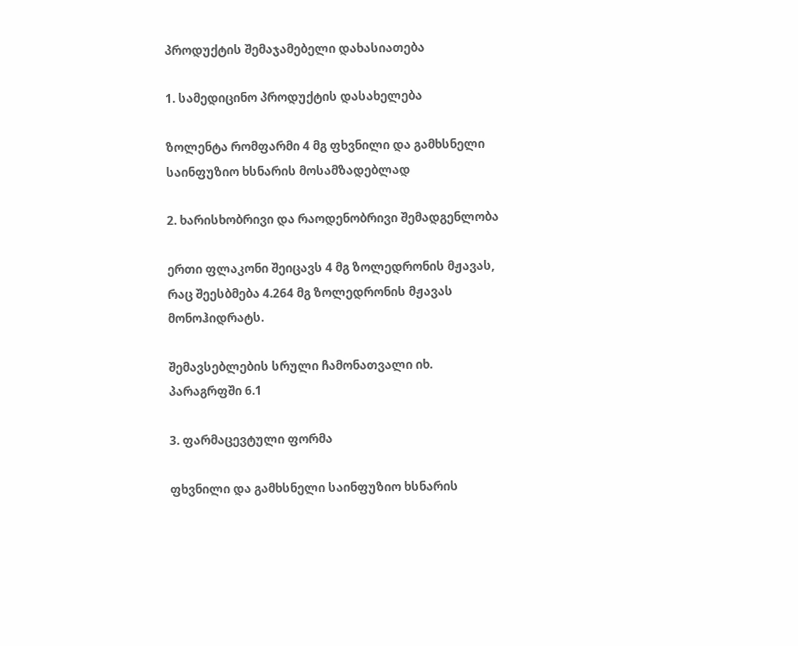პროდუქტის შემაჯამებელი დახასიათება

1. სამედიცინო პროდუქტის დასახელება

ზოლენტა რომფარმი 4 მგ ფხვნილი და გამხსნელი საინფუზიო ხსნარის მოსამზადებლად

2. ხარისხობრივი და რაოდენობრივი შემადგენლობა

ერთი ფლაკონი შეიცავს 4 მგ ზოლედრონის მჟავას, რაც შეესბმება 4.264 მგ ზოლედრონის მჟავას მონოჰიდრატს.

შემავსებლების სრული ჩამონათვალი იხ. პარაგრფში 6.1

3. ფარმაცევტული ფორმა

ფხვნილი და გამხსნელი საინფუზიო ხსნარის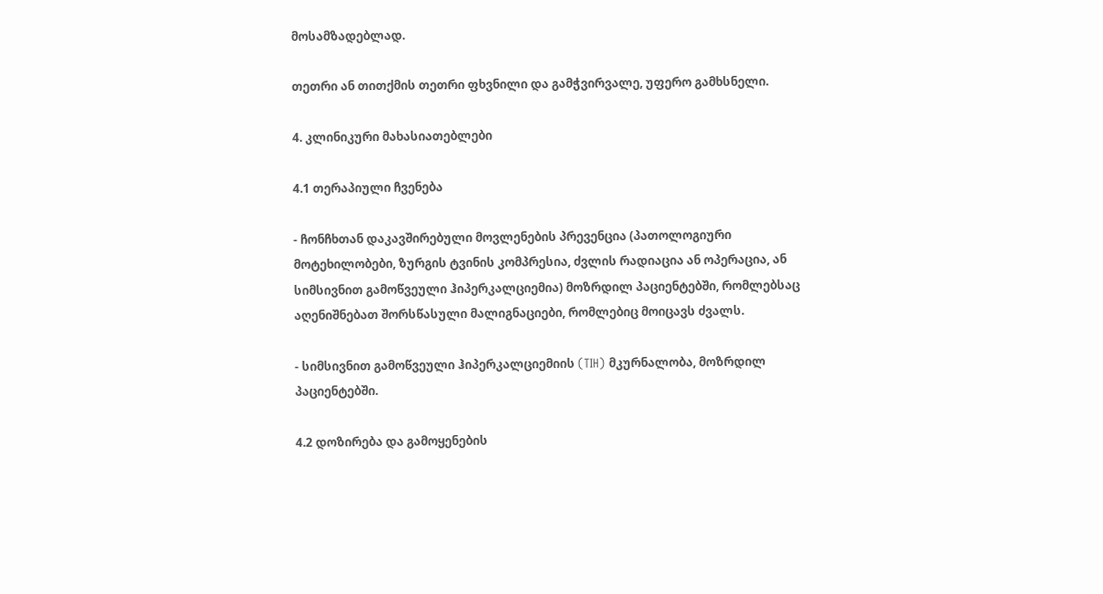მოსამზადებლად.

თეთრი ან თითქმის თეთრი ფხვნილი და გამჭვირვალე, უფერო გამხსნელი.

4. კლინიკური მახასიათებლები

4.1 თერაპიული ჩვენება

- ჩონჩხთან დაკავშირებული მოვლენების პრევენცია (პათოლოგიური მოტეხილობები, ზურგის ტვინის კომპრესია, ძვლის რადიაცია ან ოპერაცია, ან სიმსივნით გამოწვეული ჰიპერკალციემია) მოზრდილ პაციენტებში, რომლებსაც აღენიშნებათ შორსწასული მალიგნაციები, რომლებიც მოიცავს ძვალს.

- სიმსივნით გამოწვეული ჰიპერკალციემიის (TIH) მკურნალობა, მოზრდილ პაციენტებში.

4.2 დოზირება და გამოყენების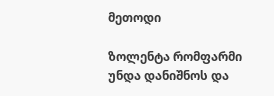მეთოდი

ზოლენტა რომფარმი უნდა დანიშნოს და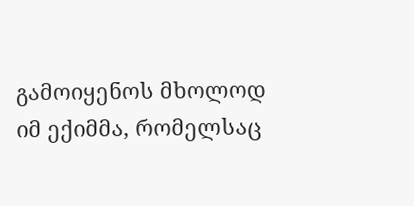გამოიყენოს მხოლოდ იმ ექიმმა, რომელსაც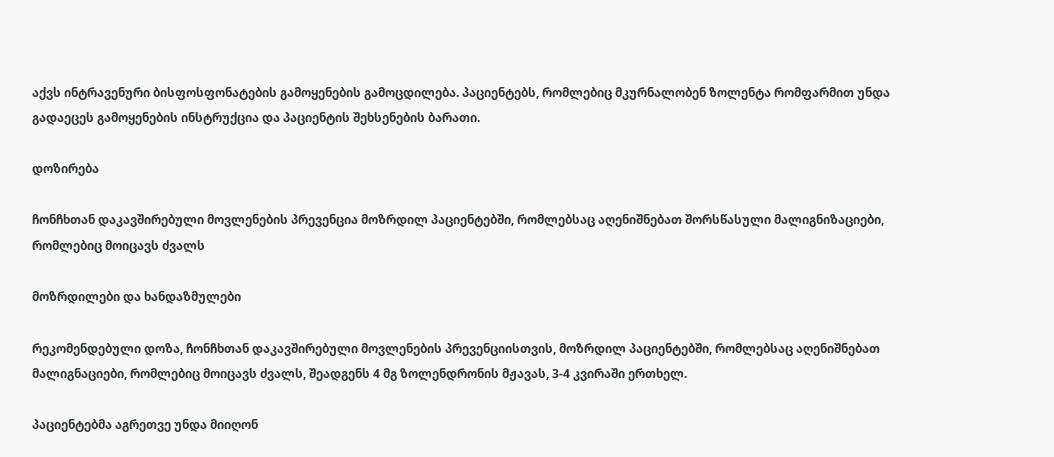აქვს ინტრავენური ბისფოსფონატების გამოყენების გამოცდილება. პაციენტებს, რომლებიც მკურნალობენ ზოლენტა რომფარმით უნდა გადაეცეს გამოყენების ინსტრუქცია და პაციენტის შეხსენების ბარათი.

დოზირება

ჩონჩხთან დაკავშირებული მოვლენების პრევენცია მოზრდილ პაციენტებში, რომლებსაც აღენიშნებათ შორსწასული მალიგნიზაციები, რომლებიც მოიცავს ძვალს

მოზრდილები და ხანდაზმულები

რეკომენდებული დოზა, ჩონჩხთან დაკავშირებული მოვლენების პრევენციისთვის, მოზრდილ პაციენტებში, რომლებსაც აღენიშნებათ მალიგნაციები, რომლებიც მოიცავს ძვალს, შეადგენს 4 მგ ზოლენდრონის მჟავას, 3-4 კვირაში ერთხელ.

პაციენტებმა აგრეთვე უნდა მიიღონ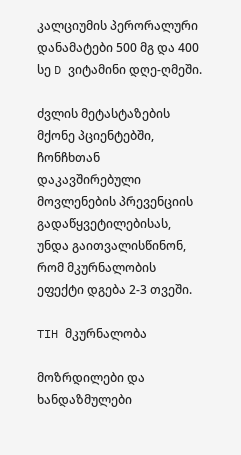კალციუმის პერორალური დანამატები 500 მგ და 400 სე D ვიტამინი დღე-ღმეში.

ძვლის მეტასტაზების მქონე პციენტებში, ჩონჩხთან დაკავშირებული მოვლენების პრევენციის გადაწყვეტილებისას, უნდა გაითვალისწინონ, რომ მკურნალობის ეფექტი დგება 2-3 თვეში.

TIH მკურნალობა

მოზრდილები და ხანდაზმულები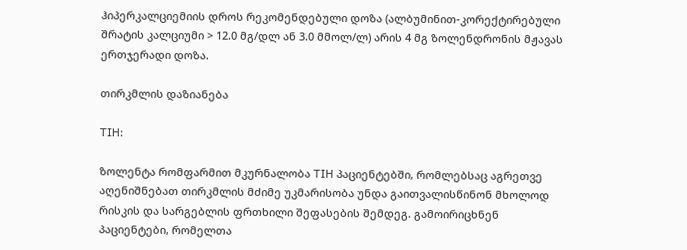ჰიპერკალციემიის დროს რეკომენდებული დოზა (ალბუმინით-კორექტირებული შრატის კალციუმი > 12.0 მგ/დლ ან 3.0 მმოლ/ლ) არის 4 მგ ზოლენდრონის მჟავას ერთჯერადი დოზა.

თირკმლის დაზიანება

TIH:

ზოლენტა რომფარმით მკურნალობა TIH პაციენტებში, რომლებსაც აგრეთვე აღენიშნებათ თირკმლის მძიმე უკმარისობა უნდა გაითვალისწინონ მხოლოდ რისკის და სარგებლის ფრთხილი შეფასების შემდეგ. გამოირიცხნენ პაციენტები, რომელთა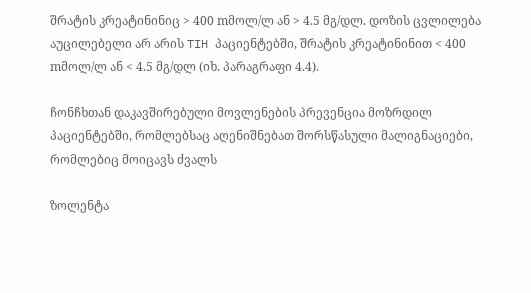შრატის კრეატინინიც > 400 mმოლ/ლ ან > 4.5 მგ/დლ. დოზის ცვლილება აუცილებელი არ არის TIH პაციენტებში, შრატის კრეატინინით < 400 mმოლ/ლ ან < 4.5 მგ/დლ (იხ. პარაგრაფი 4.4).

ჩონჩხთან დაკავშირებული მოვლენების პრევენცია მოზრდილ პაციენტებში, რომლებსაც აღენიშნებათ შორსწასული მალიგნაციები, რომლებიც მოიცავს ძვალს

ზოლენტა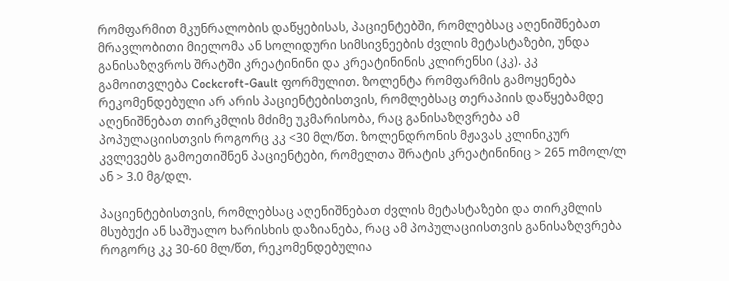რომფარმით მკუნრალობის დაწყებისას, პაციენტებში, რომლებსაც აღენიშნებათ მრავლობითი მიელომა ან სოლიდური სიმსივნეების ძვლის მეტასტაზები, უნდა განისაზღვროს შრატში კრეატინინი და კრეატინინის კლირენსი (კკ). კკ გამოითვლება Cockcroft-Gault ფორმულით. ზოლენტა რომფარმის გამოყენება რეკომენდებული არ არის პაციენტებისთვის, რომლებსაც თერაპიის დაწყებამდე აღენიშნებათ თირკმლის მძიმე უკმარისობა, რაც განისაზღვრება ამ პოპულაციისთვის როგორც კკ <30 მლ/წთ. ზოლენდრონის მჟავას კლინიკურ კვლევებს გამოეთიშნენ პაციენტები, რომელთა შრატის კრეატინინიც > 265 mმოლ/ლ ან > 3.0 მგ/დლ.

პაციენტებისთვის, რომლებსაც აღენიშნებათ ძვლის მეტასტაზები და თირკმლის მსუბუქი ან საშუალო ხარისხის დაზიანება, რაც ამ პოპულაციისთვის განისაზღვრება როგორც კკ 30-60 მლ/წთ, რეკომენდებულია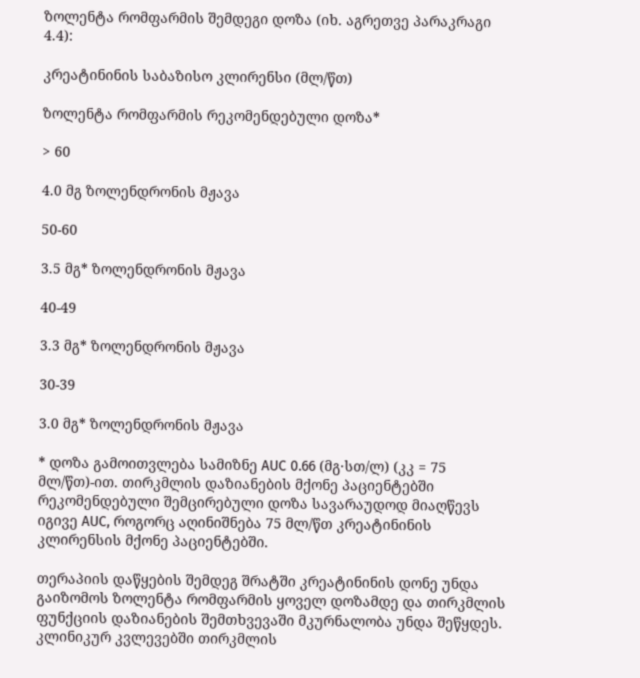ზოლენტა რომფარმის შემდეგი დოზა (იხ. აგრეთვე პარაკრაგი 4.4):

კრეატინინის საბაზისო კლირენსი (მლ/წთ)

ზოლენტა რომფარმის რეკომენდებული დოზა*

> 60

4.0 მგ ზოლენდრონის მჟავა

50-60

3.5 მგ* ზოლენდრონის მჟავა

40-49

3.3 მგ* ზოლენდრონის მჟავა

30-39

3.0 მგ* ზოლენდრონის მჟავა

* დოზა გამოითვლება სამიზნე AUC 0.66 (მგ·სთ/ლ) (კკ = 75 მლ/წთ)-ით. თირკმლის დაზიანების მქონე პაციენტებში რეკომენდებული შემცირებული დოზა სავარაუდოდ მიაღწევს იგივე AUC, როგორც აღინიშნება 75 მლ/წთ კრეატინინის კლირენსის მქონე პაციენტებში.

თერაპიის დაწყების შემდეგ შრატში კრეატინინის დონე უნდა გაიზომოს ზოლენტა რომფარმის ყოველ დოზამდე და თირკმლის ფუნქციის დაზიანების შემთხვევაში მკურნალობა უნდა შეწყდეს. კლინიკურ კვლევებში თირკმლის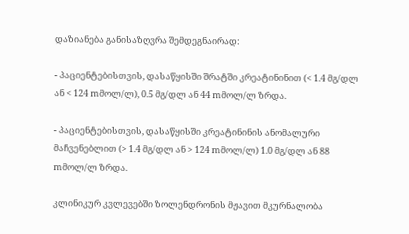დაზიანება განისაზღვრა შემდეგნაირად:

- პაციენტებისთვის, დასაწყისში შრატში კრეატინინით (< 1.4 მგ/დლ ან < 124 mმოლ/ლ), 0.5 მგ/დლ ან 44 mმოლ/ლ ზრდა.

- პაციენტებისთვის, დასაწყისში კრეატინინის ანომალური მაჩვენებლით (> 1.4 მგ/დლ ან > 124 mმოლ/ლ) 1.0 მგ/დლ ან 88 mმოლ/ლ ზრდა.

კლინიკურ კვლევებში ზოლენდრონის მჟავით მკურნალობა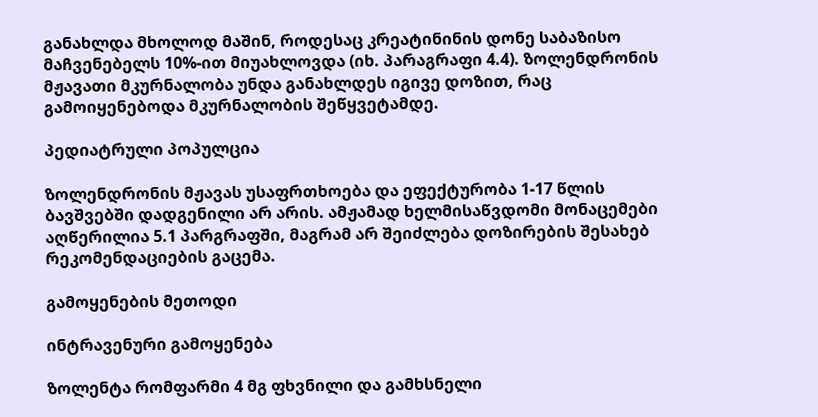განახლდა მხოლოდ მაშინ, როდესაც კრეატინინის დონე საბაზისო მაჩვენებელს 10%-ით მიუახლოვდა (იხ. პარაგრაფი 4.4). ზოლენდრონის მჟავათი მკურნალობა უნდა განახლდეს იგივე დოზით, რაც გამოიყენებოდა მკურნალობის შეწყვეტამდე.

პედიატრული პოპულცია

ზოლენდრონის მჟავას უსაფრთხოება და ეფექტურობა 1-17 წლის ბავშვებში დადგენილი არ არის. ამჟამად ხელმისაწვდომი მონაცემები აღწერილია 5.1 პარგრაფში, მაგრამ არ შეიძლება დოზირების შესახებ რეკომენდაციების გაცემა.

გამოყენების მეთოდი

ინტრავენური გამოყენება

ზოლენტა რომფარმი 4 მგ ფხვნილი და გამხსნელი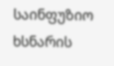საინფუზიო ხსნარის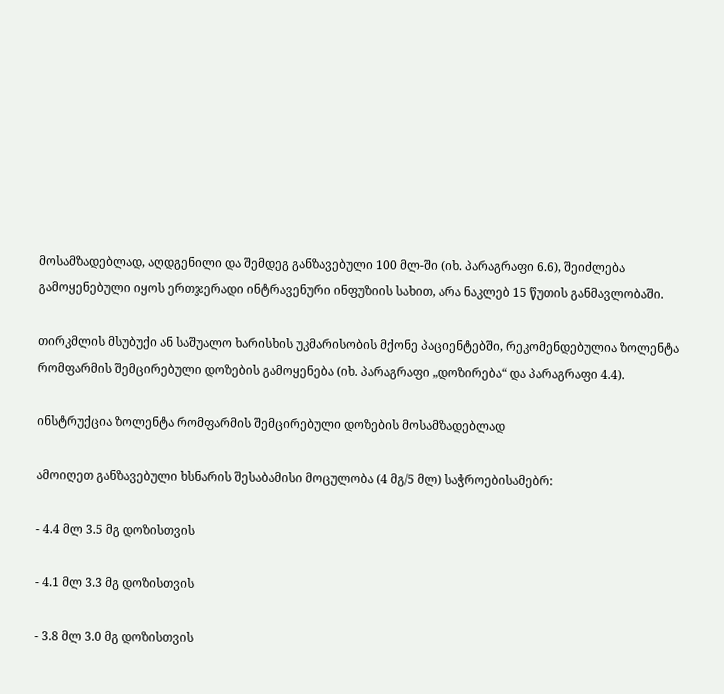მოსამზადებლად, აღდგენილი და შემდეგ განზავებული 100 მლ-ში (იხ. პარაგრაფი 6.6), შეიძლება გამოყენებული იყოს ერთჯერადი ინტრავენური ინფუზიის სახით, არა ნაკლებ 15 წუთის განმავლობაში.

თირკმლის მსუბუქი ან საშუალო ხარისხის უკმარისობის მქონე პაციენტებში, რეკომენდებულია ზოლენტა რომფარმის შემცირებული დოზების გამოყენება (იხ. პარაგრაფი „დოზირება“ და პარაგრაფი 4.4).

ინსტრუქცია ზოლენტა რომფარმის შემცირებული დოზების მოსამზადებლად

ამოიღეთ განზავებული ხსნარის შესაბამისი მოცულობა (4 მგ/5 მლ) საჭროებისამებრ:

- 4.4 მლ 3.5 მგ დოზისთვის

- 4.1 მლ 3.3 მგ დოზისთვის

- 3.8 მლ 3.0 მგ დოზისთვის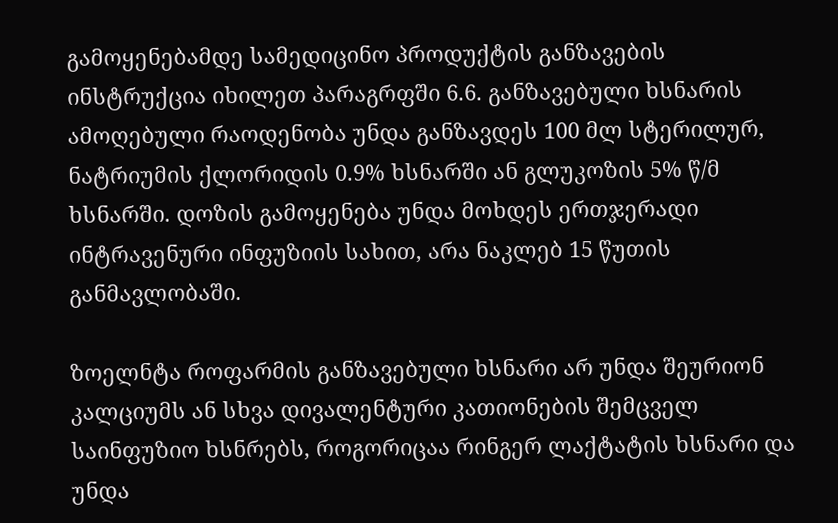გამოყენებამდე სამედიცინო პროდუქტის განზავების ინსტრუქცია იხილეთ პარაგრფში 6.6. განზავებული ხსნარის ამოღებული რაოდენობა უნდა განზავდეს 100 მლ სტერილურ, ნატრიუმის ქლორიდის 0.9% ხსნარში ან გლუკოზის 5% წ/მ ხსნარში. დოზის გამოყენება უნდა მოხდეს ერთჯერადი ინტრავენური ინფუზიის სახით, არა ნაკლებ 15 წუთის განმავლობაში.

ზოელნტა როფარმის განზავებული ხსნარი არ უნდა შეურიონ კალციუმს ან სხვა დივალენტური კათიონების შემცველ საინფუზიო ხსნრებს, როგორიცაა რინგერ ლაქტატის ხსნარი და უნდა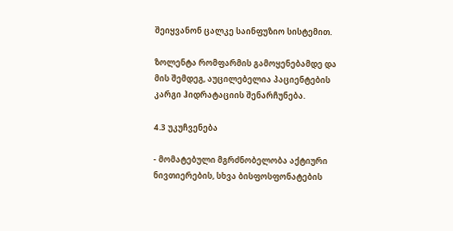შეიყვანონ ცალკე საინფუზიო სისტემით.

ზოლენტა რომფარმის გამოყენებამდე და მის შემდეგ, აუცილებელია პაციენტების კარგი ჰიდრატაციის შენარჩუნება.

4.3 უკუჩვენება

- მომატებული მგრძნობელობა აქტიური ნივთიერების, სხვა ბისფოსფონატების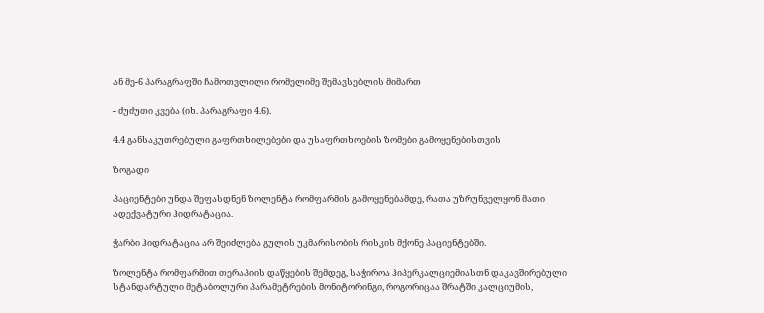ან მე-6 პარაგრაფში ჩამოთვლილი რომელიმე შემავსებლის მიმართ

- ძუძუთი კვება (იხ. პარაგრაფი 4.6).

4.4 განსაკუთრებული გაფრთხილებები და უსაფრთხოების ზომები გამოყენებისთვის

ზოგადი

პაციენტები უნდა შეფასდნენ ზოლენტა რომფარმის გამოყენებამდე, რათა უზრუნველყონ მათი ადექვატური ჰიდრატაცია.

ჭარბი ჰიდრატაცია არ შეიძლება გულის უკმარისობის რისკის მქონე პაციენტებში.

ზოლენტა რომფარმით თერაპიის დაწყების შემდეგ, საჭიროა ჰიპერკალციემიასთნ დაკავშირებული სტანდარტული მეტაბოლური პარამეტრების მონიტორინგი, როგორიცაა შრატში კალციუმის,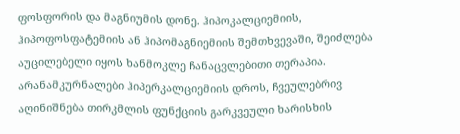ფოსფორის და მაგნიუმის დონე. ჰიპოკალციემიის, ჰიპოფოსფატემიის ან ჰიპომაგნიემიის შემთხვევაში, შეიძლება აუცილებელი იყოს ხანმოკლე ჩანაცვლებითი თერაპია. არანამკურნალები ჰიპერკალციემიის დროს, ჩვეულებრივ აღინიშნება თირკმლის ფუნქციის გარკვეული ხარისხის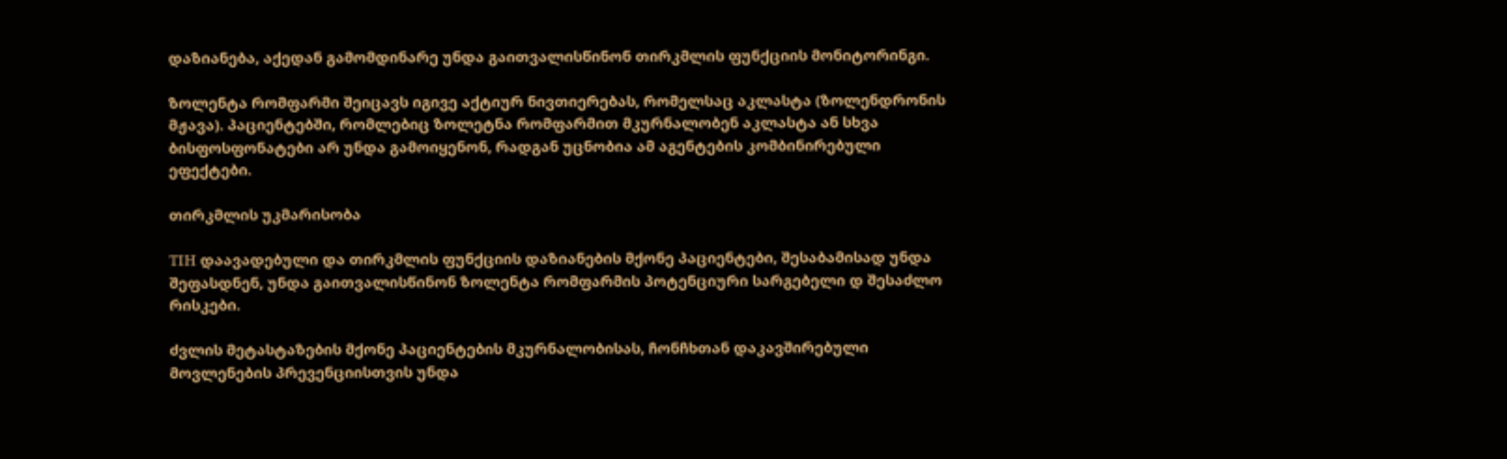დაზიანება, აქედან გამომდინარე უნდა გაითვალისწინონ თირკმლის ფუნქციის მონიტორინგი.

ზოლენტა რომფარმი შეიცავს იგივე აქტიურ ნივთიერებას, რომელსაც აკლასტა (ზოლენდრონის მჟავა). პაციენტებში, რომლებიც ზოლეტნა რომფარმით მკურნალობენ აკლასტა ან სხვა ბისფოსფონატები არ უნდა გამოიყენონ, რადგან უცნობია ამ აგენტების კომბინირებული ეფექტები.

თირკმლის უკმარისობა

TIH დაავადებული და თირკმლის ფუნქციის დაზიანების მქონე პაციენტები, შესაბამისად უნდა შეფასდნენ, უნდა გაითვალისწინონ ზოლენტა რომფარმის პოტენციური სარგებელი დ შესაძლო რისკები.

ძვლის მეტასტაზების მქონე პაციენტების მკურნალობისას, ჩონჩხთან დაკავშირებული მოვლენების პრევენციისთვის უნდა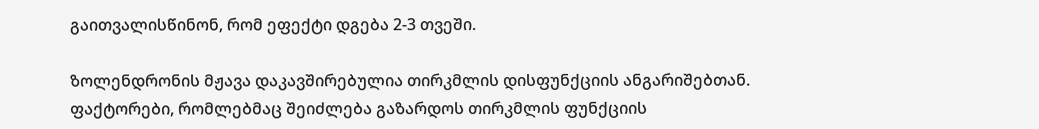გაითვალისწინონ, რომ ეფექტი დგება 2-3 თვეში.

ზოლენდრონის მჟავა დაკავშირებულია თირკმლის დისფუნქციის ანგარიშებთან. ფაქტორები, რომლებმაც შეიძლება გაზარდოს თირკმლის ფუნქციის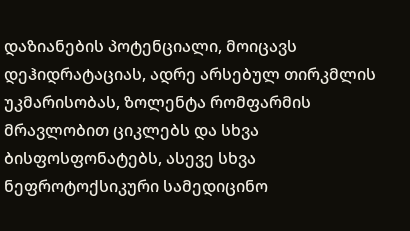დაზიანების პოტენციალი, მოიცავს დეჰიდრატაციას, ადრე არსებულ თირკმლის უკმარისობას, ზოლენტა რომფარმის მრავლობით ციკლებს და სხვა ბისფოსფონატებს, ასევე სხვა ნეფროტოქსიკური სამედიცინო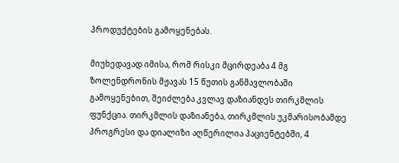პროდუქტების გამოყენებას.

მიუხედავად იმისა, რომ რისკი მცირდეაბა 4 მგ ზოლენდრონის მჟავას 15 წუთის განმავლობაში გამოყენებით, შეიძლება კვლავ დაზიანდეს თირკმლის ფუნქცია. თირკმლის დაზიანება, თირკმლის უკმარისობამდე პროგრესი და დიალიზი აღწერილია პაციენტებში, 4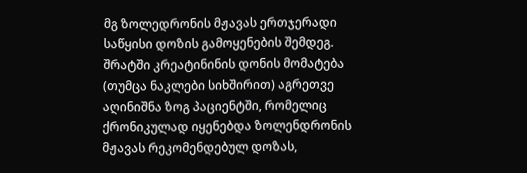მგ ზოლედრონის მჟავას ერთჯერადი საწყისი დოზის გამოყენების შემდეგ. შრატში კრეატინინის დონის მომატება (თუმცა ნაკლები სიხშირით) აგრეთვე აღინიშნა ზოგ პაციენტში, რომელიც ქრონიკულად იყენებდა ზოლენდრონის მჟავას რეკომენდებულ დოზას,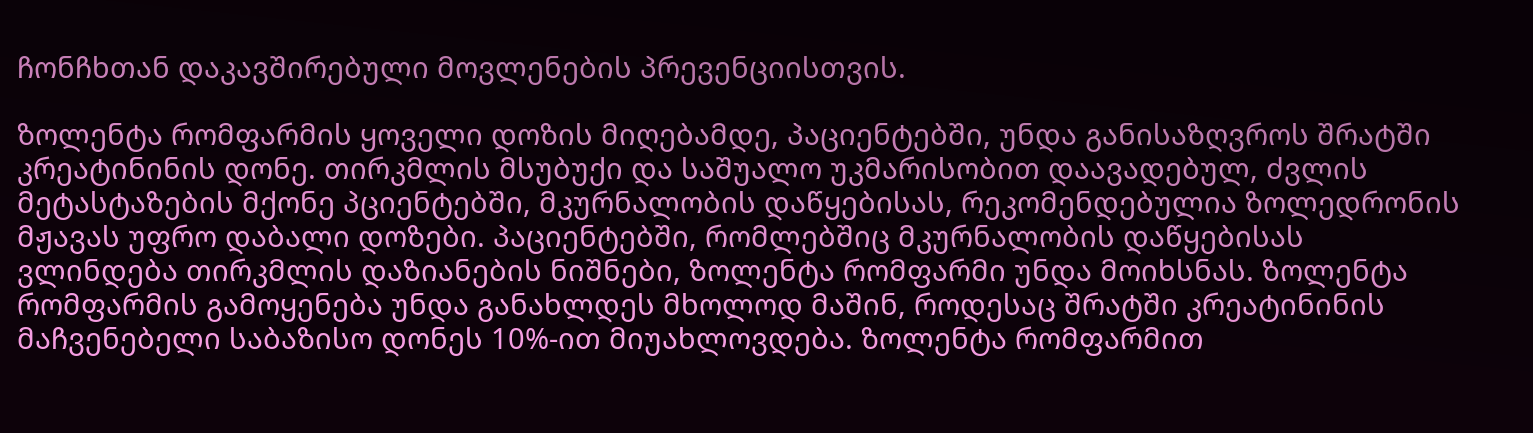ჩონჩხთან დაკავშირებული მოვლენების პრევენციისთვის.

ზოლენტა რომფარმის ყოველი დოზის მიღებამდე, პაციენტებში, უნდა განისაზღვროს შრატში კრეატინინის დონე. თირკმლის მსუბუქი და საშუალო უკმარისობით დაავადებულ, ძვლის მეტასტაზების მქონე პციენტებში, მკურნალობის დაწყებისას, რეკომენდებულია ზოლედრონის მჟავას უფრო დაბალი დოზები. პაციენტებში, რომლებშიც მკურნალობის დაწყებისას ვლინდება თირკმლის დაზიანების ნიშნები, ზოლენტა რომფარმი უნდა მოიხსნას. ზოლენტა რომფარმის გამოყენება უნდა განახლდეს მხოლოდ მაშინ, როდესაც შრატში კრეატინინის მაჩვენებელი საბაზისო დონეს 10%-ით მიუახლოვდება. ზოლენტა რომფარმით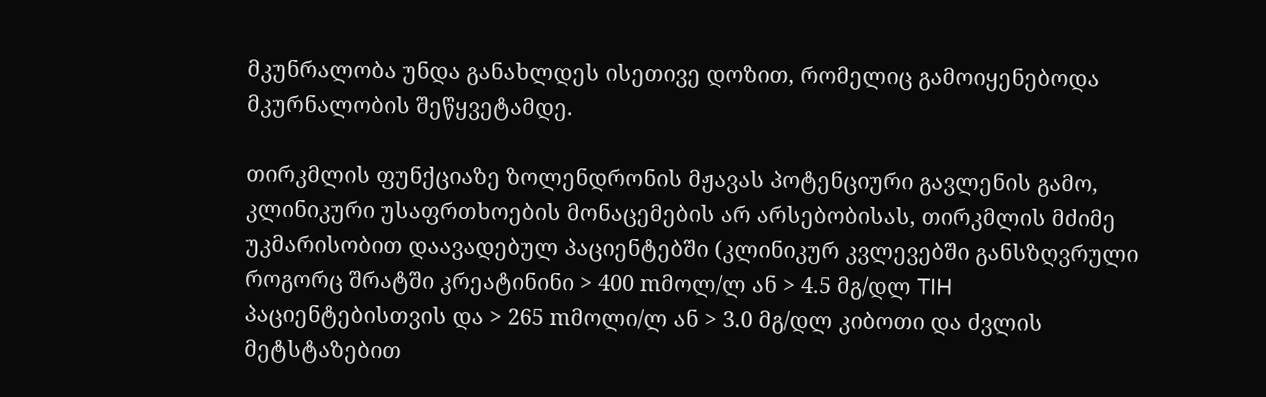მკუნრალობა უნდა განახლდეს ისეთივე დოზით, რომელიც გამოიყენებოდა მკურნალობის შეწყვეტამდე.

თირკმლის ფუნქციაზე ზოლენდრონის მჟავას პოტენციური გავლენის გამო, კლინიკური უსაფრთხოების მონაცემების არ არსებობისას, თირკმლის მძიმე უკმარისობით დაავადებულ პაციენტებში (კლინიკურ კვლევებში განსზღვრული როგორც შრატში კრეატინინი > 400 mმოლ/ლ ან > 4.5 მგ/დლ TIH პაციენტებისთვის და > 265 mმოლი/ლ ან > 3.0 მგ/დლ კიბოთი და ძვლის მეტსტაზებით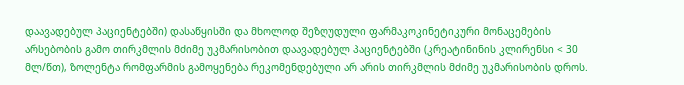დაავადებულ პაციენტებში) დასაწყისში და მხოლოდ შეზღუდული ფარმაკოკინეტიკური მონაცემების არსებობის გამო თირკმლის მძიმე უკმარისობით დაავადებულ პაციენტებში (კრეატინინის კლირენსი < 30 მლ/წთ), ზოლენტა რომფარმის გამოყენება რეკომენდებული არ არის თირკმლის მძიმე უკმარისობის დროს.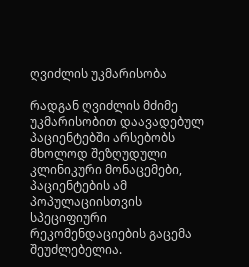ღვიძლის უკმარისობა

რადგან ღვიძლის მძიმე უკმარისობით დაავადებულ პაციენტებში არსებობს მხოლოდ შეზღუდული კლინიკური მონაცემები, პაციენტების ამ პოპულაციისთვის სპეციფიური რეკომენდაციების გაცემა შეუძლებელია.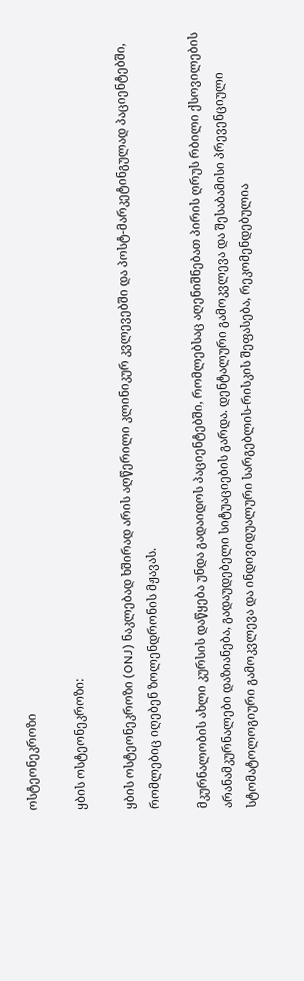ოსტეონეკროზი

ყბის ოსტეონეკროზი:

ყბის ოსტეონეკროზი (ONJ) ნაკლებად ხშირად არის აღწერილი კლინიკურ კვლევებში და პოსტ-მარკეტინგულად პაციენტებში, რომლებიც იღებენ ზოლენდრონის მჟავას.

მკურნალობის ახლი კურსის დაწყება უნდა გადაიდოს პაციენტებში, რომლებსაც აღენიშნებათ პირის ღრუს რბილი ქსოვილების არანამკურნალები დაზიანება, გადაუდებელი სიტუაციების გარდა. დენტალური გამოკვლევა და შესაბამისი პრევენციული სტომატოლოგიური გამოკვლევა და ინდივიდუალური სარგებლის-რისკის შეფასება, რეკომენდებულია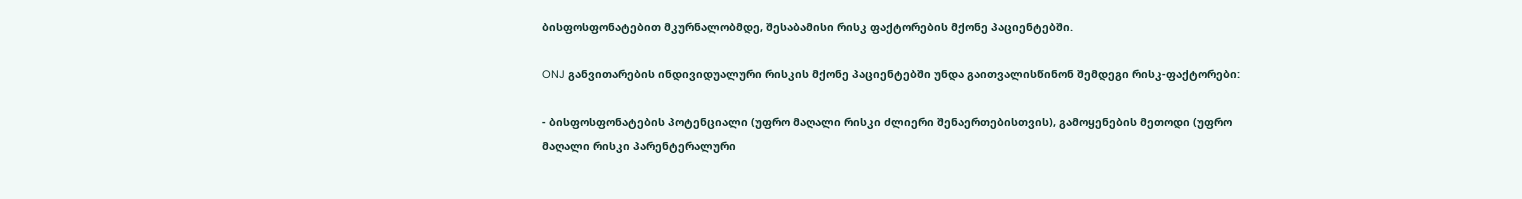ბისფოსფონატებით მკურნალობმდე, შესაბამისი რისკ ფაქტორების მქონე პაციენტებში.

ONJ განვითარების ინდივიდუალური რისკის მქონე პაციენტებში უნდა გაითვალისწინონ შემდეგი რისკ-ფაქტორები:

- ბისფოსფონატების პოტენციალი (უფრო მაღალი რისკი ძლიერი შენაერთებისთვის), გამოყენების მეთოდი (უფრო მაღალი რისკი პარენტერალური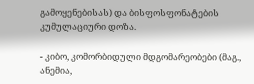გამოყენებისას) და ბისფოსფონატების კუმულაციური დოზა.

- კიბო, კომორბიდული მდგომარეობები (მაგ., ანემია,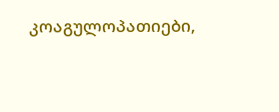კოაგულოპათიები,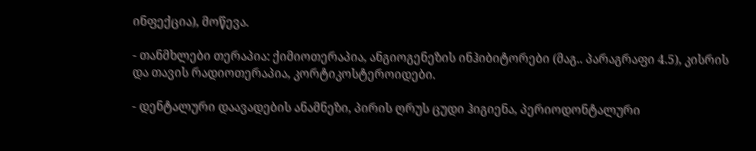ინფექცია), მოწევა.

- თანმხლები თერაპია: ქიმიოთერაპია, ანგიოგენეზის ინჰიბიტორები (მაგ.. პარაგრაფი 4.5), კისრის და თავის რადიოთერაპია, კორტიკოსტეროიდები.

- დენტალური დაავადების ანამნეზი, პირის ღრუს ცუდი ჰიგიენა, პერიოდონტალური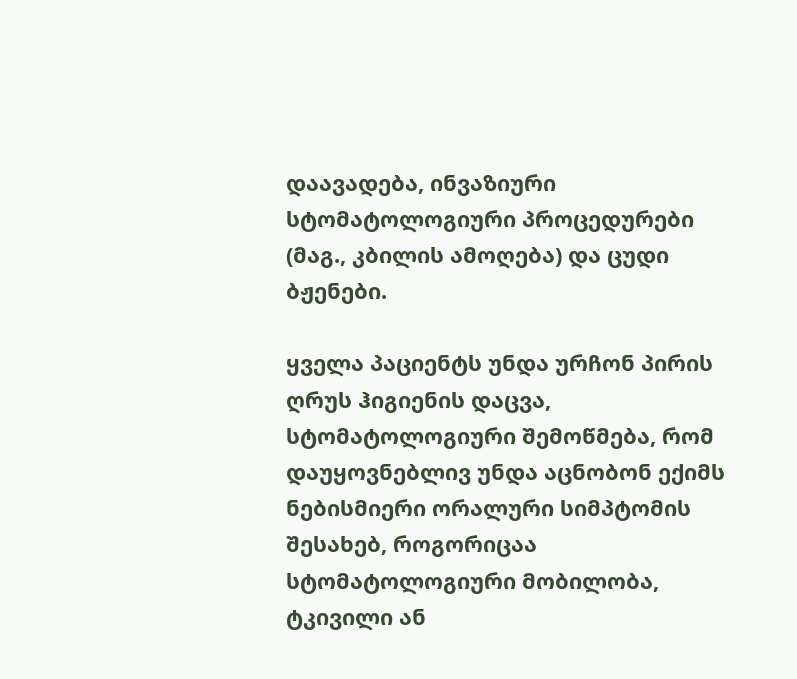დაავადება, ინვაზიური სტომატოლოგიური პროცედურები (მაგ., კბილის ამოღება) და ცუდი ბჟენები.

ყველა პაციენტს უნდა ურჩონ პირის ღრუს ჰიგიენის დაცვა, სტომატოლოგიური შემოწმება, რომ დაუყოვნებლივ უნდა აცნობონ ექიმს ნებისმიერი ორალური სიმპტომის შესახებ, როგორიცაა სტომატოლოგიური მობილობა, ტკივილი ან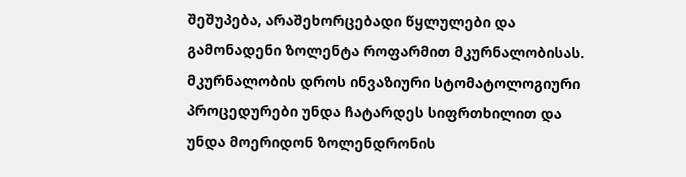შეშუპება, არაშეხორცებადი წყლულები და გამონადენი ზოლენტა როფარმით მკურნალობისას. მკურნალობის დროს ინვაზიური სტომატოლოგიური პროცედურები უნდა ჩატარდეს სიფრთხილით და უნდა მოერიდონ ზოლენდრონის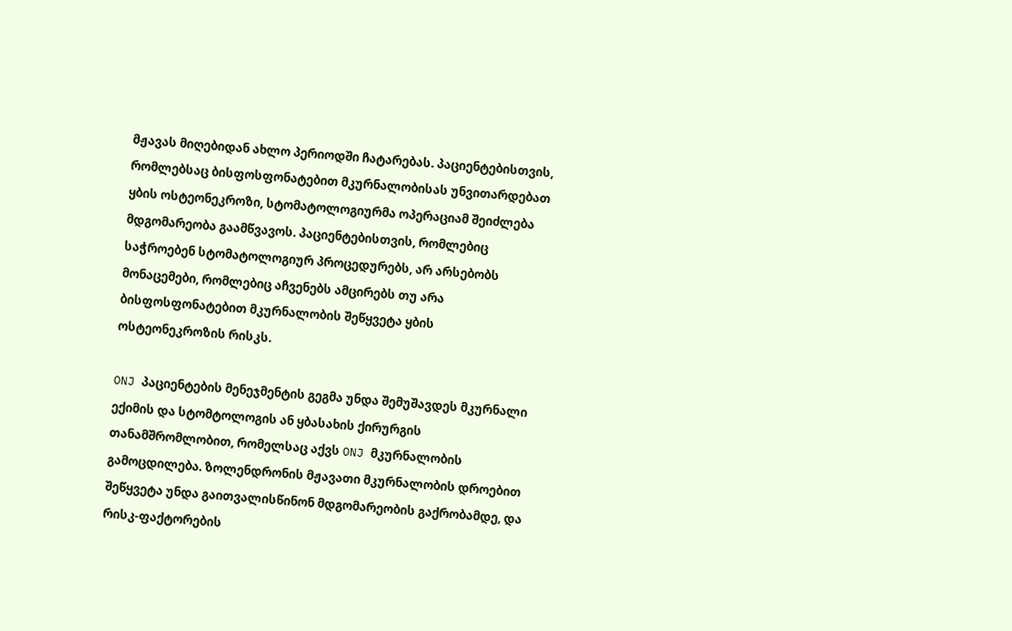მჟავას მიღებიდან ახლო პერიოდში ჩატარებას. პაციენტებისთვის, რომლებსაც ბისფოსფონატებით მკურნალობისას უნვითარდებათ ყბის ოსტეონეკროზი, სტომატოლოგიურმა ოპერაციამ შეიძლება მდგომარეობა გაამწვავოს. პაციენტებისთვის, რომლებიც საჭროებენ სტომატოლოგიურ პროცედურებს, არ არსებობს მონაცემები, რომლებიც აჩვენებს ამცირებს თუ არა ბისფოსფონატებით მკურნალობის შეწყვეტა ყბის ოსტეონეკროზის რისკს.

ONJ პაციენტების მენეჯმენტის გეგმა უნდა შემუშავდეს მკურნალი ექიმის და სტომტოლოგის ან ყბასახის ქირურგის თანამშრომლობით, რომელსაც აქვს ONJ მკურნალობის გამოცდილება. ზოლენდრონის მჟავათი მკურნალობის დროებით შეწყვეტა უნდა გაითვალისწინონ მდგომარეობის გაქრობამდე, და რისკ-ფაქტორების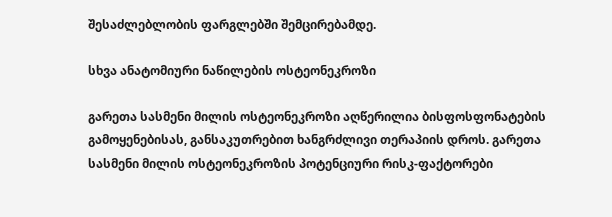შესაძლებლობის ფარგლებში შემცირებამდე.

სხვა ანატომიური ნაწილების ოსტეონეკროზი

გარეთა სასმენი მილის ოსტეონეკროზი აღწერილია ბისფოსფონატების გამოყენებისას, განსაკუთრებით ხანგრძლივი თერაპიის დროს. გარეთა სასმენი მილის ოსტეონეკროზის პოტენციური რისკ-ფაქტორები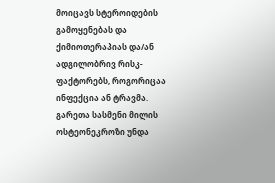მოიცავს სტეროიდების გამოყენებას და ქიმიოთერაპიას და/ან ადგილობრივ რისკ-ფაქტორებს, როგორიცაა ინფექცია ან ტრავმა. გარეთა სასმენი მილის ოსტეონეკროზი უნდა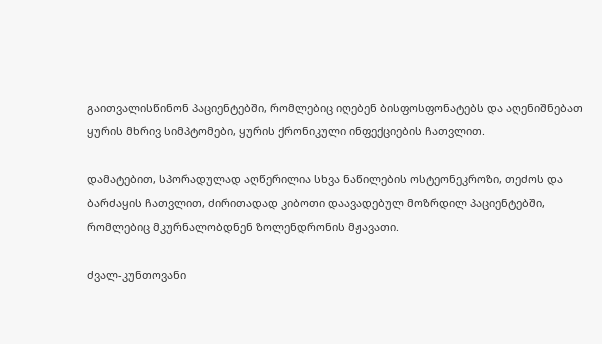გაითვალისწინონ პაციენტებში, რომლებიც იღებენ ბისფოსფონატებს და აღენიშნებათ ყურის მხრივ სიმპტომები, ყურის ქრონიკული ინფექციების ჩათვლით.

დამატებით, სპორადულად აღწერილია სხვა ნაწილების ოსტეონეკროზი, თეძოს და ბარძაყის ჩათვლით, ძირითადად კიბოთი დაავადებულ მოზრდილ პაციენტებში, რომლებიც მკურნალობდნენ ზოლენდრონის მჟავათი.

ძვალ-კუნთოვანი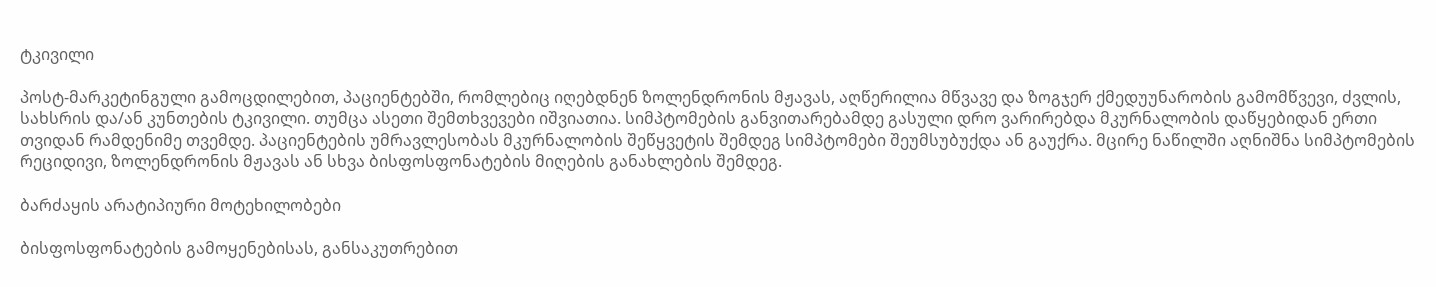ტკივილი

პოსტ-მარკეტინგული გამოცდილებით, პაციენტებში, რომლებიც იღებდნენ ზოლენდრონის მჟავას, აღწერილია მწვავე და ზოგჯერ ქმედუუნარობის გამომწვევი, ძვლის, სახსრის და/ან კუნთების ტკივილი. თუმცა ასეთი შემთხვევები იშვიათია. სიმპტომების განვითარებამდე გასული დრო ვარირებდა მკურნალობის დაწყებიდან ერთი თვიდან რამდენიმე თვემდე. პაციენტების უმრავლესობას მკურნალობის შეწყვეტის შემდეგ სიმპტომები შეუმსუბუქდა ან გაუქრა. მცირე ნაწილში აღნიშნა სიმპტომების რეციდივი, ზოლენდრონის მჟავას ან სხვა ბისფოსფონატების მიღების განახლების შემდეგ.

ბარძაყის არატიპიური მოტეხილობები

ბისფოსფონატების გამოყენებისას, განსაკუთრებით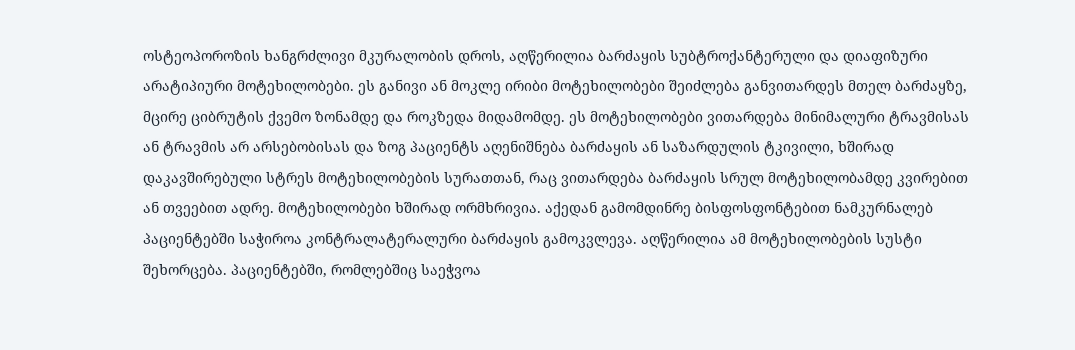ოსტეოპოროზის ხანგრძლივი მკურალობის დროს, აღწერილია ბარძაყის სუბტროქანტერული და დიაფიზური არატიპიური მოტეხილობები. ეს განივი ან მოკლე ირიბი მოტეხილობები შეიძლება განვითარდეს მთელ ბარძაყზე, მცირე ციბრუტის ქვემო ზონამდე და როკზედა მიდამომდე. ეს მოტეხილობები ვითარდება მინიმალური ტრავმისას ან ტრავმის არ არსებობისას და ზოგ პაციენტს აღენიშნება ბარძაყის ან საზარდულის ტკივილი, ხშირად დაკავშირებული სტრეს მოტეხილობების სურათთან, რაც ვითარდება ბარძაყის სრულ მოტეხილობამდე კვირებით ან თვეებით ადრე. მოტეხილობები ხშირად ორმხრივია. აქედან გამომდინრე ბისფოსფონტებით ნამკურნალებ პაციენტებში საჭიროა კონტრალატერალური ბარძაყის გამოკვლევა. აღწერილია ამ მოტეხილობების სუსტი შეხორცება. პაციენტებში, რომლებშიც საეჭვოა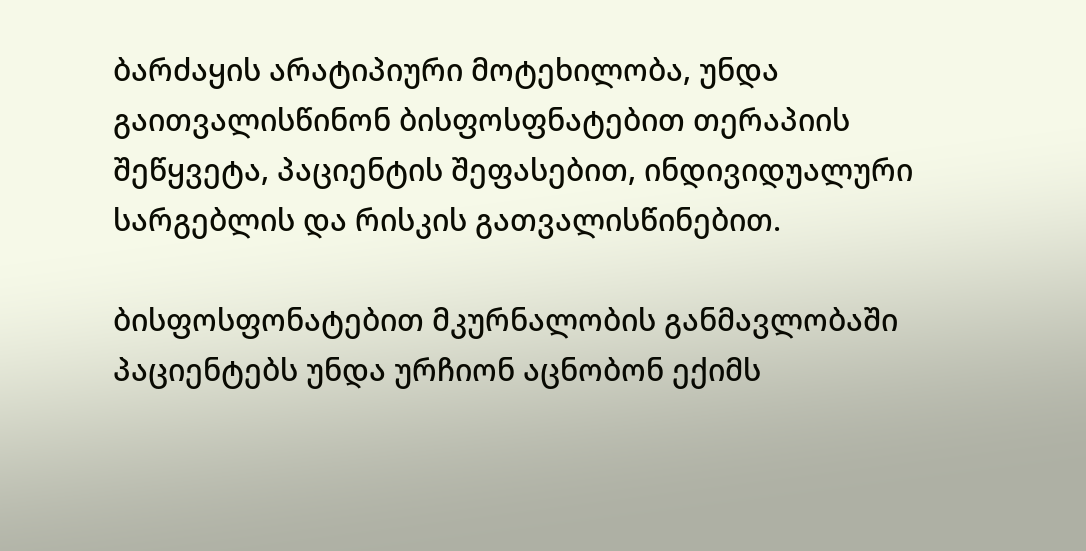ბარძაყის არატიპიური მოტეხილობა, უნდა გაითვალისწინონ ბისფოსფნატებით თერაპიის შეწყვეტა, პაციენტის შეფასებით, ინდივიდუალური სარგებლის და რისკის გათვალისწინებით.

ბისფოსფონატებით მკურნალობის განმავლობაში პაციენტებს უნდა ურჩიონ აცნობონ ექიმს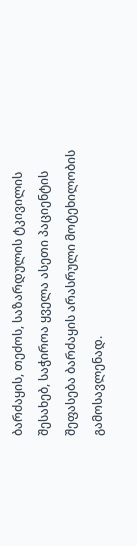ბარძაყის, თეძოს, საზარდულის ტკივილის შესახებ, საჭიროა ყველა ასეთი პაციენტის შეფასება ბარძაყის არასრული მოტეხილობის გამოსავლენად.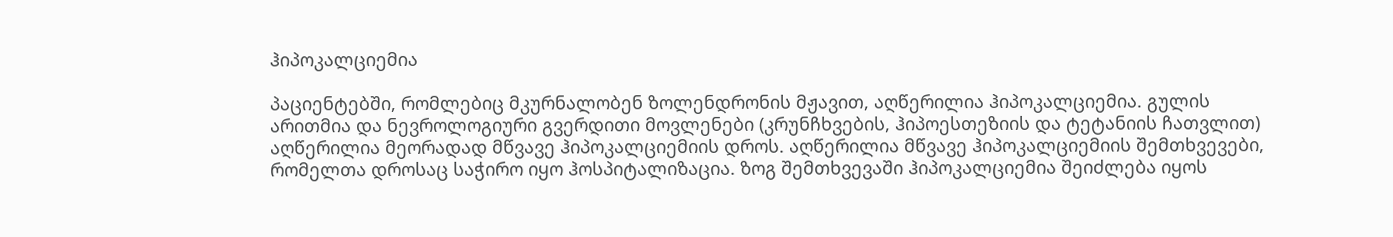ჰიპოკალციემია

პაციენტებში, რომლებიც მკურნალობენ ზოლენდრონის მჟავით, აღწერილია ჰიპოკალციემია. გულის არითმია და ნევროლოგიური გვერდითი მოვლენები (კრუნჩხვების, ჰიპოესთეზიის და ტეტანიის ჩათვლით) აღწერილია მეორადად მწვავე ჰიპოკალციემიის დროს. აღწერილია მწვავე ჰიპოკალციემიის შემთხვევები, რომელთა დროსაც საჭირო იყო ჰოსპიტალიზაცია. ზოგ შემთხვევაში ჰიპოკალციემია შეიძლება იყოს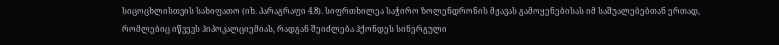სიცოცხლისთვის სახიფათო (იხ. პარაგრაფი 4.8). სიფრთხილეა საჭირო ზოლენდრონის მჟავას გამოყენებისას იმ საშუალებებთან ერთად, რომლებიც იწვევს ჰიპოკალციემიას, რადგან შეიძლება ჰქონდეს სინერგული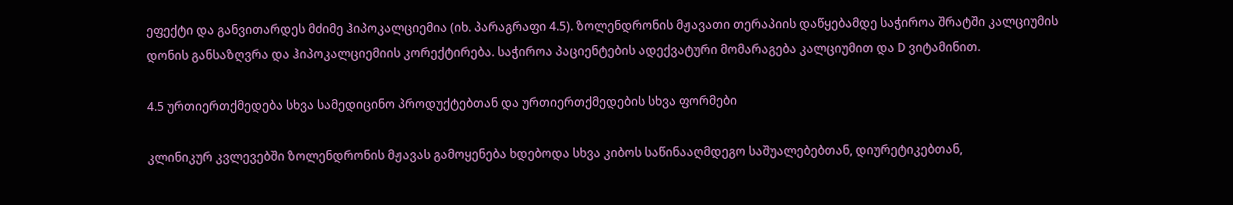ეფექტი და განვითარდეს მძიმე ჰიპოკალციემია (იხ. პარაგრაფი 4.5). ზოლენდრონის მჟავათი თერაპიის დაწყებამდე საჭიროა შრატში კალციუმის დონის განსაზღვრა და ჰიპოკალციემიის კორექტირება. საჭიროა პაციენტების ადექვატური მომარაგება კალციუმით და D ვიტამინით.

4.5 ურთიერთქმედება სხვა სამედიცინო პროდუქტებთან და ურთიერთქმედების სხვა ფორმები

კლინიკურ კვლევებში ზოლენდრონის მჟავას გამოყენება ხდებოდა სხვა კიბოს საწინააღმდეგო საშუალებებთან, დიურეტიკებთან,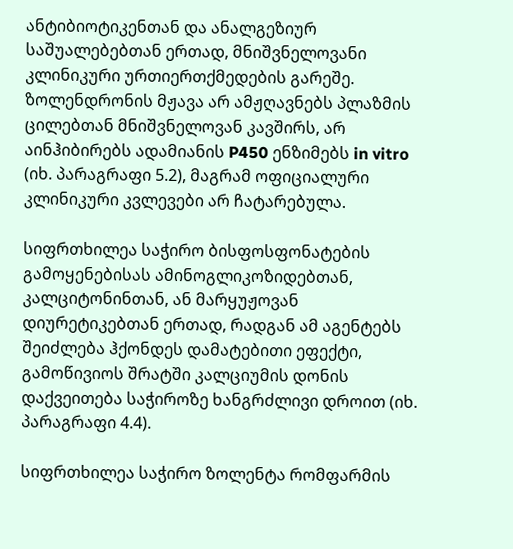ანტიბიოტიკენთან და ანალგეზიურ საშუალებებთან ერთად, მნიშვნელოვანი კლინიკური ურთიერთქმედების გარეშე. ზოლენდრონის მჟავა არ ამჟღავნებს პლაზმის ცილებთან მნიშვნელოვან კავშირს, არ აინჰიბირებს ადამიანის P450 ენზიმებს in vitro (იხ. პარაგრაფი 5.2), მაგრამ ოფიციალური კლინიკური კვლევები არ ჩატარებულა.

სიფრთხილეა საჭირო ბისფოსფონატების გამოყენებისას ამინოგლიკოზიდებთან, კალციტონინთან, ან მარყუჟოვან დიურეტიკებთან ერთად, რადგან ამ აგენტებს შეიძლება ჰქონდეს დამატებითი ეფექტი, გამოწივიოს შრატში კალციუმის დონის დაქვეითება საჭიროზე ხანგრძლივი დროით (იხ. პარაგრაფი 4.4).

სიფრთხილეა საჭირო ზოლენტა რომფარმის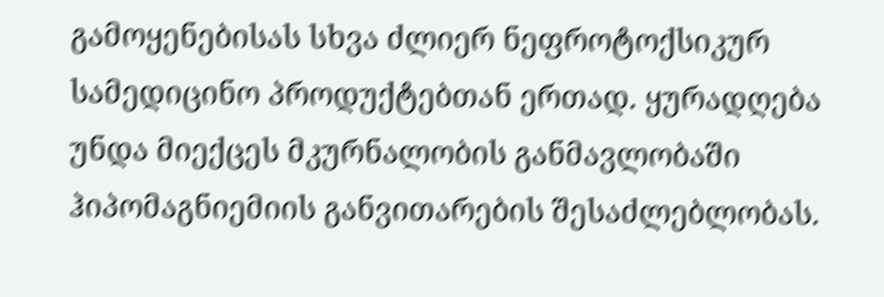გამოყენებისას სხვა ძლიერ ნეფროტოქსიკურ სამედიცინო პროდუქტებთან ერთად. ყურადღება უნდა მიექცეს მკურნალობის განმავლობაში ჰიპომაგნიემიის განვითარების შესაძლებლობას.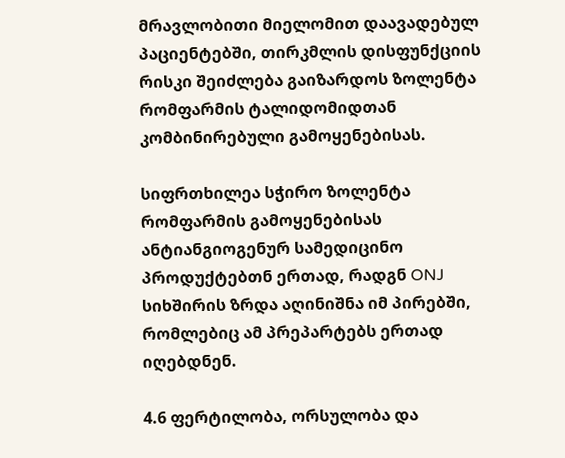მრავლობითი მიელომით დაავადებულ პაციენტებში, თირკმლის დისფუნქციის რისკი შეიძლება გაიზარდოს ზოლენტა რომფარმის ტალიდომიდთან კომბინირებული გამოყენებისას.

სიფრთხილეა სჭირო ზოლენტა რომფარმის გამოყენებისას ანტიანგიოგენურ სამედიცინო პროდუქტებთნ ერთად, რადგნ ONJ სიხშირის ზრდა აღინიშნა იმ პირებში, რომლებიც ამ პრეპარტებს ერთად იღებდნენ.

4.6 ფერტილობა, ორსულობა და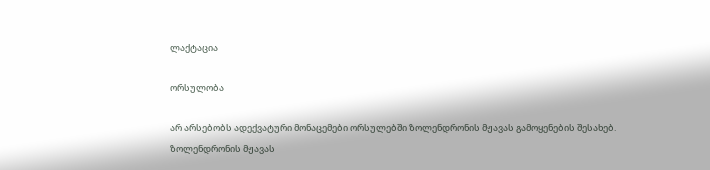ლაქტაცია

ორსულობა

არ არსებობს ადექვატური მონაცემები ორსულებში ზოლენდრონის მჟავას გამოყენების შესახებ. ზოლენდრონის მჟავას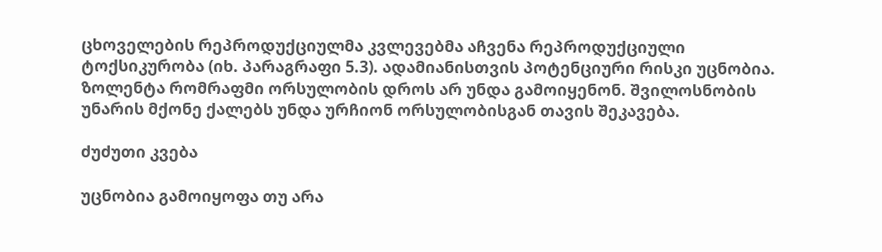ცხოველების რეპროდუქციულმა კვლევებმა აჩვენა რეპროდუქციული ტოქსიკურობა (იხ. პარაგრაფი 5.3). ადამიანისთვის პოტენციური რისკი უცნობია. ზოლენტა რომრაფმი ორსულობის დროს არ უნდა გამოიყენონ. შვილოსნობის უნარის მქონე ქალებს უნდა ურჩიონ ორსულობისგან თავის შეკავება.

ძუძუთი კვება

უცნობია გამოიყოფა თუ არა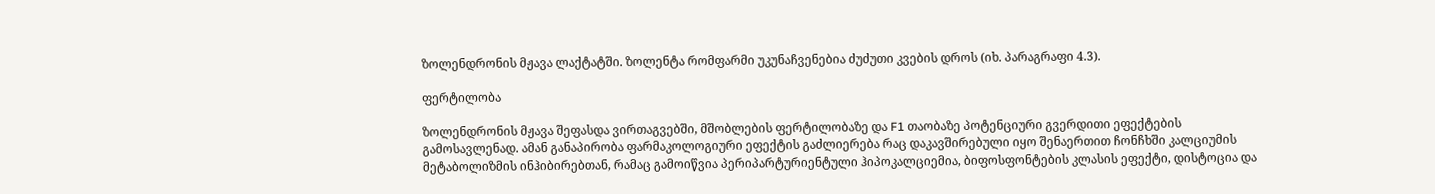ზოლენდრონის მჟავა ლაქტატში. ზოლენტა რომფარმი უკუნაჩვენებია ძუძუთი კვების დროს (იხ. პარაგრაფი 4.3).

ფერტილობა

ზოლენდრონის მჟავა შეფასდა ვირთაგვებში, მშობლების ფერტილობაზე და F1 თაობაზე პოტენციური გვერდითი ეფექტების გამოსავლენად. ამან განაპირობა ფარმაკოლოგიური ეფექტის გაძლიერება რაც დაკავშირებული იყო შენაერთით ჩონჩხში კალციუმის მეტაბოლიზმის ინჰიბირებთან, რამაც გამოიწვია პერიპარტურიენტული ჰიპოკალციემია, ბიფოსფონტების კლასის ეფექტი, დისტოცია და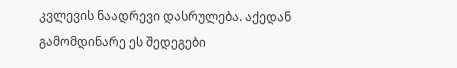კვლევის ნაადრევი დასრულება. აქედან გამომდინარე ეს შედეგები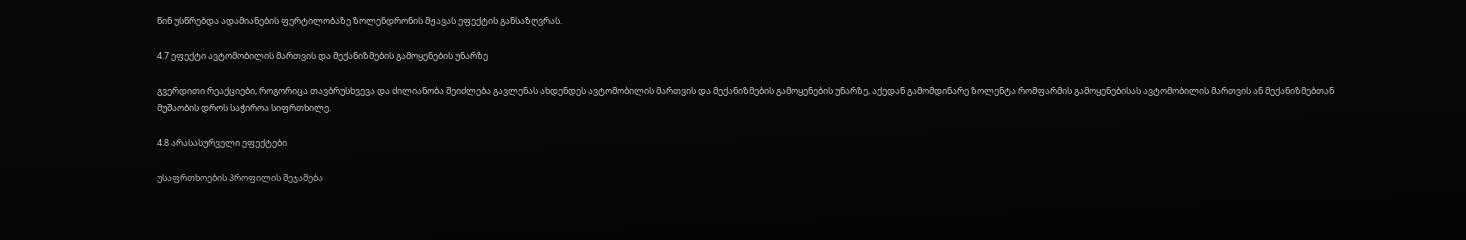წინ უსწრებდა ადამიანების ფერტილობაზე ზოლენდრონის მჟავას ეფექტის განსაზღვრას.

4.7 ეფექტი ავტომობილის მართვის და მექანიზმების გამოყენების უნარზე

გვერდითი რეაქციები, როგორიცა თავბრუსხვევა და ძილიანობა შეიძლება გავლენას ახდენდეს ავტომობილის მართვის და მექანიზმების გამოყენების უნარზე, აქედან გამომდინარე ზოლენტა რომფარმის გამოყენებისას ავტომობილის მართვის ან მექანიზმებთან მუშაობის დროს საჭიროა სიფრთხილე.

4.8 არასასურველი ეფექტები

უსაფრთხოების პროფილის შეჯამება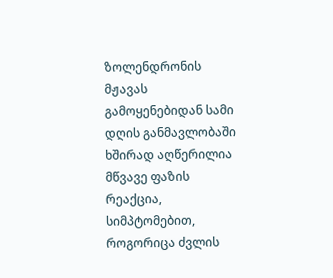ზოლენდრონის მჟავას გამოყენებიდან სამი დღის განმავლობაში ხშირად აღწერილია მწვავე ფაზის რეაქცია, სიმპტომებით, როგორიცა ძვლის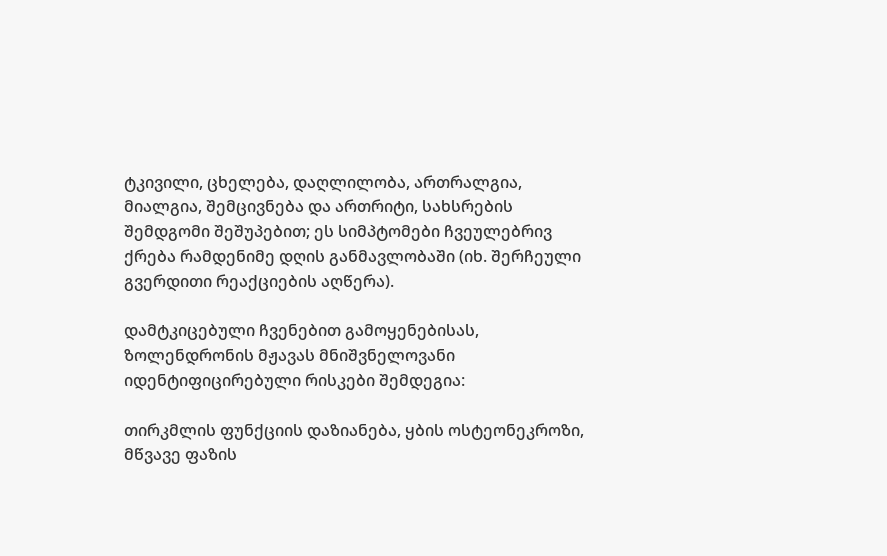ტკივილი, ცხელება, დაღლილობა, ართრალგია, მიალგია, შემცივნება და ართრიტი, სახსრების შემდგომი შეშუპებით; ეს სიმპტომები ჩვეულებრივ ქრება რამდენიმე დღის განმავლობაში (იხ. შერჩეული გვერდითი რეაქციების აღწერა).

დამტკიცებული ჩვენებით გამოყენებისას, ზოლენდრონის მჟავას მნიშვნელოვანი იდენტიფიცირებული რისკები შემდეგია:

თირკმლის ფუნქციის დაზიანება, ყბის ოსტეონეკროზი, მწვავე ფაზის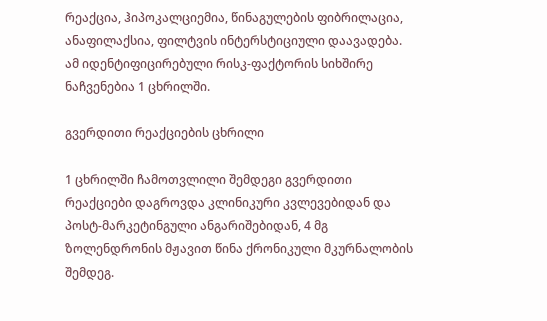რეაქცია, ჰიპოკალციემია, წინაგულების ფიბრილაცია, ანაფილაქსია, ფილტვის ინტერსტიციული დაავადება. ამ იდენტიფიცირებული რისკ-ფაქტორის სიხშირე ნაჩვენებია 1 ცხრილში.

გვერდითი რეაქციების ცხრილი

1 ცხრილში ჩამოთვლილი შემდეგი გვერდითი რეაქციები დაგროვდა კლინიკური კვლევებიდან და პოსტ-მარკეტინგული ანგარიშებიდან, 4 მგ ზოლენდრონის მჟავით წინა ქრონიკული მკურნალობის შემდეგ.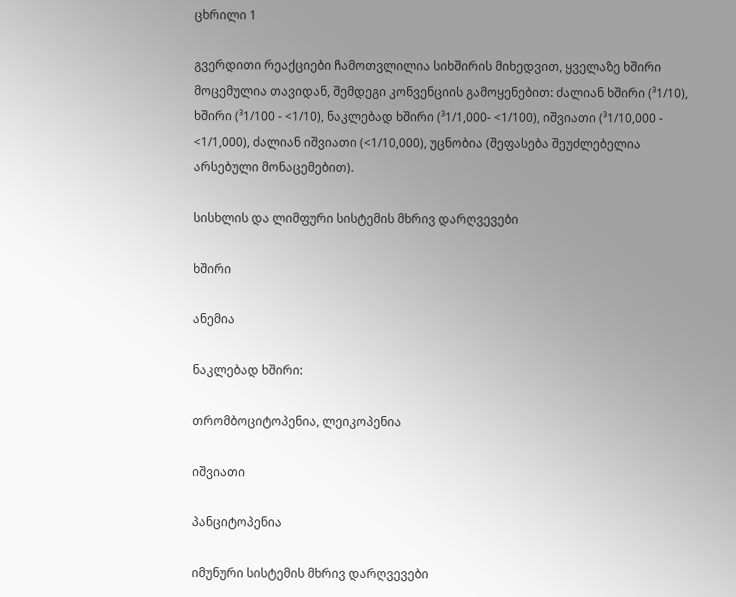ცხრილი 1

გვერდითი რეაქციები ჩამოთვლილია სიხშირის მიხედვით, ყველაზე ხშირი მოცემულია თავიდან, შემდეგი კონვენციის გამოყენებით: ძალიან ხშირი (³1/10), ხშირი (³1/100 - <1/10), ნაკლებად ხშირი (³1/1,000- <1/100), იშვიათი (³1/10,000 - <1/1,000), ძალიან იშვიათი (<1/10,000), უცნობია (შეფასება შეუძლებელია არსებული მონაცემებით).

სისხლის და ლიმფური სისტემის მხრივ დარღვევები

ხშირი

ანემია

ნაკლებად ხშირი:

თრომბოციტოპენია, ლეიკოპენია

იშვიათი

პანციტოპენია

იმუნური სისტემის მხრივ დარღვევები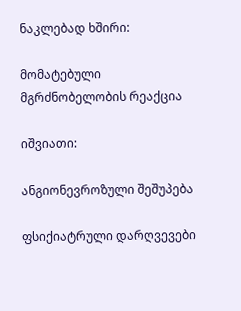ნაკლებად ხშირი:

მომატებული მგრძნობელობის რეაქცია

იშვიათი:

ანგიონევროზული შეშუპება

ფსიქიატრული დარღვევები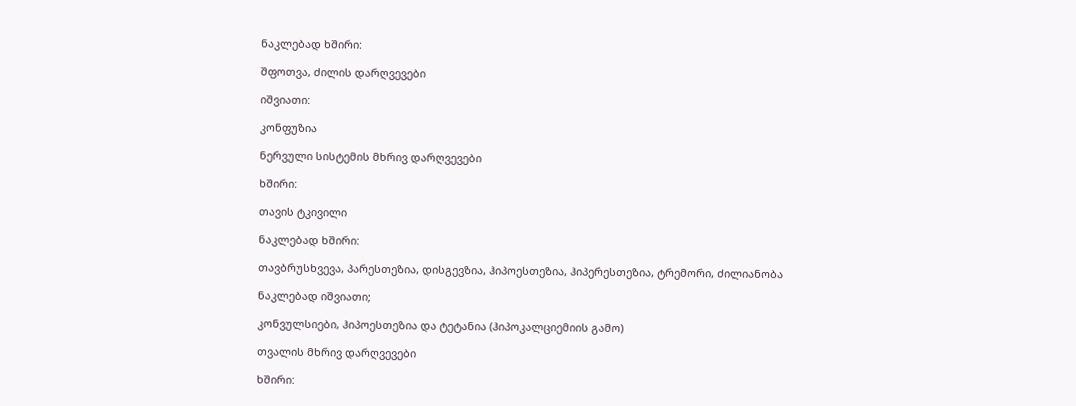ნაკლებად ხშირი:

შფოთვა, ძილის დარღვევები

იშვიათი:

კონფუზია

ნერვული სისტემის მხრივ დარღვევები

ხშირი:

თავის ტკივილი

ნაკლებად ხშირი:

თავბრუსხვევა, პარესთეზია, დისგევზია, ჰიპოესთეზია, ჰიპერესთეზია, ტრემორი, ძილიანობა

ნაკლებად იშვიათი;

კონვულსიები, ჰიპოესთეზია და ტეტანია (ჰიპოკალციემიის გამო)

თვალის მხრივ დარღვევები

ხშირი: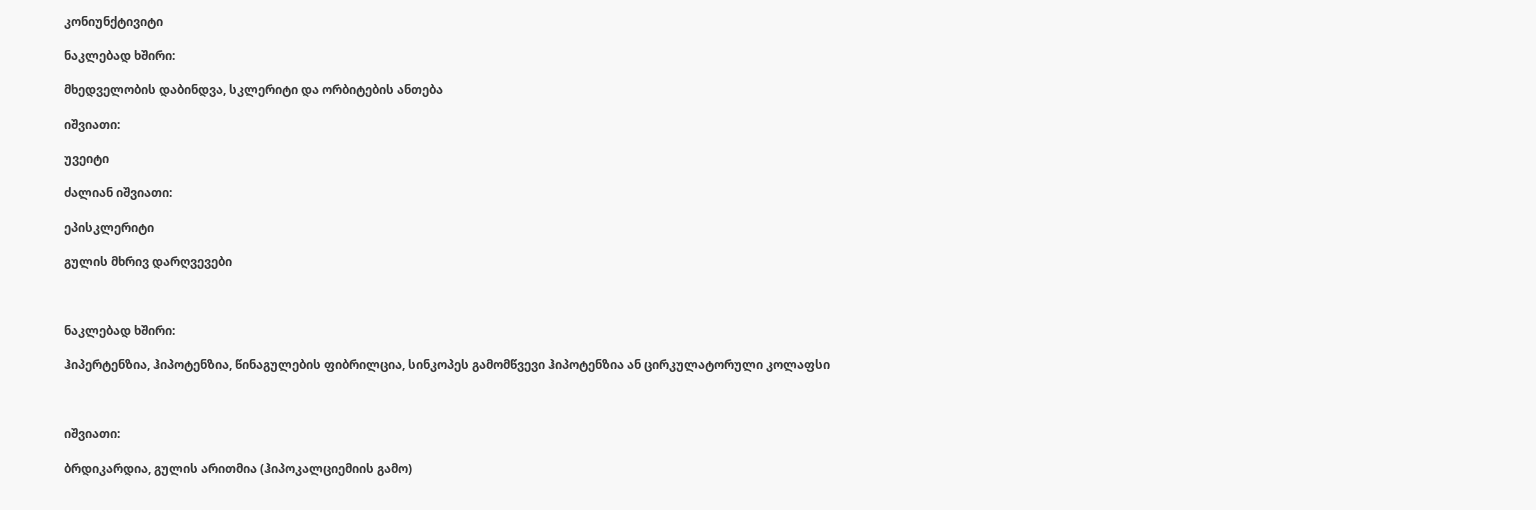კონიუნქტივიტი

ნაკლებად ხშირი:

მხედველობის დაბინდვა, სკლერიტი და ორბიტების ანთება

იშვიათი:

უვეიტი

ძალიან იშვიათი:

ეპისკლერიტი

გულის მხრივ დარღვევები



ნაკლებად ხშირი:

ჰიპერტენზია, ჰიპოტენზია, წინაგულების ფიბრილცია, სინკოპეს გამომწვევი ჰიპოტენზია ან ცირკულატორული კოლაფსი



იშვიათი:

ბრდიკარდია, გულის არითმია (ჰიპოკალციემიის გამო)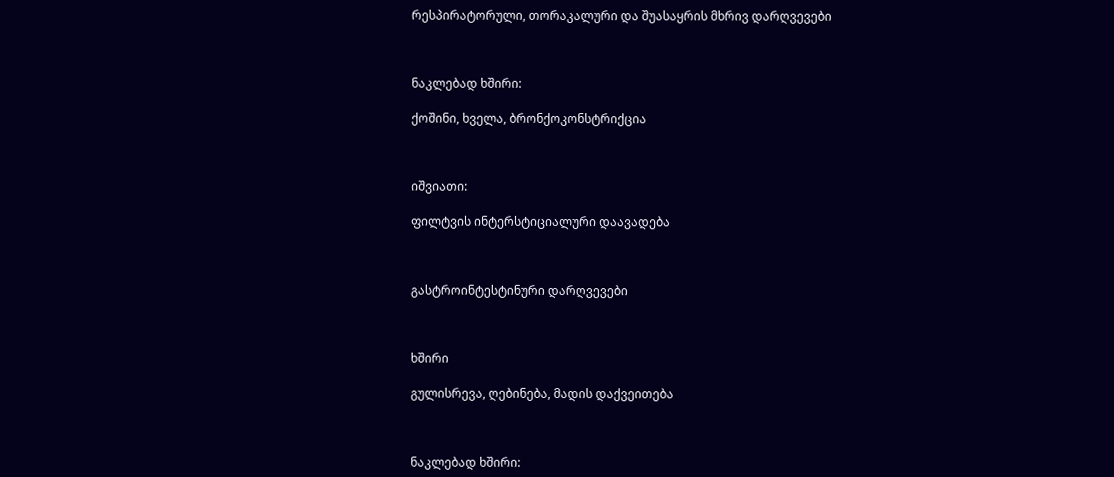რესპირატორული, თორაკალური და შუასაყრის მხრივ დარღვევები



ნაკლებად ხშირი:

ქოშინი, ხველა, ბრონქოკონსტრიქცია



იშვიათი:

ფილტვის ინტერსტიციალური დაავადება



გასტროინტესტინური დარღვევები



ხშირი

გულისრევა, ღებინება, მადის დაქვეითება



ნაკლებად ხშირი: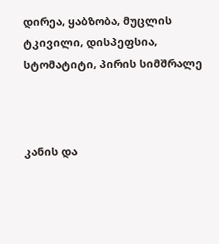დირეა, ყაბზობა, მუცლის ტკივილი, დისპეფსია, სტომატიტი, პირის სიმშრალე



კანის და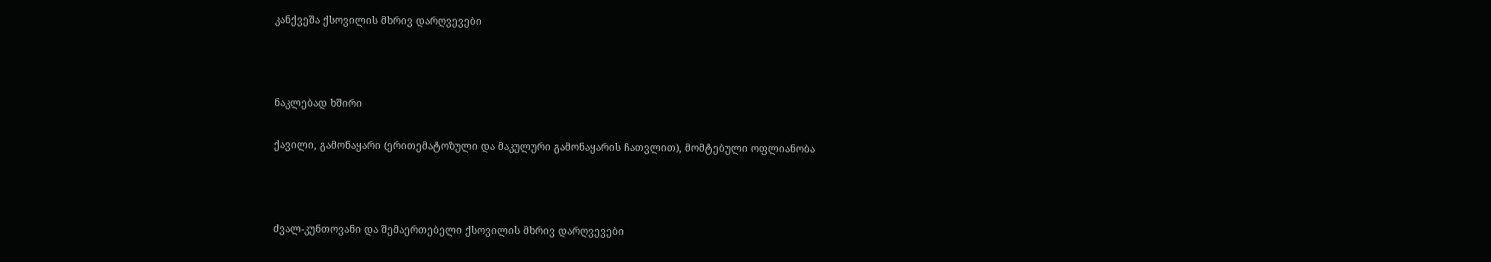კანქვეშა ქსოვილის მხრივ დარღვევები



ნაკლებად ხშირი

ქავილი, გამონაყარი (ერითემატოზული და მაკულური გამონაყარის ჩათვლით), მომტებული ოფლიანობა



ძვალ-კუნთოვანი და შემაერთებელი ქსოვილის მხრივ დარღვევები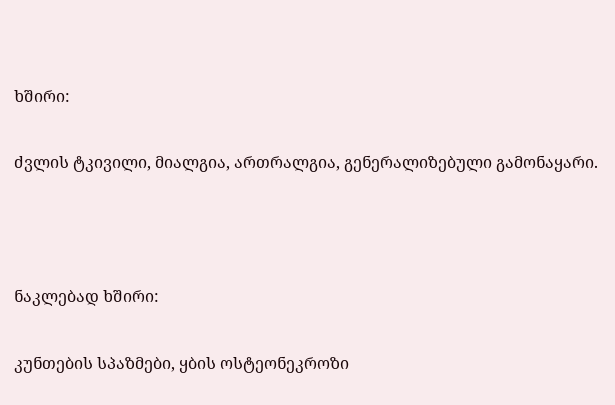ხშირი:

ძვლის ტკივილი, მიალგია, ართრალგია, გენერალიზებული გამონაყარი.



ნაკლებად ხშირი:

კუნთების სპაზმები, ყბის ოსტეონეკროზი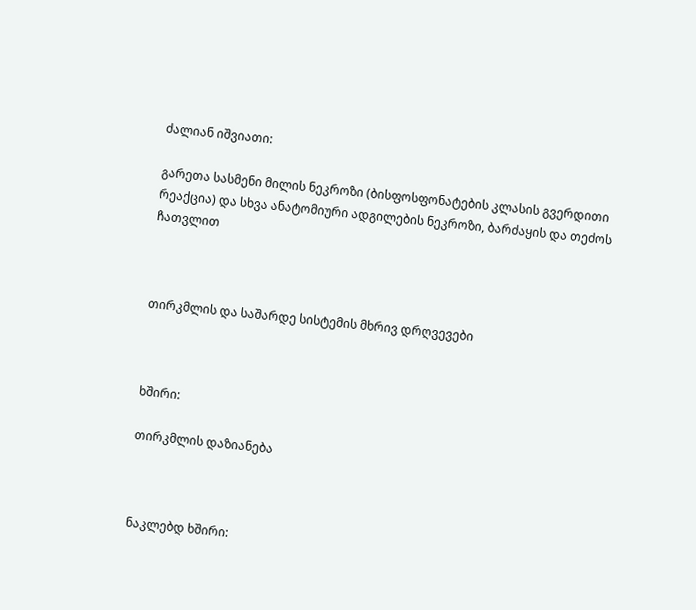ძალიან იშვიათი:

გარეთა სასმენი მილის ნეკროზი (ბისფოსფონატების კლასის გვერდითი რეაქცია) და სხვა ანატომიური ადგილების ნეკროზი, ბარძაყის და თეძოს ჩათვლით



თირკმლის და საშარდე სისტემის მხრივ დრღვევები



ხშირი:

თირკმლის დაზიანება



ნაკლებდ ხშირი: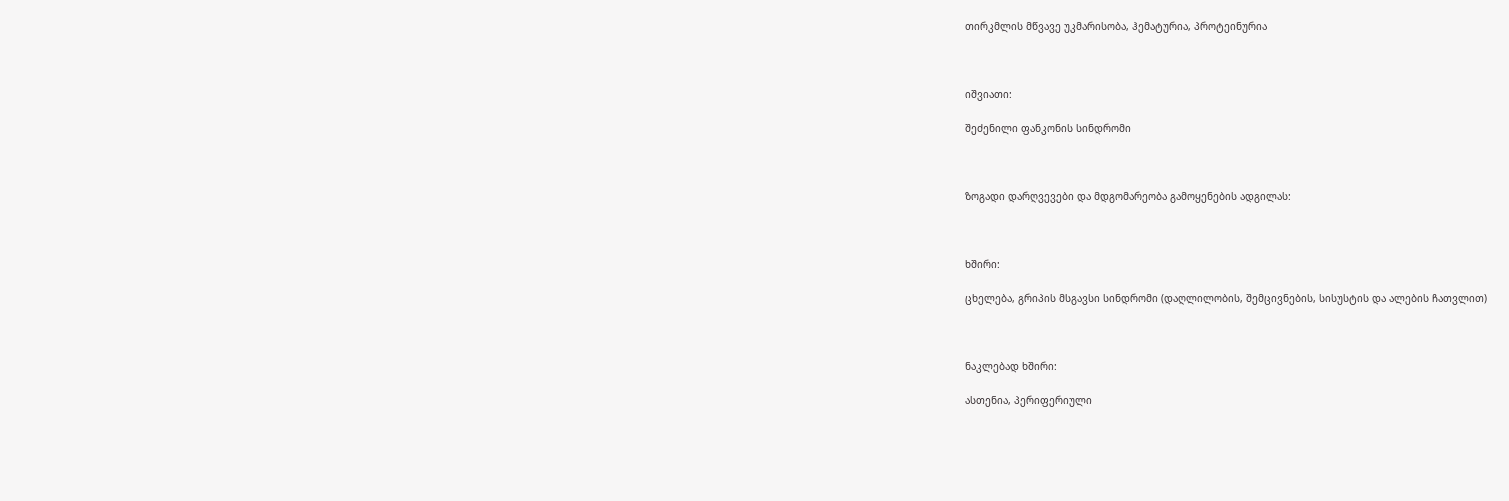თირკმლის მწვავე უკმარისობა, ჰემატურია, პროტეინურია



იშვიათი:

შეძენილი ფანკონის სინდრომი



ზოგადი დარღვევები და მდგომარეობა გამოყენების ადგილას:



ხშირი:

ცხელება, გრიპის მსგავსი სინდრომი (დაღლილობის, შემცივნების, სისუსტის და ალების ჩათვლით)



ნაკლებად ხშირი:

ასთენია, პერიფერიული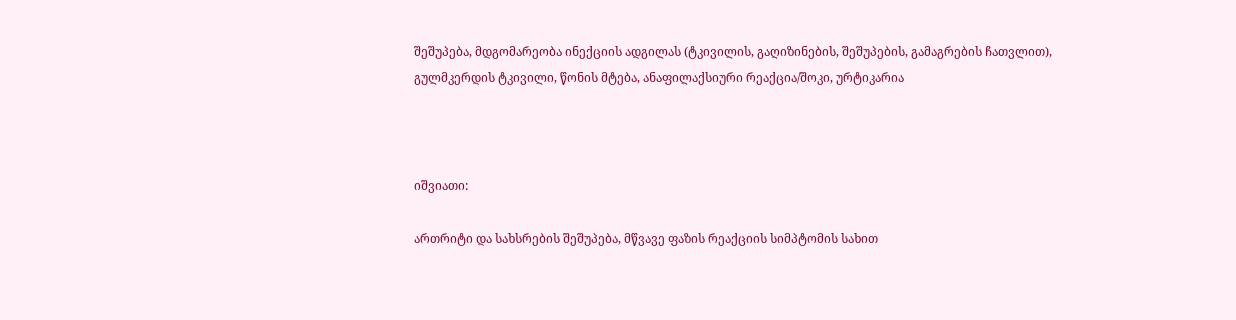შეშუპება, მდგომარეობა ინექციის ადგილას (ტკივილის, გაღიზინების, შეშუპების, გამაგრების ჩათვლით), გულმკერდის ტკივილი, წონის მტება, ანაფილაქსიური რეაქცია/შოკი, ურტიკარია



იშვიათი:

ართრიტი და სახსრების შეშუპება, მწვავე ფაზის რეაქციის სიმპტომის სახით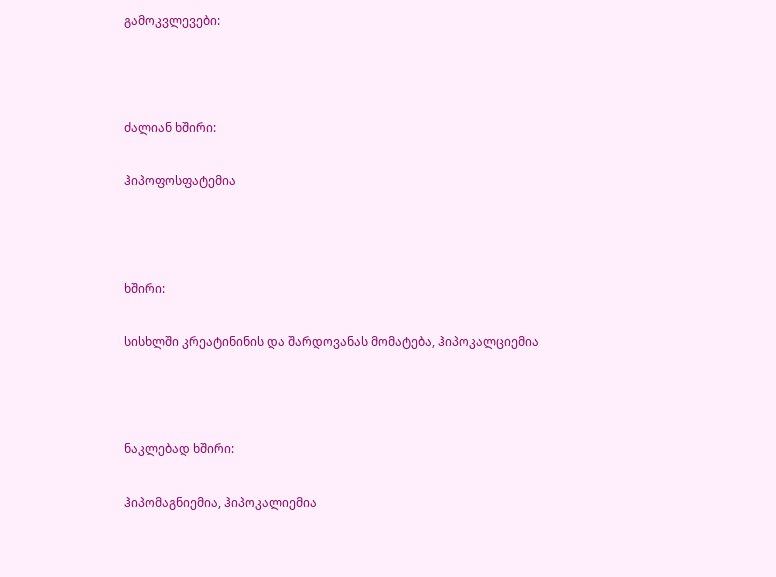გამოკვლევები:



ძალიან ხშირი:

ჰიპოფოსფატემია



ხშირი:

სისხლში კრეატინინის და შარდოვანას მომატება, ჰიპოკალციემია



ნაკლებად ხშირი:

ჰიპომაგნიემია, ჰიპოკალიემია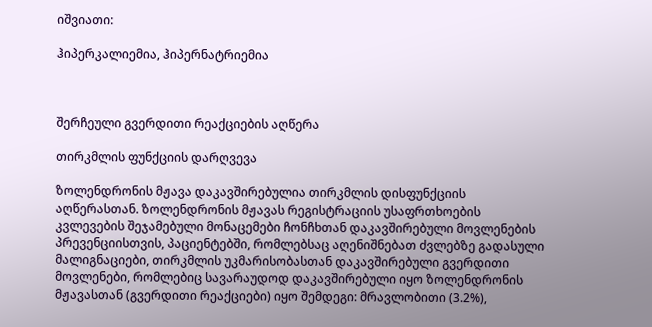იშვიათი:

ჰიპერკალიემია, ჰიპერნატრიემია



შერჩეული გვერდითი რეაქციების აღწერა

თირკმლის ფუნქციის დარღვევა

ზოლენდრონის მჟავა დაკავშირებულია თირკმლის დისფუნქციის აღწერასთან. ზოლენდრონის მჟავას რეგისტრაციის უსაფრთხოების კვლევების შეჯამებული მონაცემები ჩონჩხთან დაკავშირებული მოვლენების პრევენციისთვის, პაციენტებში, რომლებსაც აღენიშნებათ ძვლებზე გადასული მალიგნაციები, თირკმლის უკმარისობასთან დაკავშირებული გვერდითი მოვლენები, რომლებიც სავარაუდოდ დაკავშირებული იყო ზოლენდრონის მჟავასთან (გვერდითი რეაქციები) იყო შემდეგი: მრავლობითი (3.2%),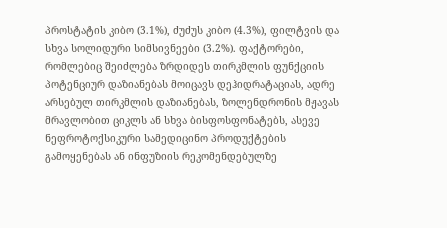პროსტატის კიბო (3.1%), ძუძუს კიბო (4.3%), ფილტვის და სხვა სოლიდური სიმსივნეები (3.2%). ფაქტორები, რომლებიც შეიძლება ზრდიდეს თირკმლის ფუნქციის პოტენციურ დაზიანებას მოიცავს დეჰიდრატაციას, ადრე არსებულ თირკმლის დაზიანებას, ზოლენდრონის მჟავას მრავლობით ციკლს ან სხვა ბისფოსფონატებს, ასევე ნეფროტოქსიკური სამედიცინო პროდუქტების გამოყენებას ან ინფუზიის რეკომენდებულზე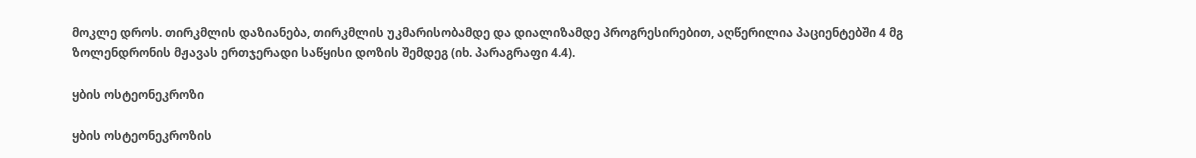მოკლე დროს. თირკმლის დაზიანება, თირკმლის უკმარისობამდე და დიალიზამდე პროგრესირებით, აღწერილია პაციენტებში 4 მგ ზოლენდრონის მჟავას ერთჯერადი საწყისი დოზის შემდეგ (იხ. პარაგრაფი 4.4).

ყბის ოსტეონეკროზი

ყბის ოსტეონეკროზის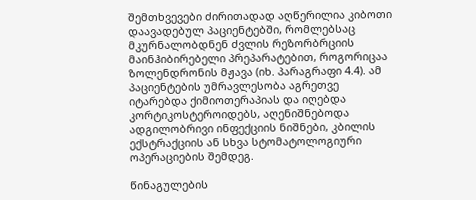შემთხვევები ძირითადად აღწერილია კიბოთი დაავადებულ პაციენტებში, რომლებსაც მკურნალობდნენ ძვლის რეზორბრციის მაინჰიბირებელი პრეპარატებით, როგორიცაა ზოლენდრონის მჟავა (იხ. პარაგრაფი 4.4). ამ პაციენტების უმრავლესობა აგრეთვე იტარებდა ქიმიოთერაპიას და იღებდა კორტიკოსტეროიდებს, აღენიშნებოდა ადგილობრივი ინფექციის ნიშნები, კბილის ექსტრაქციის ან სხვა სტომატოლოგიური ოპერაციების შემდეგ.

წინაგულების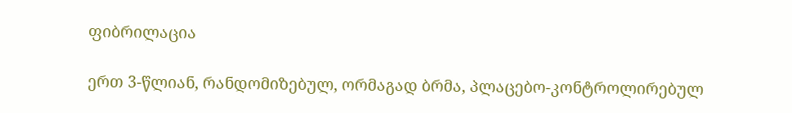ფიბრილაცია

ერთ 3-წლიან, რანდომიზებულ, ორმაგად ბრმა, პლაცებო-კონტროლირებულ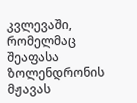კვლევაში, რომელმაც შეაფასა ზოლენდრონის მჟავას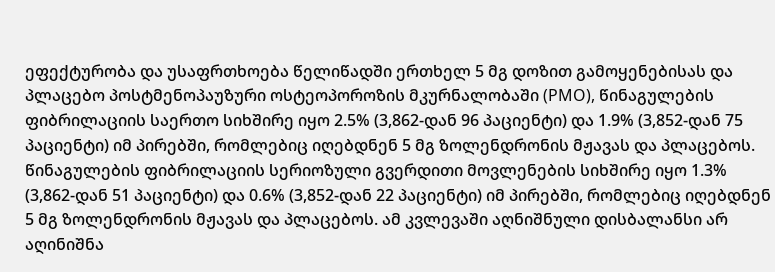ეფექტურობა და უსაფრთხოება წელიწადში ერთხელ 5 მგ დოზით გამოყენებისას და პლაცებო პოსტმენოპაუზური ოსტეოპოროზის მკურნალობაში (PMO), წინაგულების ფიბრილაციის საერთო სიხშირე იყო 2.5% (3,862-დან 96 პაციენტი) და 1.9% (3,852-დან 75 პაციენტი) იმ პირებში, რომლებიც იღებდნენ 5 მგ ზოლენდრონის მჟავას და პლაცებოს. წინაგულების ფიბრილაციის სერიოზული გვერდითი მოვლენების სიხშირე იყო 1.3% (3,862-დან 51 პაციენტი) და 0.6% (3,852-დან 22 პაციენტი) იმ პირებში, რომლებიც იღებდნენ 5 მგ ზოლენდრონის მჟავას და პლაცებოს. ამ კვლევაში აღნიშნული დისბალანსი არ აღინიშნა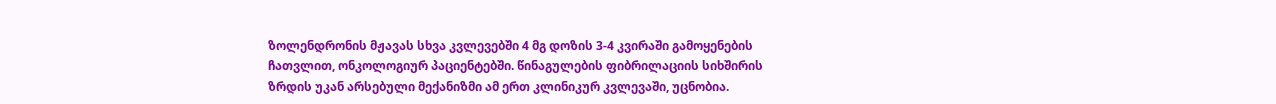ზოლენდრონის მჟავას სხვა კვლევებში 4 მგ დოზის 3-4 კვირაში გამოყენების ჩათვლით, ონკოლოგიურ პაციენტებში. წინაგულების ფიბრილაციის სიხშირის ზრდის უკან არსებული მექანიზმი ამ ერთ კლინიკურ კვლევაში, უცნობია.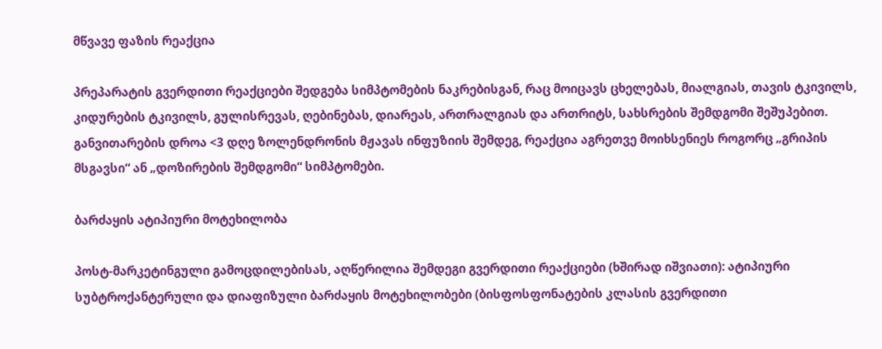მწვავე ფაზის რეაქცია

პრეპარატის გვერდითი რეაქციები შედგება სიმპტომების ნაკრებისგან, რაც მოიცავს ცხელებას, მიალგიას, თავის ტკივილს, კიდურების ტკივილს, გულისრევას, ღებინებას, დიარეას, ართრალგიას და ართრიტს, სახსრების შემდგომი შეშუპებით. განვითარების დროა <3 დღე ზოლენდრონის მჟავას ინფუზიის შემდეგ, რეაქცია აგრეთვე მოიხსენიეს როგორც „გრიპის მსგავსი“ ან „დოზირების შემდგომი“ სიმპტომები.

ბარძაყის ატიპიური მოტეხილობა

პოსტ-მარკეტინგული გამოცდილებისას, აღწერილია შემდეგი გვერდითი რეაქციები (ხშირად იშვიათი): ატიპიური სუბტროქანტერული და დიაფიზული ბარძაყის მოტეხილობები (ბისფოსფონატების კლასის გვერდითი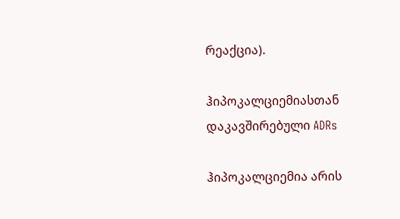რეაქცია).

ჰიპოკალციემიასთან დაკავშირებული ADRs

ჰიპოკალციემია არის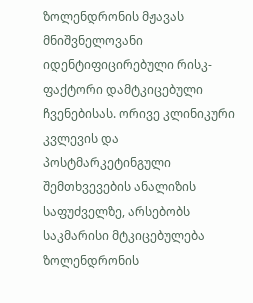ზოლენდრონის მჟავას მნიშვნელოვანი იდენტიფიცირებული რისკ-ფაქტორი დამტკიცებული ჩვენებისას. ორივე კლინიკური კვლევის და პოსტმარკეტინგული შემთხვევების ანალიზის საფუძველზე, არსებობს საკმარისი მტკიცებულება ზოლენდრონის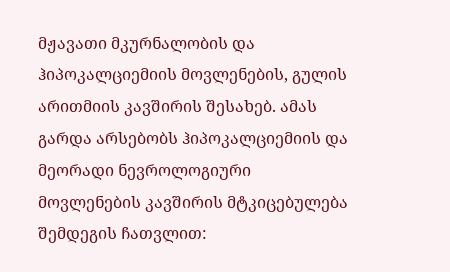მჟავათი მკურნალობის და ჰიპოკალციემიის მოვლენების, გულის არითმიის კავშირის შესახებ. ამას გარდა არსებობს ჰიპოკალციემიის და მეორადი ნევროლოგიური მოვლენების კავშირის მტკიცებულება შემდეგის ჩათვლით: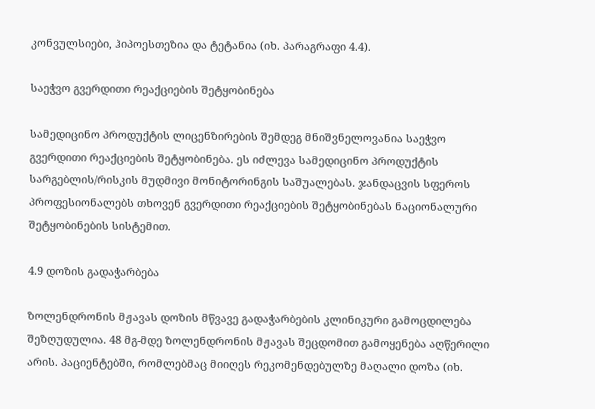კონვულსიები, ჰიპოესთეზია და ტეტანია (იხ. პარაგრაფი 4.4).

საეჭვო გვერდითი რეაქციების შეტყობინება

სამედიცინო პროდუქტის ლიცენზირების შემდეგ მნიშვნელოვანია საეჭვო გვერდითი რეაქციების შეტყობინება. ეს იძლევა სამედიცინო პროდუქტის სარგებლის/რისკის მუდმივი მონიტორინგის საშუალებას. ჯანდაცვის სფეროს პროფესიონალებს თხოვენ გვერდითი რეაქციების შეტყობინებას ნაციონალური შეტყობინების სისტემით.

4.9 დოზის გადაჭარბება

ზოლენდრონის მჟავას დოზის მწვავე გადაჭარბების კლინიკური გამოცდილება შეზღუდულია. 48 მგ-მდე ზოლენდრონის მჟავას შეცდომით გამოყენება აღწერილი არის. პაციენტებში, რომლებმაც მიიღეს რეკომენდებულზე მაღალი დოზა (იხ.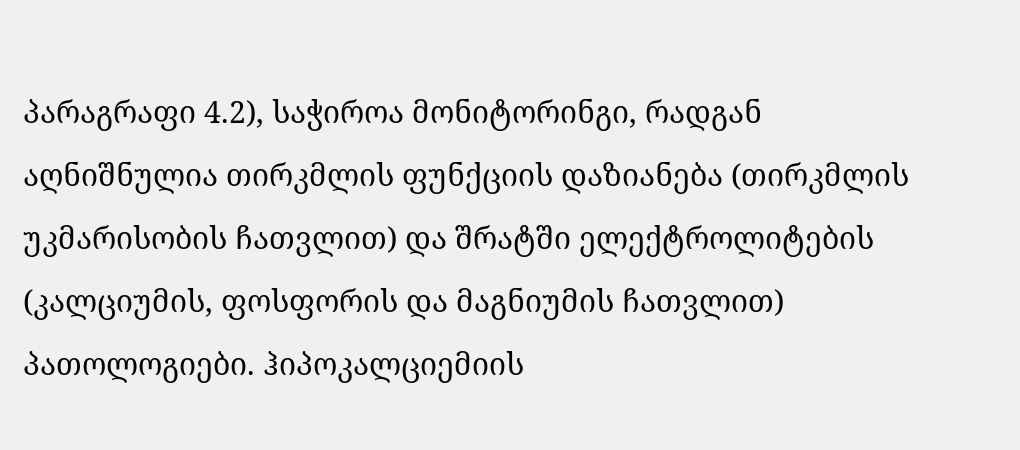პარაგრაფი 4.2), საჭიროა მონიტორინგი, რადგან აღნიშნულია თირკმლის ფუნქციის დაზიანება (თირკმლის უკმარისობის ჩათვლით) და შრატში ელექტროლიტების (კალციუმის, ფოსფორის და მაგნიუმის ჩათვლით) პათოლოგიები. ჰიპოკალციემიის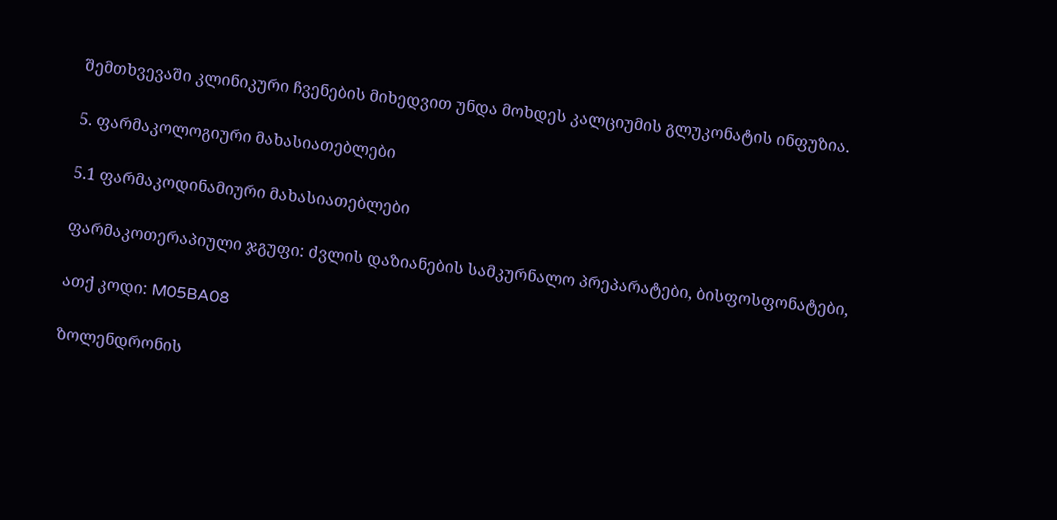შემთხვევაში კლინიკური ჩვენების მიხედვით უნდა მოხდეს კალციუმის გლუკონატის ინფუზია.

5. ფარმაკოლოგიური მახასიათებლები

5.1 ფარმაკოდინამიური მახასიათებლები

ფარმაკოთერაპიული ჯგუფი: ძვლის დაზიანების სამკურნალო პრეპარატები, ბისფოსფონატები,

ათქ კოდი: M05BA08

ზოლენდრონის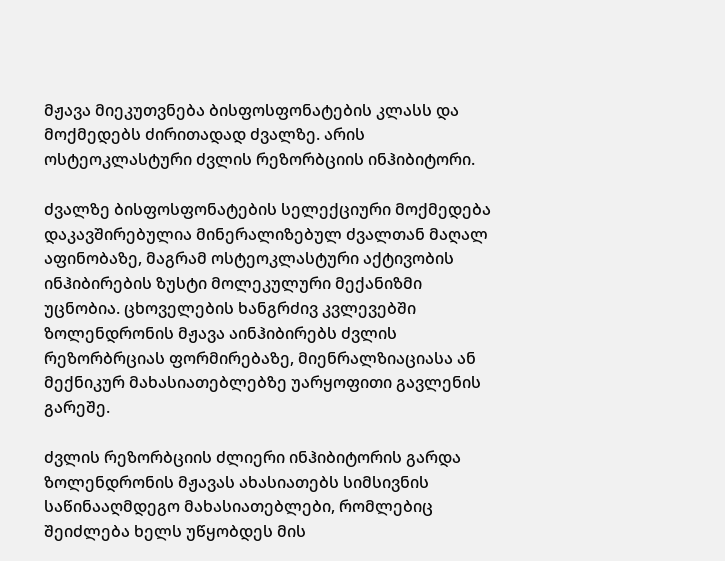მჟავა მიეკუთვნება ბისფოსფონატების კლასს და მოქმედებს ძირითადად ძვალზე. არის ოსტეოკლასტური ძვლის რეზორბციის ინჰიბიტორი.

ძვალზე ბისფოსფონატების სელექციური მოქმედება დაკავშირებულია მინერალიზებულ ძვალთან მაღალ აფინობაზე, მაგრამ ოსტეოკლასტური აქტივობის ინჰიბირების ზუსტი მოლეკულური მექანიზმი უცნობია. ცხოველების ხანგრძივ კვლევებში ზოლენდრონის მჟავა აინჰიბირებს ძვლის რეზორბრციას ფორმირებაზე, მიენრალზიაციასა ან მექნიკურ მახასიათებლებზე უარყოფითი გავლენის გარეშე.

ძვლის რეზორბციის ძლიერი ინჰიბიტორის გარდა ზოლენდრონის მჟავას ახასიათებს სიმსივნის საწინააღმდეგო მახასიათებლები, რომლებიც შეიძლება ხელს უწყობდეს მის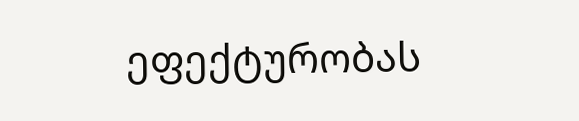ეფექტურობას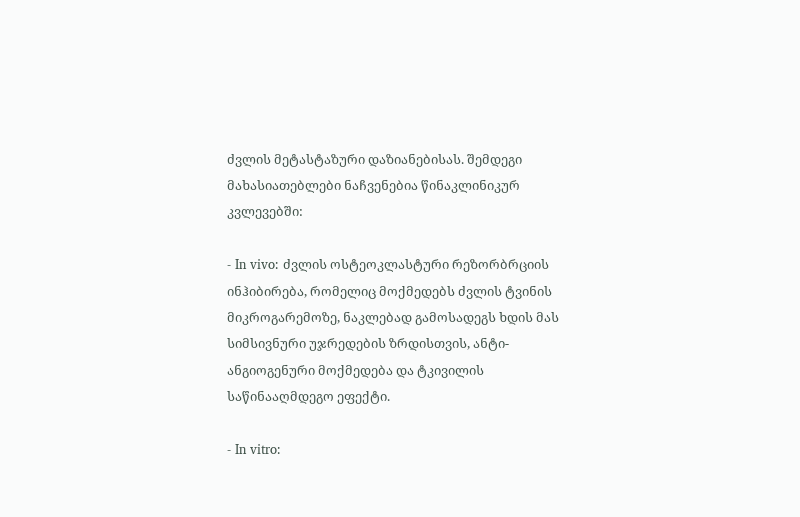ძვლის მეტასტაზური დაზიანებისას. შემდეგი მახასიათებლები ნაჩვენებია წინაკლინიკურ კვლევებში:

- In vivo: ძვლის ოსტეოკლასტური რეზორბრციის ინჰიბირება, რომელიც მოქმედებს ძვლის ტვინის მიკროგარემოზე, ნაკლებად გამოსადეგს ხდის მას სიმსივნური უჯრედების ზრდისთვის, ანტი-ანგიოგენური მოქმედება და ტკივილის საწინააღმდეგო ეფექტი.

- In vitro: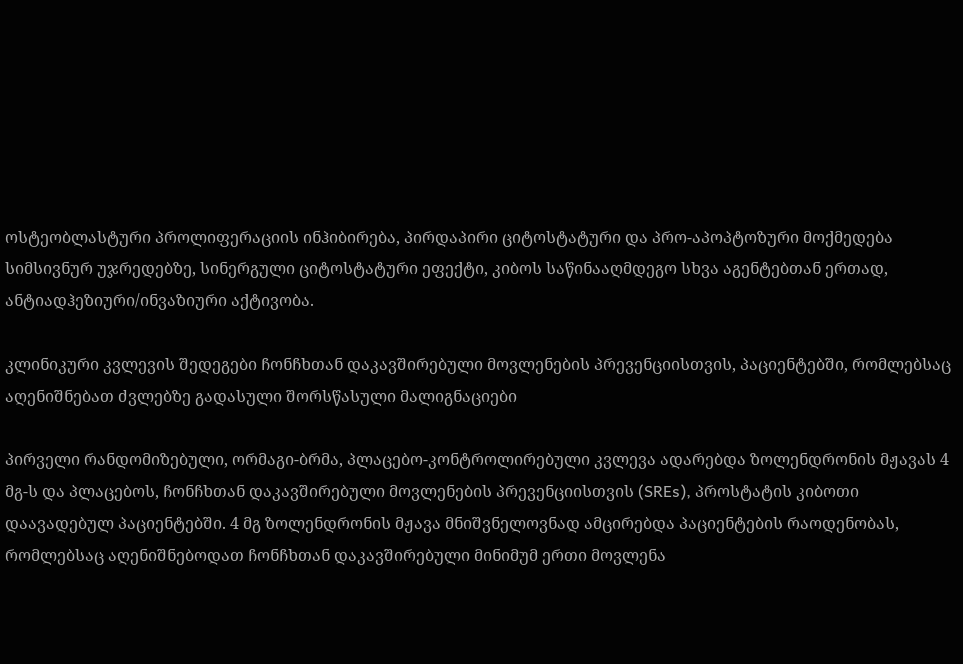ოსტეობლასტური პროლიფერაციის ინჰიბირება, პირდაპირი ციტოსტატური და პრო-აპოპტოზური მოქმედება სიმსივნურ უჯრედებზე, სინერგული ციტოსტატური ეფექტი, კიბოს საწინააღმდეგო სხვა აგენტებთან ერთად, ანტიადჰეზიური/ინვაზიური აქტივობა.

კლინიკური კვლევის შედეგები ჩონჩხთან დაკავშირებული მოვლენების პრევენციისთვის, პაციენტებში, რომლებსაც აღენიშნებათ ძვლებზე გადასული შორსწასული მალიგნაციები

პირველი რანდომიზებული, ორმაგი-ბრმა, პლაცებო-კონტროლირებული კვლევა ადარებდა ზოლენდრონის მჟავას 4 მგ-ს და პლაცებოს, ჩონჩხთან დაკავშირებული მოვლენების პრევენციისთვის (SREs), პროსტატის კიბოთი დაავადებულ პაციენტებში. 4 მგ ზოლენდრონის მჟავა მნიშვნელოვნად ამცირებდა პაციენტების რაოდენობას, რომლებსაც აღენიშნებოდათ ჩონჩხთან დაკავშირებული მინიმუმ ერთი მოვლენა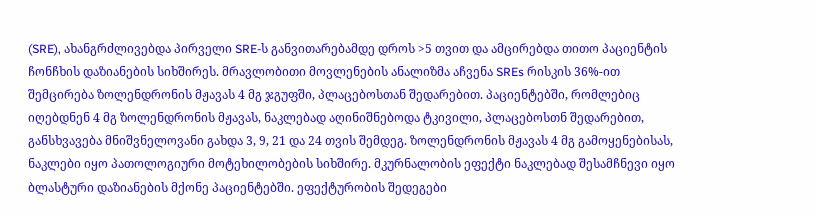(SRE), ახანგრძლივებდა პირველი SRE-ს განვითარებამდე დროს >5 თვით და ამცირებდა თითო პაციენტის ჩონჩხის დაზიანების სიხშირეს. მრავლობითი მოვლენების ანალიზმა აჩვენა SREs რისკის 36%-ით შემცირება ზოლენდრონის მჟავას 4 მგ ჯგუფში, პლაცებოსთან შედარებით. პაციენტებში, რომლებიც იღებდნენ 4 მგ ზოლენდრონის მჟავას, ნაკლებად აღინიშნებოდა ტკივილი, პლაცებოსთნ შედარებით, განსხვავება მნიშვნელოვანი გახდა 3, 9, 21 და 24 თვის შემდეგ. ზოლენდრონის მჟავას 4 მგ გამოყენებისას, ნაკლები იყო პათოლოგიური მოტეხილობების სიხშირე. მკურნალობის ეფექტი ნაკლებად შესამჩნევი იყო ბლასტური დაზიანების მქონე პაციენტებში. ეფექტურობის შედეგები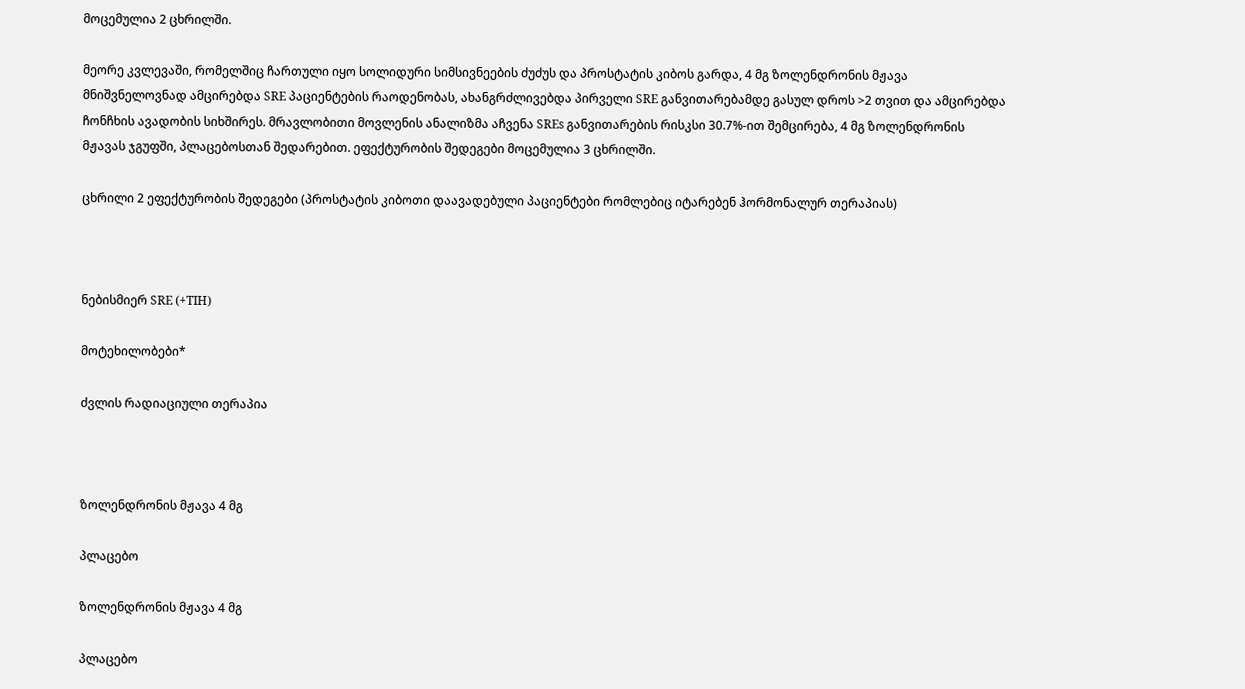მოცემულია 2 ცხრილში.

მეორე კვლევაში, რომელშიც ჩართული იყო სოლიდური სიმსივნეების ძუძუს და პროსტატის კიბოს გარდა, 4 მგ ზოლენდრონის მჟავა მნიშვნელოვნად ამცირებდა SRE პაციენტების რაოდენობას, ახანგრძლივებდა პირველი SRE განვითარებამდე გასულ დროს >2 თვით და ამცირებდა ჩონჩხის ავადობის სიხშირეს. მრავლობითი მოვლენის ანალიზმა აჩვენა SREs განვითარების რისკსი 30.7%-ით შემცირება, 4 მგ ზოლენდრონის მჟავას ჯგუფში, პლაცებოსთან შედარებით. ეფექტურობის შედეგები მოცემულია 3 ცხრილში.

ცხრილი 2 ეფექტურობის შედეგები (პროსტატის კიბოთი დაავადებული პაციენტები რომლებიც იტარებენ ჰორმონალურ თერაპიას)



ნებისმიერ SRE (+TIH)

მოტეხილობები*

ძვლის რადიაციული თერაპია



ზოლენდრონის მჟავა 4 მგ

პლაცებო

ზოლენდრონის მჟავა 4 მგ

პლაცებო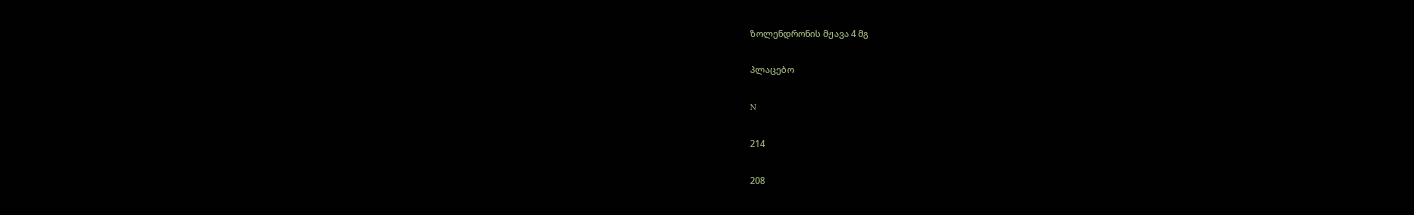ზოლენდრონის მჟავა 4 მგ

პლაცებო

N

214

208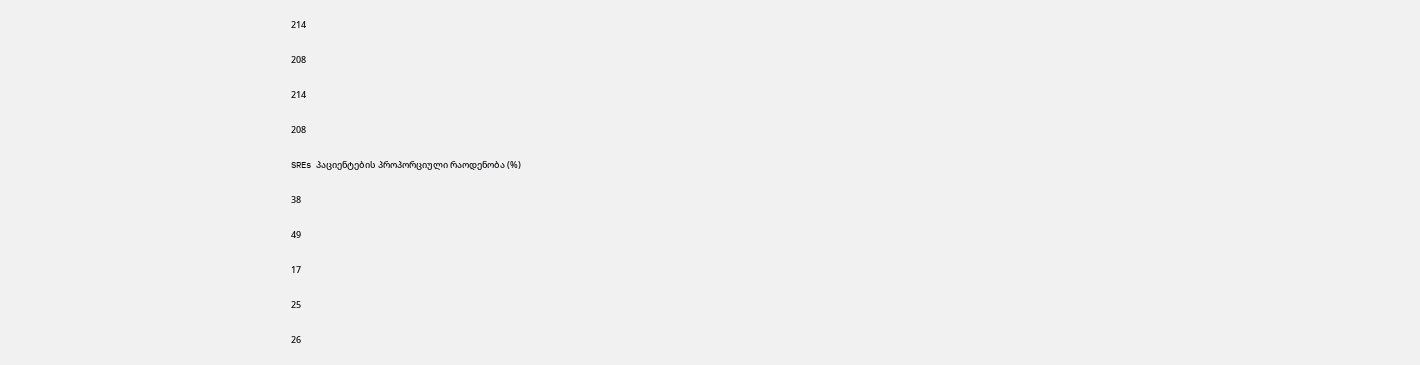214

208

214

208

SREs პაციენტების პროპორციული რაოდენობა (%)

38

49

17

25

26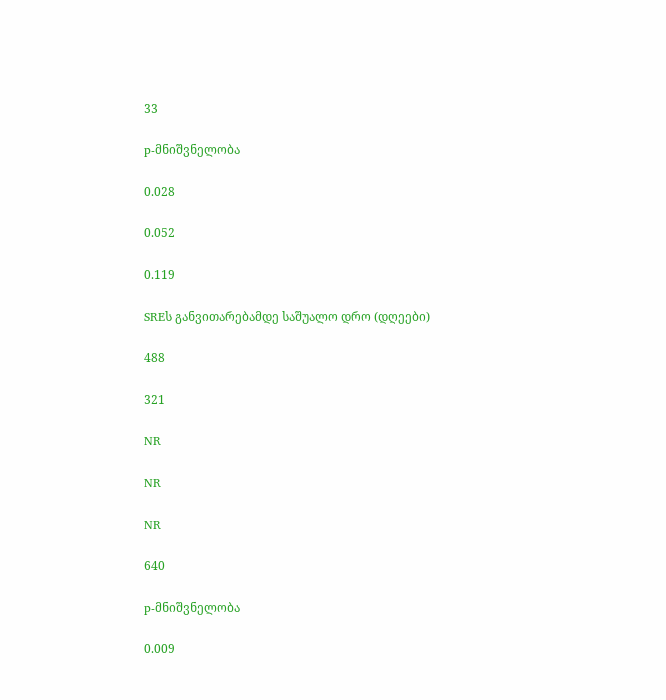33

p-მნიშვნელობა

0.028

0.052

0.119

SREს განვითარებამდე საშუალო დრო (დღეები)

488

321

NR

NR

NR

640

p-მნიშვნელობა

0.009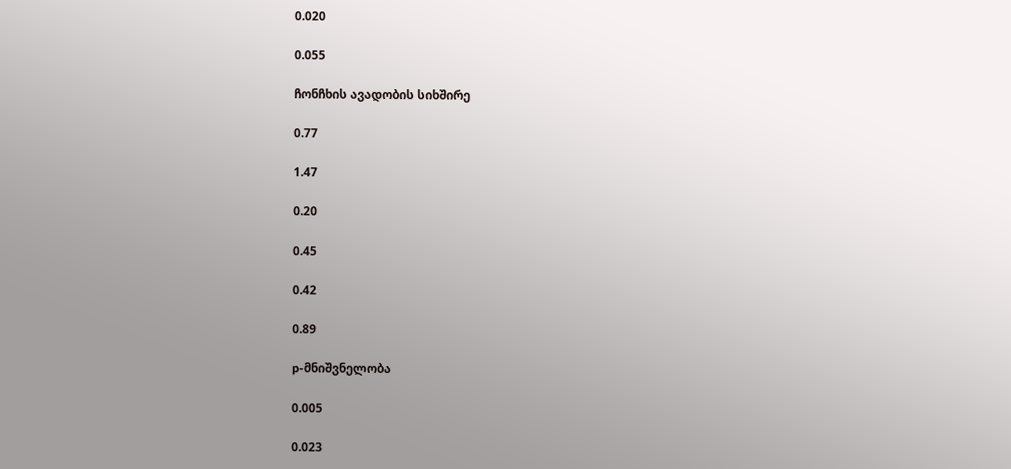0.020

0.055

ჩონჩხის ავადობის სიხშირე

0.77

1.47

0.20

0.45

0.42

0.89

p-მნიშვნელობა

0.005

0.023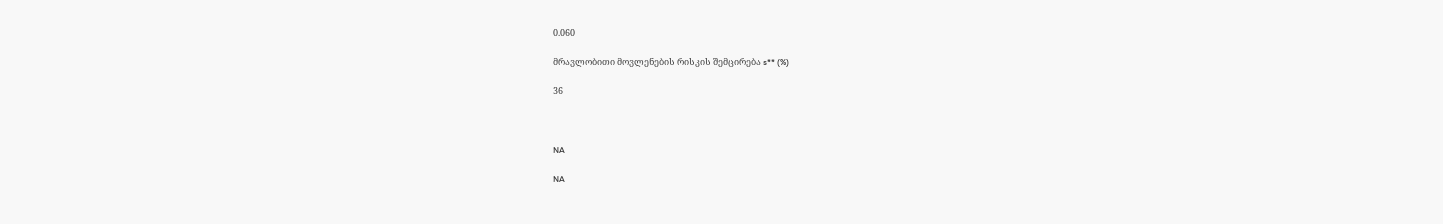0.060

მრავლობითი მოვლენების რისკის შემცირება s** (%)

36



NA

NA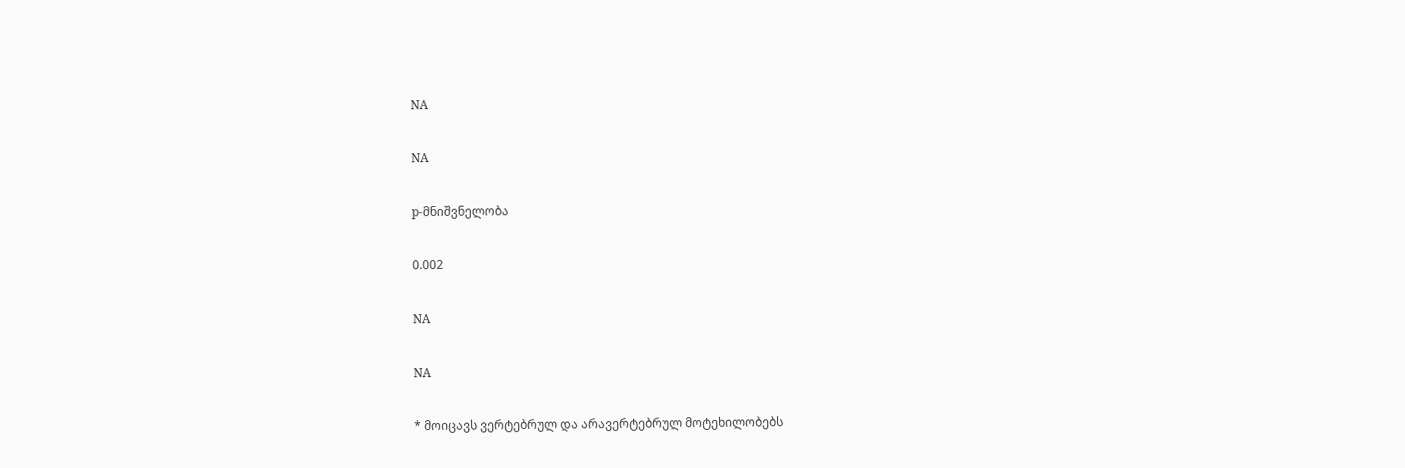NA

NA

p-მნიშვნელობა

0.002

NA

NA

* მოიცავს ვერტებრულ და არავერტებრულ მოტეხილობებს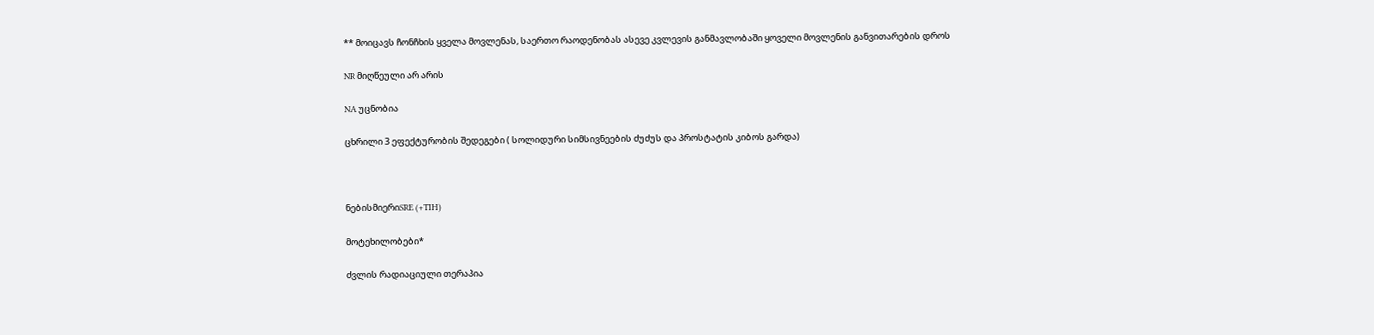** მოიცავს ჩონჩხის ყველა მოვლენას, საერთო რაოდენობას ასევე კვლევის განმავლობაში ყოველი მოვლენის განვითარების დროს

NR მიღწეული არ არის

NA უცნობია

ცხრილი 3 ეფექტურობის შედეგები ( სოლიდური სიმსივნეების ძუძუს და პროსტატის კიბოს გარდა)



ნებისმიერიSRE (+TIH)

მოტეხილობები*

ძვლის რადიაციული თერაპია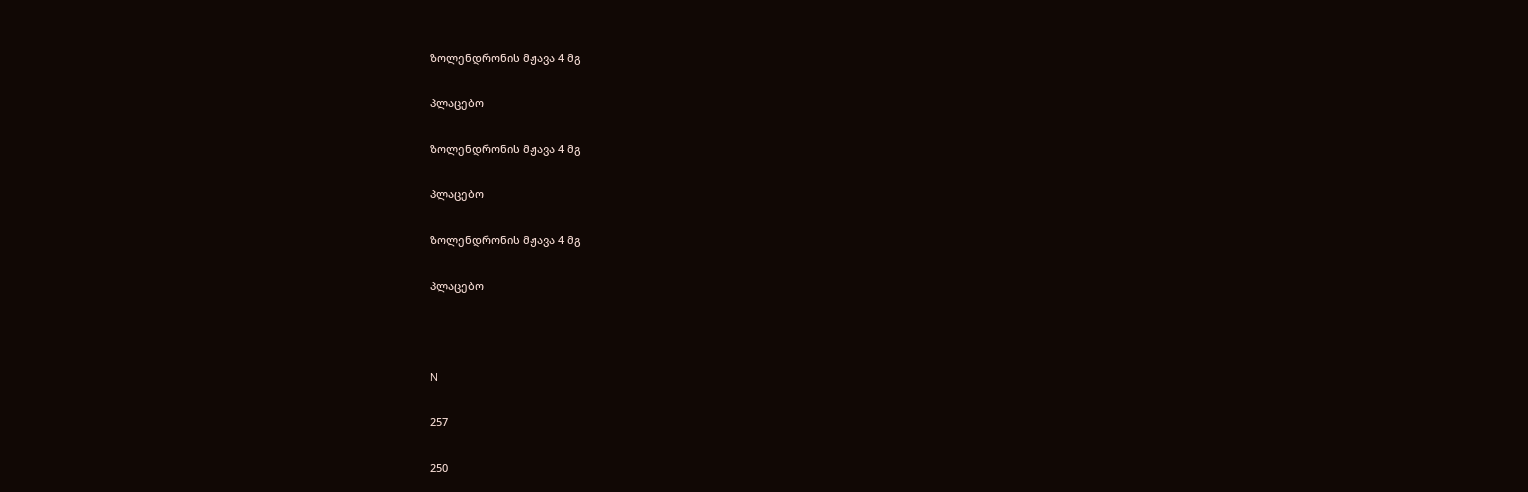ზოლენდრონის მჟავა 4 მგ

პლაცებო

ზოლენდრონის მჟავა 4 მგ

პლაცებო

ზოლენდრონის მჟავა 4 მგ

პლაცებო



N

257

250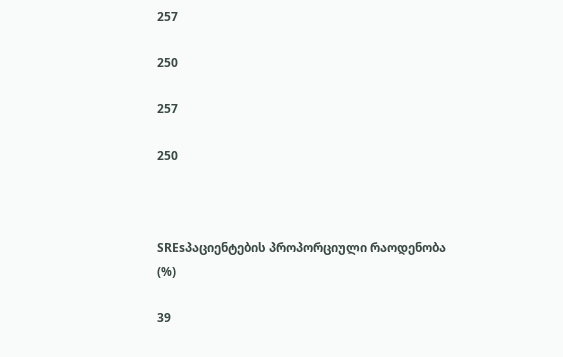257

250

257

250



SREsპაციენტების პროპორციული რაოდენობა (%)

39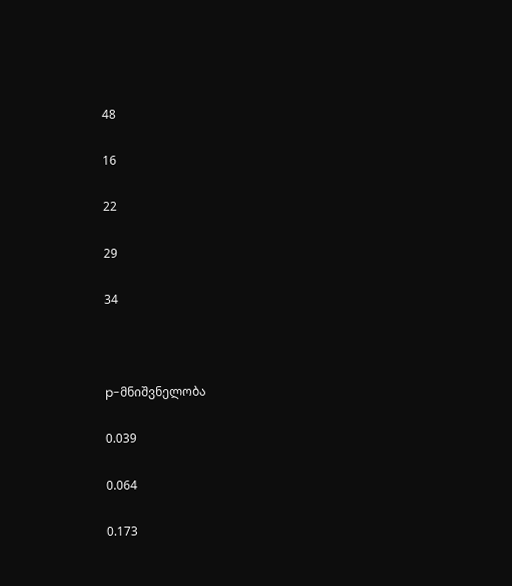48

16

22

29

34



p-მნიშვნელობა

0.039

0.064

0.173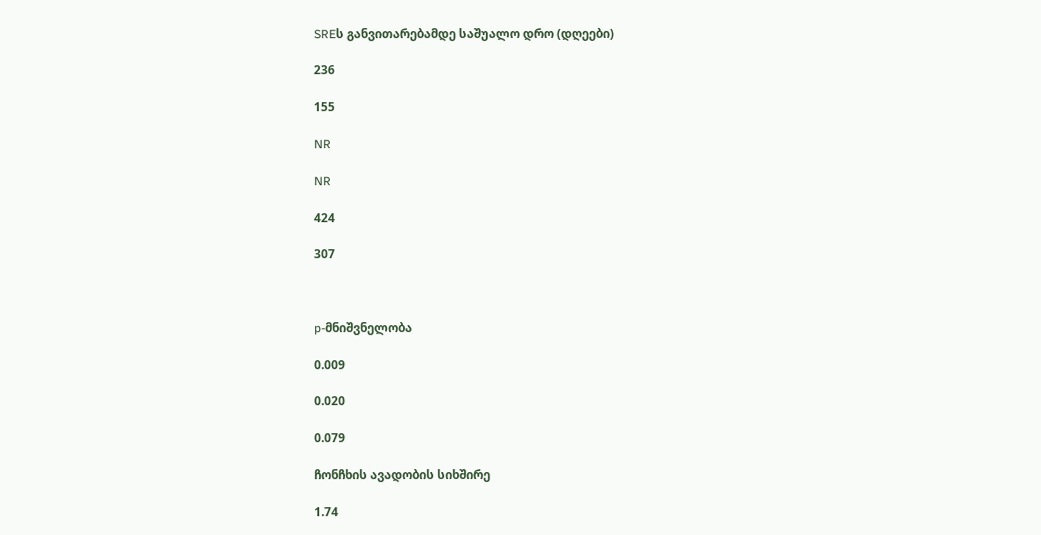SREს განვითარებამდე საშუალო დრო (დღეები)

236

155

NR

NR

424

307



p-მნიშვნელობა

0.009

0.020

0.079

ჩონჩხის ავადობის სიხშირე

1.74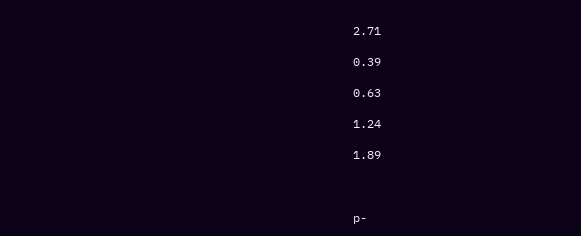2.71

0.39

0.63

1.24

1.89



p-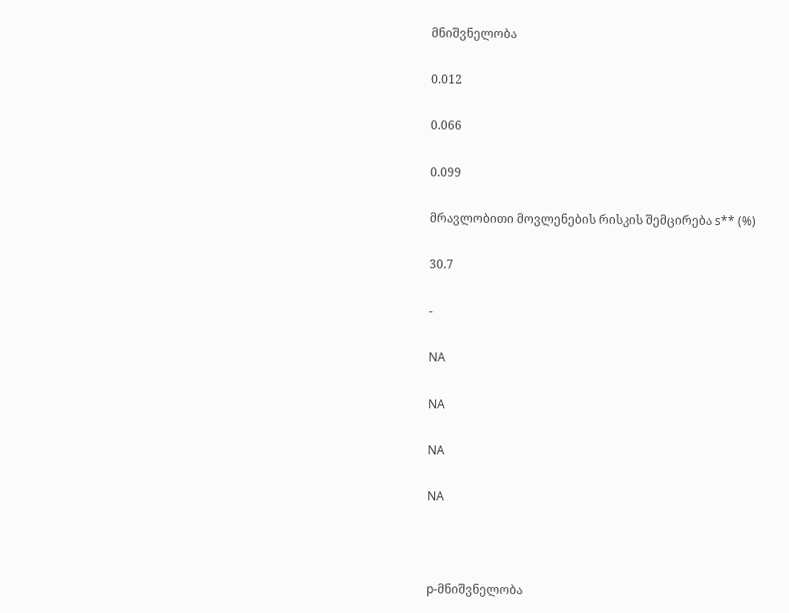მნიშვნელობა

0.012

0.066

0.099

მრავლობითი მოვლენების რისკის შემცირება s** (%)

30.7

-

NA

NA

NA

NA



p-მნიშვნელობა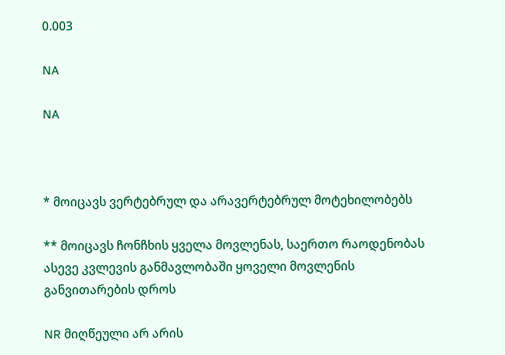0.003

NA

NA



* მოიცავს ვერტებრულ და არავერტებრულ მოტეხილობებს

** მოიცავს ჩონჩხის ყველა მოვლენას, საერთო რაოდენობას ასევე კვლევის განმავლობაში ყოველი მოვლენის განვითარების დროს

NR მიღწეული არ არის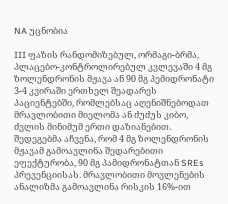NA უცნობია

III ფაზის რანდომიზებულ, ორმაგი-ბრმა, პლაცებო-კონტროლირებულ კვლევაში 4 მგ ზოლენდრონის მჟავა ან 90 მგ პემიდრონატი 3-4 კვირაში ერთხელ შეადარეს პაციენტებში, რომლებსაც აღენიშნებოდათ მრავლობითი მიელომა ან ძუძუს კიბო, ძვლის მინიმუმ ერთი დაზიანებით. შედეგებმა აჩვენა, რომ 4 მგ ზოლენდრონის მჟავამ გამოავლინა შედარებითი ეფექტურობა, 90 მგ პამიდრონატთან SREs პრევენციისას. მრავლობითი მოვლენების ანალიზმა გამოავლინა რისკის 16%-ით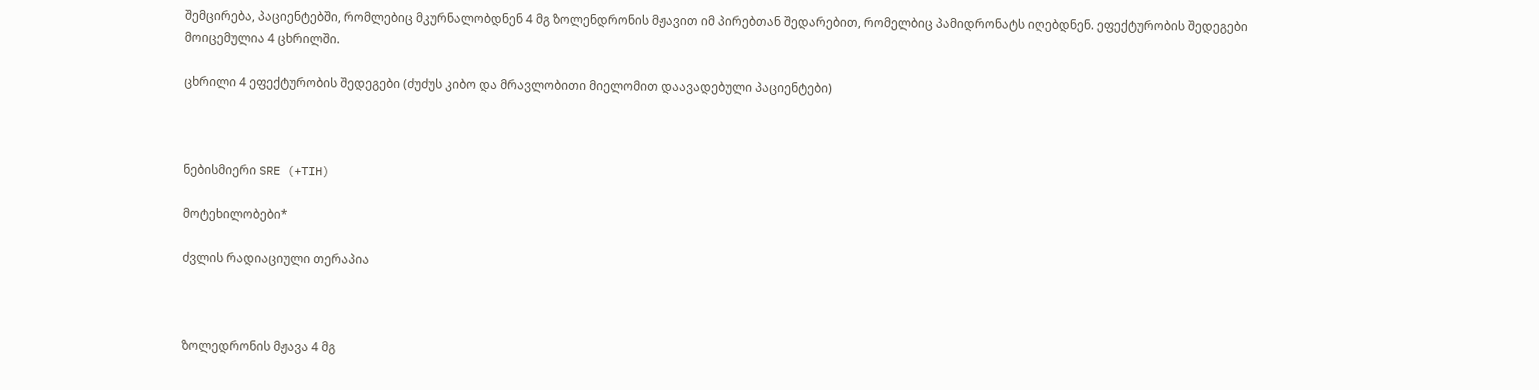შემცირება, პაციენტებში, რომლებიც მკურნალობდნენ 4 მგ ზოლენდრონის მჟავით იმ პირებთან შედარებით, რომელბიც პამიდრონატს იღებდნენ. ეფექტურობის შედეგები მოიცემულია 4 ცხრილში.

ცხრილი 4 ეფექტურობის შედეგები (ძუძუს კიბო და მრავლობითი მიელომით დაავადებული პაციენტები)



ნებისმიერი SRE (+TIH)

მოტეხილობები*

ძვლის რადიაციული თერაპია



ზოლედრონის მჟავა 4 მგ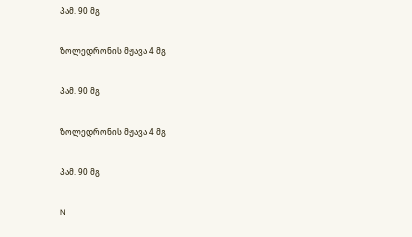პამ. 90 მგ

ზოლედრონის მჟავა 4 მგ

პამ. 90 მგ

ზოლედრონის მჟავა 4 მგ

პამ. 90 მგ

N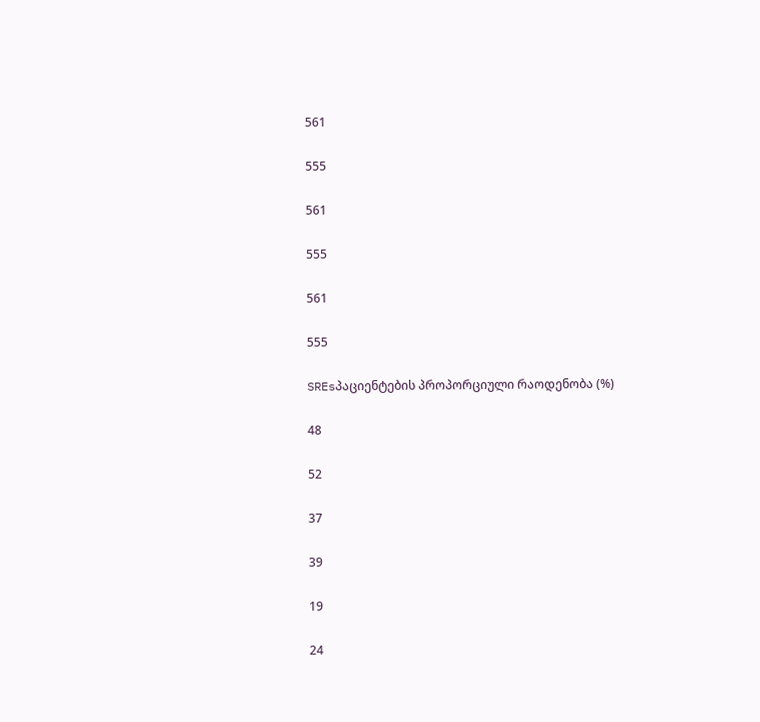561

555

561

555

561

555

SREsპაციენტების პროპორციული რაოდენობა (%)

48

52

37

39

19

24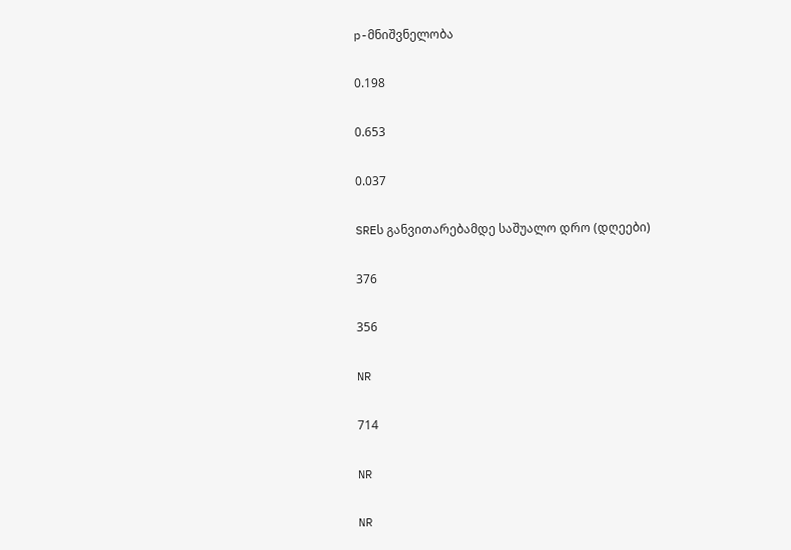p-მნიშვნელობა

0.198

0.653

0.037

SREს განვითარებამდე საშუალო დრო (დღეები)

376

356

NR

714

NR

NR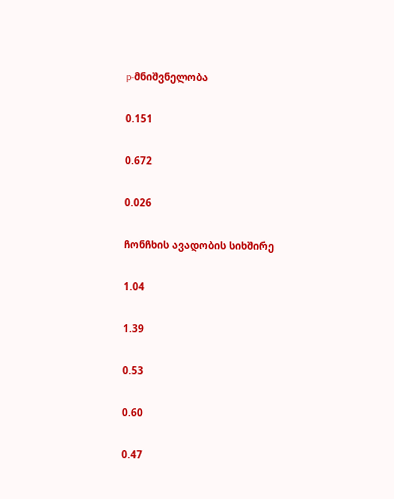p-მნიშვნელობა

0.151

0.672

0.026

ჩონჩხის ავადობის სიხშირე

1.04

1.39

0.53

0.60

0.47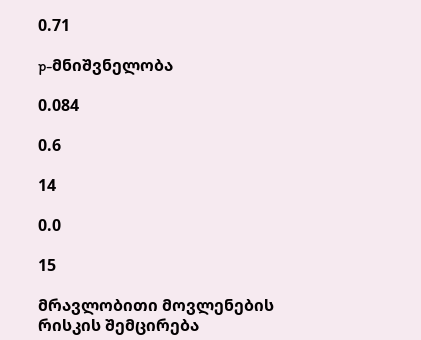0.71

p-მნიშვნელობა

0.084

0.6

14

0.0

15

მრავლობითი მოვლენების რისკის შემცირება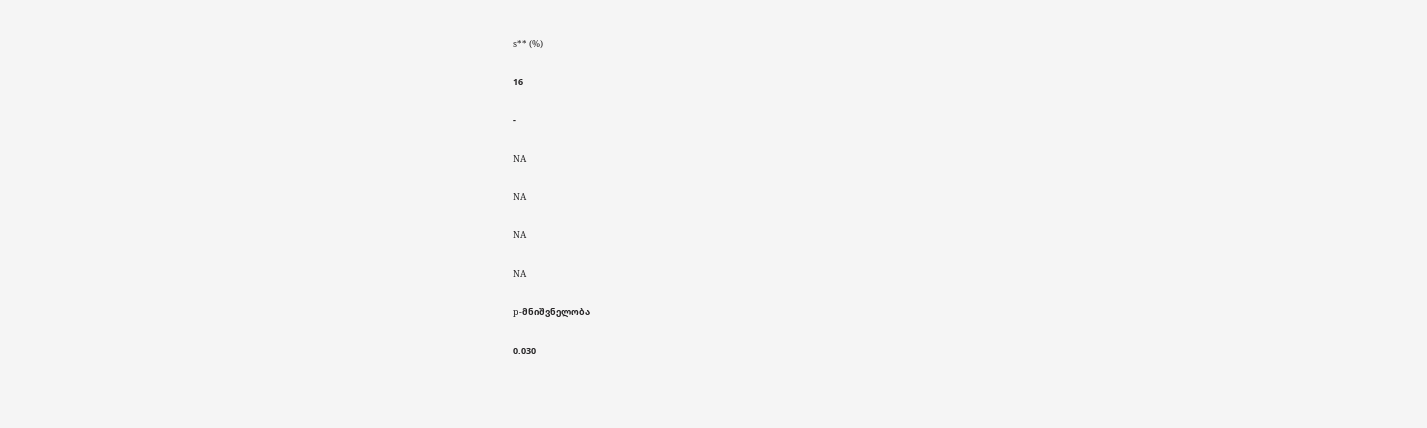s** (%)

16

-

NA

NA

NA

NA

p-მნიშვნელობა

0.030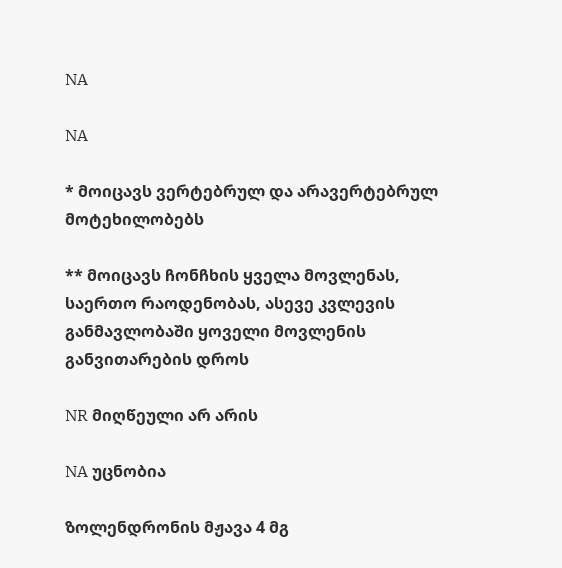NA

NA

* მოიცავს ვერტებრულ და არავერტებრულ მოტეხილობებს

** მოიცავს ჩონჩხის ყველა მოვლენას, საერთო რაოდენობას, ასევე კვლევის განმავლობაში ყოველი მოვლენის განვითარების დროს

NR მიღწეული არ არის

NA უცნობია

ზოლენდრონის მჟავა 4 მგ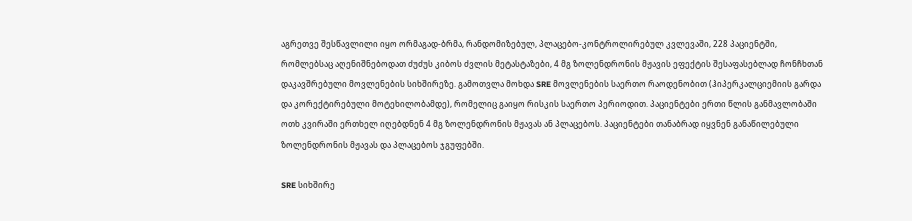აგრეთვე შესწავლილი იყო ორმაგად-ბრმა, რანდომიზებულ, პლაცებო-კონტროლირებულ კვლევაში, 228 პაციენტში, რომლებსაც აღენიშნებოდათ ძუძუს კიბოს ძვლის მეტასტაზები, 4 მგ ზოლენდრონის მჟავის ეფექტის შესაფასებლად ჩონჩხთან დაკავშრებული მოვლენების სიხშირეზე. გამოთვლა მოხდა SRE მოვლენების საერთო რაოდენობით (ჰიპერკალციემიის გარდა და კორექტირებული მოტეხილობამდე), რომელიც გაიყო რისკის საერთო პერიოდით. პაციენტები ერთი წლის განმავლობაში ოთხ კვირაში ერთხელ იღებდნენ 4 მგ ზოლენდრონის მჟავას ან პლაცებოს. პაციენტები თანაბრად იყვნენ განაწილებული ზოლენდრონის მჟავას და პლაცებოს ჯგუფებში.

SRE სიხშირე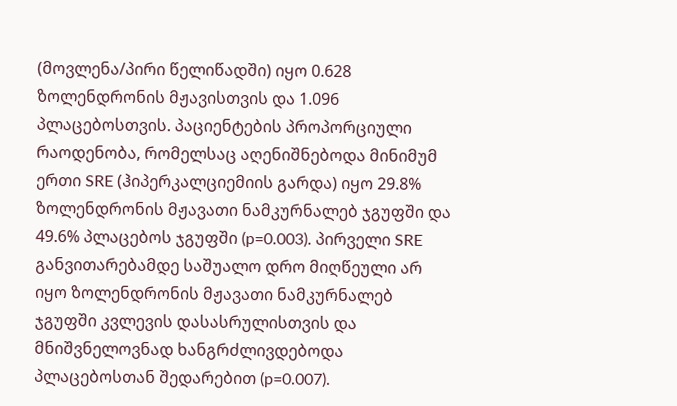(მოვლენა/პირი წელიწადში) იყო 0.628 ზოლენდრონის მჟავისთვის და 1.096 პლაცებოსთვის. პაციენტების პროპორციული რაოდენობა, რომელსაც აღენიშნებოდა მინიმუმ ერთი SRE (ჰიპერკალციემიის გარდა) იყო 29.8% ზოლენდრონის მჟავათი ნამკურნალებ ჯგუფში და 49.6% პლაცებოს ჯგუფში (p=0.003). პირველი SRE განვითარებამდე საშუალო დრო მიღწეული არ იყო ზოლენდრონის მჟავათი ნამკურნალებ ჯგუფში კვლევის დასასრულისთვის და მნიშვნელოვნად ხანგრძლივდებოდა პლაცებოსთან შედარებით (p=0.007).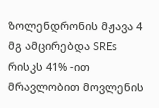ზოლენდრონის მჟავა 4 მგ ამცირებდა SREs რისკს 41% -ით მრავლობით მოვლენის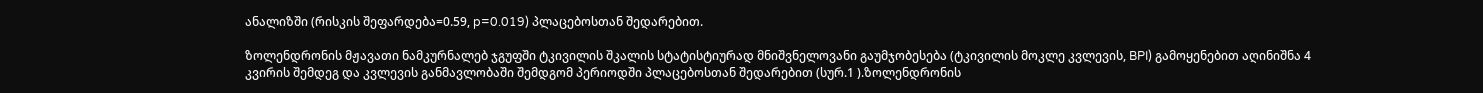ანალიზში (რისკის შეფარდება=0.59, p=0.019) პლაცებოსთან შედარებით.

ზოლენდრონის მჟავათი ნამკურნალებ ჯგუფში ტკივილის შკალის სტატისტიურად მნიშვნელოვანი გაუმჯობესება (ტკივილის მოკლე კვლევის, BPI) გამოყენებით აღინიშნა 4 კვირის შემდეგ და კვლევის განმავლობაში შემდგომ პერიოდში პლაცებოსთან შედარებით (სურ.1 ).ზოლენდრონის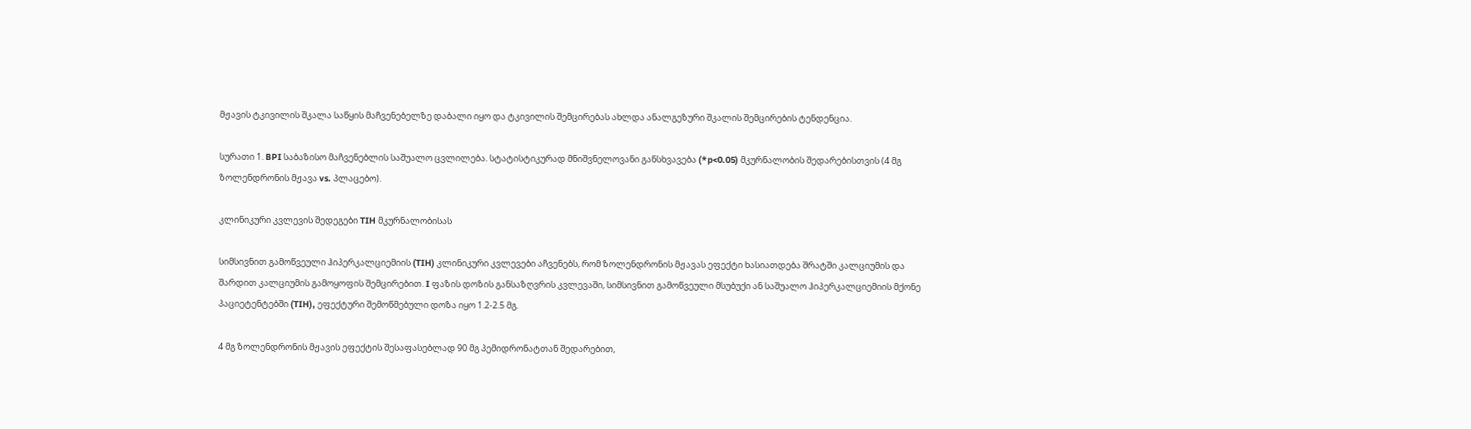მჟავის ტკივილის შკალა საწყის მაჩვენებელზე დაბალი იყო და ტკივილის შემცირებას ახლდა ანალგეზური შკალის შემცირების ტენდენცია.

სურათი 1. BPI საბაზისო მაჩვენებლის საშუალო ცვლილება. სტატისტიკურად მნიშვნელოვანი განსხვავება (*p<0.05) მკურნალობის შედარებისთვის (4 მგ ზოლენდრონის მჟავა vs. პლაცებო).

კლინიკური კვლევის შედეგები TIH მკურნალობისას

სიმსივნით გამოწვეული ჰიპერკალციემიის (TIH) კლინიკური კვლევები აჩვენებს, რომ ზოლენდრონის მჟავას ეფექტი ხასიათდება შრატში კალციუმის და შარდით კალციუმის გამოყოფის შემცირებით. I ფაზის დოზის განსაზღვრის კვლევაში, სიმსივნით გამოწვეული მსუბუქი ან საშუალო ჰიპერკალციემიის მქონე პაციეტენტებში (TIH), ეფექტური შემოწმებული დოზა იყო 1.2-2.5 მგ.

4 მგ ზოლენდრონის მჟავის ეფექტის შესაფასებლად 90 მგ პემიდრონატთან შედარებით,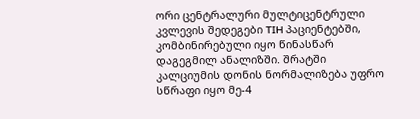ორი ცენტრალური მულტიცენტრული კვლევის შედეგები TIH პაციენტებში, კომბინირებული იყო წინასწარ დაგეგმილ ანალიზში. შრატში კალციუმის დონის ნორმალიზება უფრო სწრაფი იყო მე-4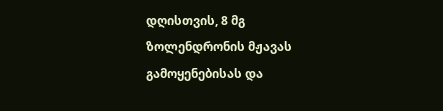დღისთვის, 8 მგ ზოლენდრონის მჟავას გამოყენებისას და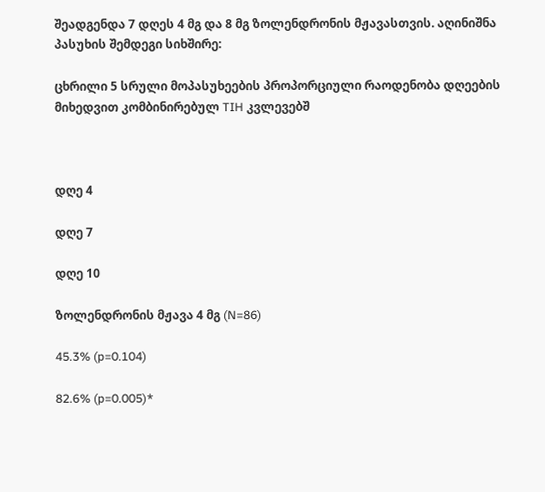შეადგენდა 7 დღეს 4 მგ და 8 მგ ზოლენდრონის მჟავასთვის. აღინიშნა პასუხის შემდეგი სიხშირე:

ცხრილი 5 სრული მოპასუხეების პროპორციული რაოდენობა დღეების მიხედვით კომბინირებულ TIH კვლევებშ



დღე 4

დღე 7

დღე 10

ზოლენდრონის მჟავა 4 მგ (N=86)

45.3% (p=0.104)

82.6% (p=0.005)*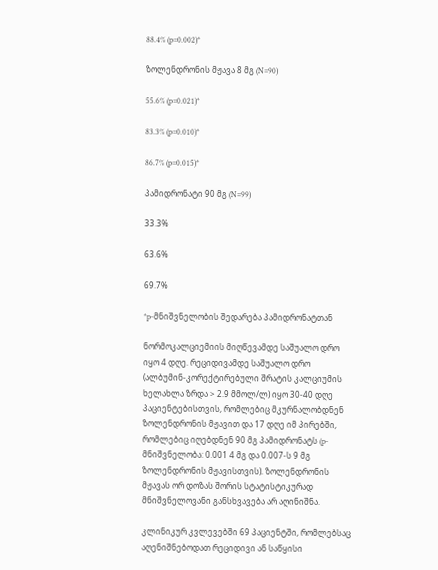88.4% (p=0.002)*

ზოლენდრონის მჟავა 8 მგ (N=90)

55.6% (p=0.021)*

83.3% (p=0.010)*

86.7% (p=0.015)*

პამიდრონატი 90 მგ (N=99)

33.3%

63.6%

69.7%

*p-მნიშვნელობის შედარება პამიდრონატთან

ნორმოკალციემიის მიღწევამდე საშუალო დრო იყო 4 დღე. რეციდივამდე საშუალო დრო (ალბუმინ-კორექტირებული შრატის კალციუმის ხელახლა ზრდა > 2.9 მმოლ/ლ) იყო 30-40 დღე პაციენტებისთვის, რომლებიც მკურნალობდნენ ზოლენდრონის მჟავით და 17 დღე იმ პირებში, რომლებიც იღებდნენ 90 მგ პამიდრონატს (p-მნიშვნელობა: 0.001 4 მგ და 0.007-ს 9 მგ ზოლენდრონის მჟავისთვის). ზოლენდრონის მჟავას ორ დოზას შორის სტატისტიკურად მნიშვნელოვანი განსხვავება არ აღინიშნა.

კლინიკურ კვლევებში 69 პაციენტში, რომლებსაც აღენიშნებოდათ რეციდივი ან საწყისი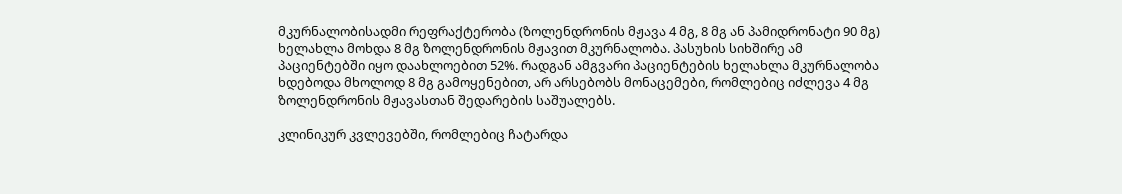მკურნალობისადმი რეფრაქტერობა (ზოლენდრონის მჟავა 4 მგ, 8 მგ ან პამიდრონატი 90 მგ) ხელახლა მოხდა 8 მგ ზოლენდრონის მჟავით მკურნალობა. პასუხის სიხშირე ამ პაციენტებში იყო დაახლოებით 52%. რადგან ამგვარი პაციენტების ხელახლა მკურნალობა ხდებოდა მხოლოდ 8 მგ გამოყენებით, არ არსებობს მონაცემები, რომლებიც იძლევა 4 მგ ზოლენდრონის მჟავასთან შედარების საშუალებს.

კლინიკურ კვლევებში, რომლებიც ჩატარდა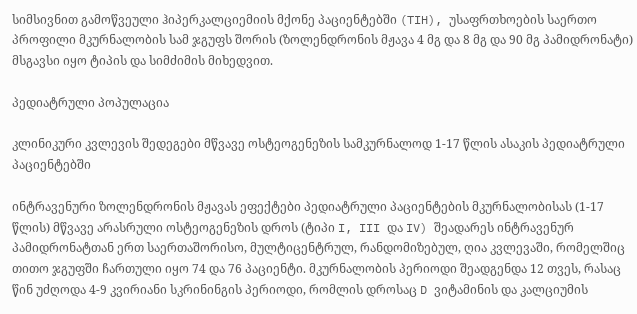სიმსივნით გამოწვეული ჰიპერკალციემიის მქონე პაციენტებში (TIH), უსაფრთხოების საერთო პროფილი მკურნალობის სამ ჯგუფს შორის (ზოლენდრონის მჟავა 4 მგ და 8 მგ და 90 მგ პამიდრონატი) მსგავსი იყო ტიპის და სიმძიმის მიხედვით.

პედიატრული პოპულაცია

კლინიკური კვლევის შედეგები მწვავე ოსტეოგენეზის სამკურნალოდ 1-17 წლის ასაკის პედიატრული პაციენტებში

ინტრავენური ზოლენდრონის მჟავას ეფექტები პედიატრული პაციენტების მკურნალობისას (1-17 წლის) მწვავე არასრული ოსტეოგენეზის დროს (ტიპი I, III და IV) შეადარეს ინტრავენურ პამიდრონატთან ერთ საერთაშორისო, მულტიცენტრულ, რანდომიზებულ, ღია კვლევაში, რომელშიც თითო ჯგუფში ჩართული იყო 74 და 76 პაციენტი. მკურნალობის პერიოდი შეადგენდა 12 თვეს, რასაც წინ უძღოდა 4-9 კვირიანი სკრინინგის პერიოდი, რომლის დროსაც D ვიტამინის და კალციუმის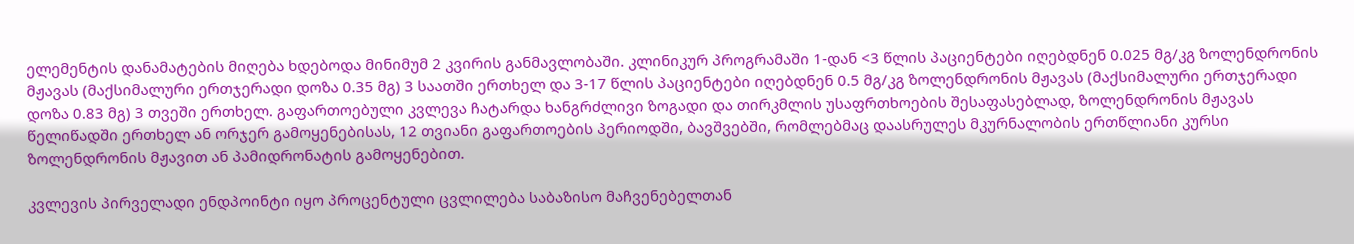ელემენტის დანამატების მიღება ხდებოდა მინიმუმ 2 კვირის განმავლობაში. კლინიკურ პროგრამაში 1-დან <3 წლის პაციენტები იღებდნენ 0.025 მგ/კგ ზოლენდრონის მჟავას (მაქსიმალური ერთჯერადი დოზა 0.35 მგ) 3 საათში ერთხელ და 3-17 წლის პაციენტები იღებდნენ 0.5 მგ/კგ ზოლენდრონის მჟავას (მაქსიმალური ერთჯერადი დოზა 0.83 მგ) 3 თვეში ერთხელ. გაფართოებული კვლევა ჩატარდა ხანგრძლივი ზოგადი და თირკმლის უსაფრთხოების შესაფასებლად, ზოლენდრონის მჟავას წელიწადში ერთხელ ან ორჯერ გამოყენებისას, 12 თვიანი გაფართოების პერიოდში, ბავშვებში, რომლებმაც დაასრულეს მკურნალობის ერთწლიანი კურსი ზოლენდრონის მჟავით ან პამიდრონატის გამოყენებით.

კვლევის პირველადი ენდპოინტი იყო პროცენტული ცვლილება საბაზისო მაჩვენებელთან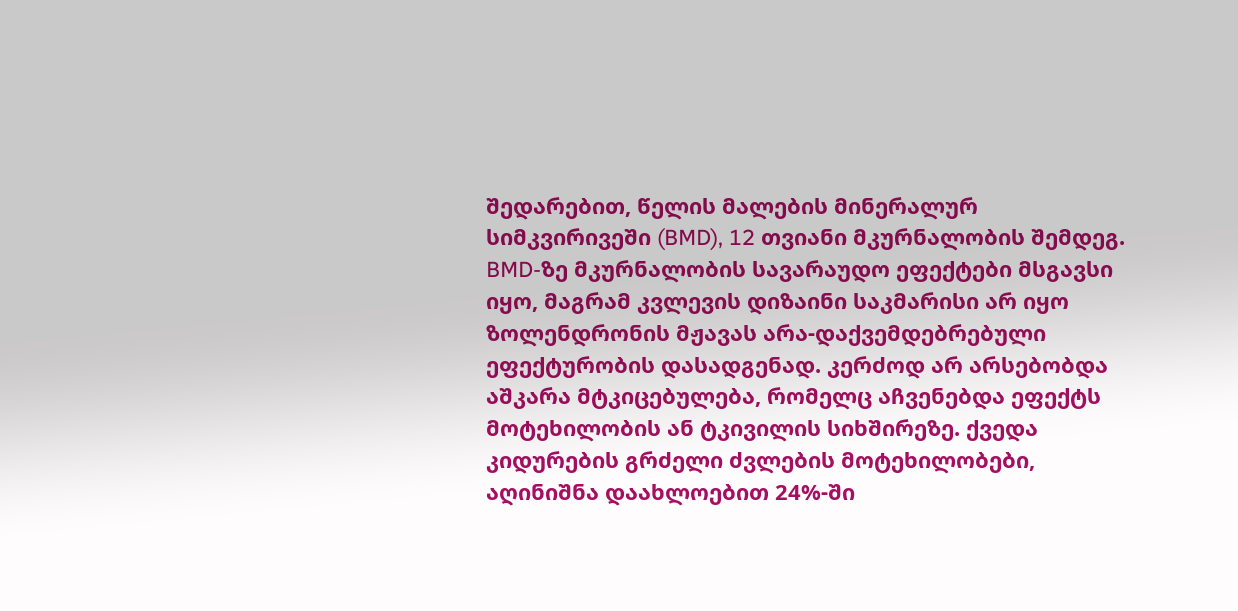შედარებით, წელის მალების მინერალურ სიმკვირივეში (BMD), 12 თვიანი მკურნალობის შემდეგ. BMD-ზე მკურნალობის სავარაუდო ეფექტები მსგავსი იყო, მაგრამ კვლევის დიზაინი საკმარისი არ იყო ზოლენდრონის მჟავას არა-დაქვემდებრებული ეფექტურობის დასადგენად. კერძოდ არ არსებობდა აშკარა მტკიცებულება, რომელც აჩვენებდა ეფექტს მოტეხილობის ან ტკივილის სიხშირეზე. ქვედა კიდურების გრძელი ძვლების მოტეხილობები, აღინიშნა დაახლოებით 24%-ში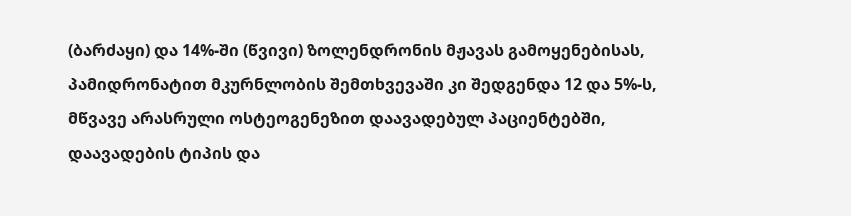(ბარძაყი) და 14%-ში (წვივი) ზოლენდრონის მჟავას გამოყენებისას, პამიდრონატით მკურნლობის შემთხვევაში კი შედგენდა 12 და 5%-ს, მწვავე არასრული ოსტეოგენეზით დაავადებულ პაციენტებში, დაავადების ტიპის და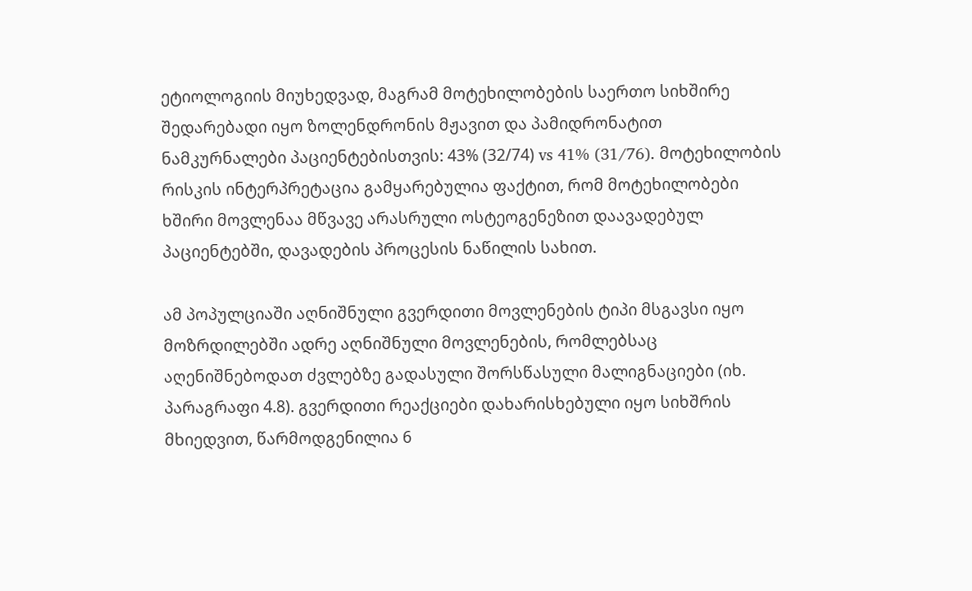ეტიოლოგიის მიუხედვად, მაგრამ მოტეხილობების საერთო სიხშირე შედარებადი იყო ზოლენდრონის მჟავით და პამიდრონატით ნამკურნალები პაციენტებისთვის: 43% (32/74) vs 41% (31/76). მოტეხილობის რისკის ინტერპრეტაცია გამყარებულია ფაქტით, რომ მოტეხილობები ხშირი მოვლენაა მწვავე არასრული ოსტეოგენეზით დაავადებულ პაციენტებში, დავადების პროცესის ნაწილის სახით.

ამ პოპულციაში აღნიშნული გვერდითი მოვლენების ტიპი მსგავსი იყო მოზრდილებში ადრე აღნიშნული მოვლენების, რომლებსაც აღენიშნებოდათ ძვლებზე გადასული შორსწასული მალიგნაციები (იხ. პარაგრაფი 4.8). გვერდითი რეაქციები დახარისხებული იყო სიხშრის მხიედვით, წარმოდგენილია 6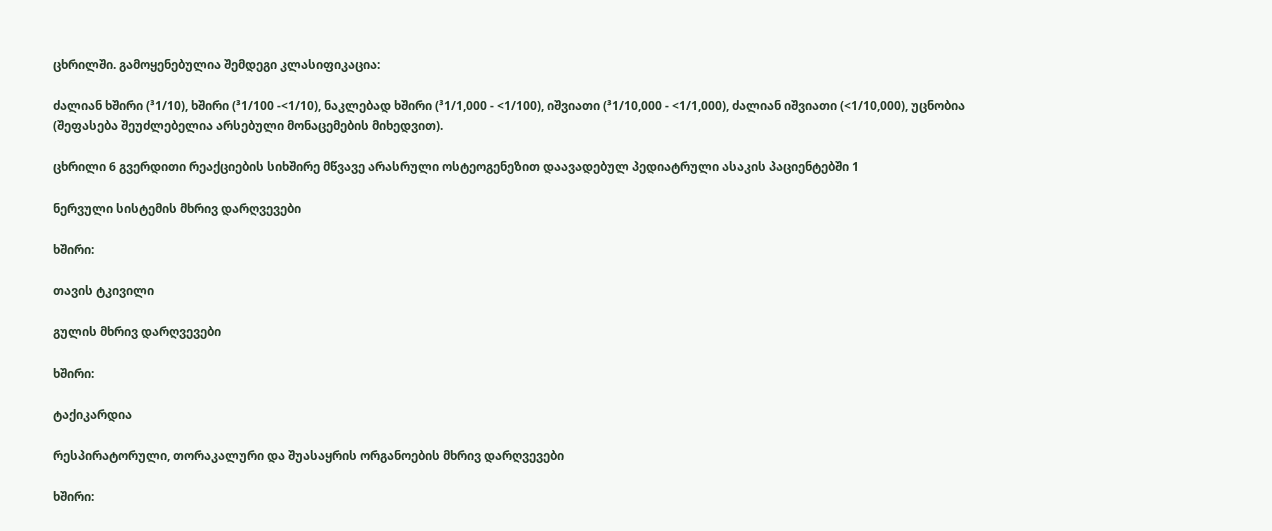ცხრილში. გამოყენებულია შემდეგი კლასიფიკაცია:

ძალიან ხშირი (³1/10), ხშირი (³1/100 -<1/10), ნაკლებად ხშირი (³1/1,000 - <1/100), იშვიათი (³1/10,000 - <1/1,000), ძალიან იშვიათი (<1/10,000), უცნობია (შეფასება შეუძლებელია არსებული მონაცემების მიხედვით).

ცხრილი 6 გვერდითი რეაქციების სიხშირე მწვავე არასრული ოსტეოგენეზით დაავადებულ პედიატრული ასაკის პაციენტებში 1

ნერვული სისტემის მხრივ დარღვევები

ხშირი:

თავის ტკივილი

გულის მხრივ დარღვევები

ხშირი:

ტაქიკარდია

რესპირატორული, თორაკალური და შუასაყრის ორგანოების მხრივ დარღვევები

ხშირი: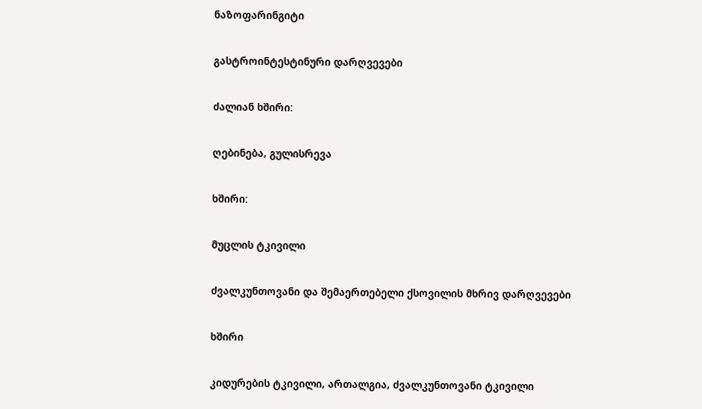ნაზოფარინგიტი

გასტროინტესტინური დარღვევები

ძალიან ხშირი:

ღებინება, გულისრევა

ხშირი:

მუცლის ტკივილი

ძვალკუნთოვანი და შემაერთებელი ქსოვილის მხრივ დარღვევები

ხშირი

კიდურების ტკივილი, ართალგია, ძვალკუნთოვანი ტკივილი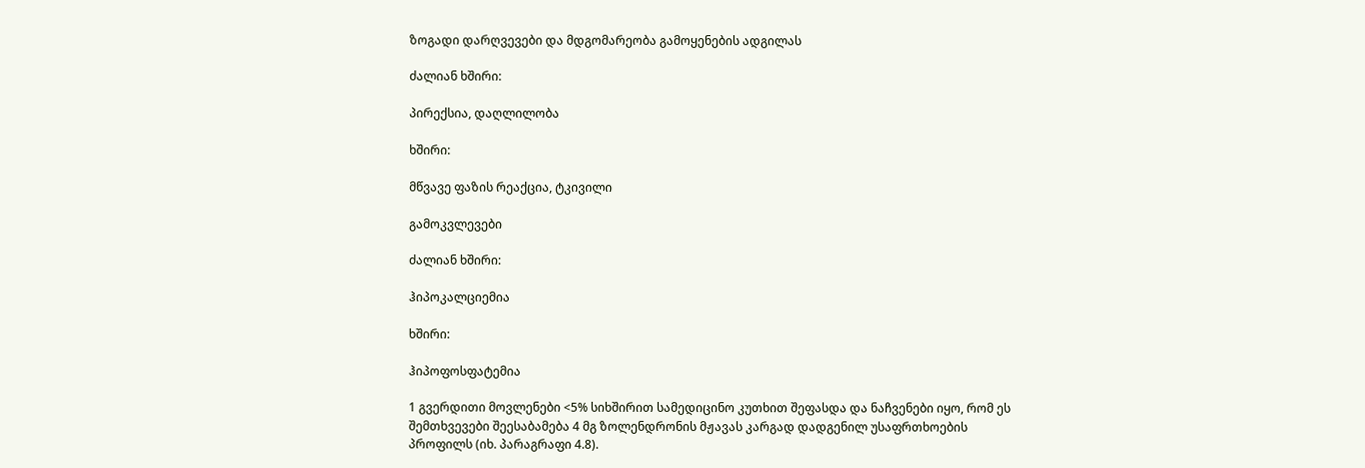ზოგადი დარღვევები და მდგომარეობა გამოყენების ადგილას

ძალიან ხშირი:

პირექსია, დაღლილობა

ხშირი:

მწვავე ფაზის რეაქცია, ტკივილი

გამოკვლევები

ძალიან ხშირი:

ჰიპოკალციემია

ხშირი:

ჰიპოფოსფატემია

1 გვერდითი მოვლენები <5% სიხშირით სამედიცინო კუთხით შეფასდა და ნაჩვენები იყო, რომ ეს შემთხვევები შეესაბამება 4 მგ ზოლენდრონის მჟავას კარგად დადგენილ უსაფრთხოების პროფილს (იხ. პარაგრაფი 4.8).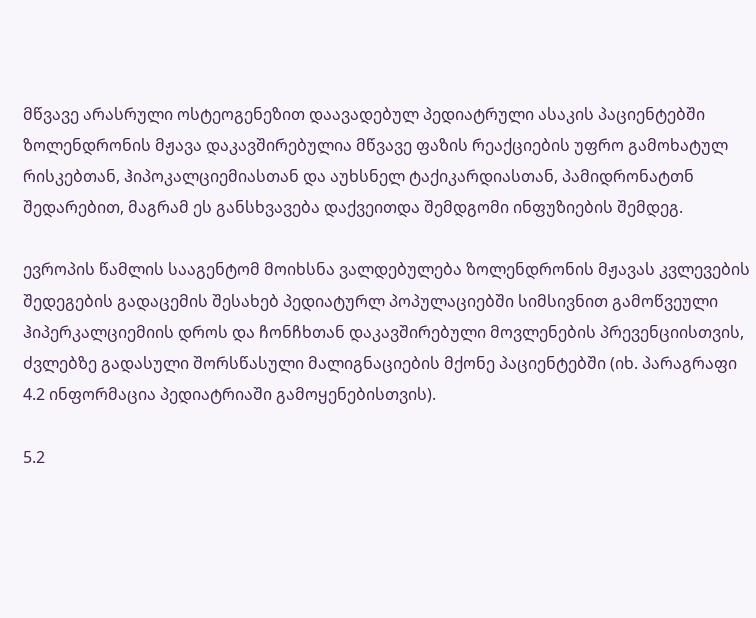მწვავე არასრული ოსტეოგენეზით დაავადებულ პედიატრული ასაკის პაციენტებში ზოლენდრონის მჟავა დაკავშირებულია მწვავე ფაზის რეაქციების უფრო გამოხატულ რისკებთან, ჰიპოკალციემიასთან და აუხსნელ ტაქიკარდიასთან, პამიდრონატთნ შედარებით, მაგრამ ეს განსხვავება დაქვეითდა შემდგომი ინფუზიების შემდეგ.

ევროპის წამლის სააგენტომ მოიხსნა ვალდებულება ზოლენდრონის მჟავას კვლევების შედეგების გადაცემის შესახებ პედიატურლ პოპულაციებში სიმსივნით გამოწვეული ჰიპერკალციემიის დროს და ჩონჩხთან დაკავშირებული მოვლენების პრევენციისთვის, ძვლებზე გადასული შორსწასული მალიგნაციების მქონე პაციენტებში (იხ. პარაგრაფი 4.2 ინფორმაცია პედიატრიაში გამოყენებისთვის).

5.2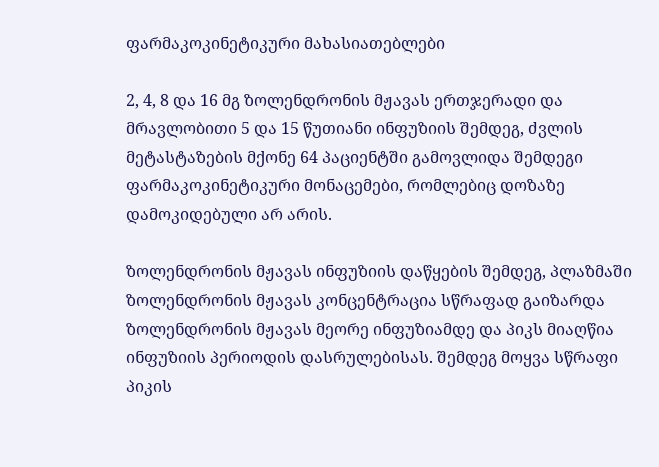ფარმაკოკინეტიკური მახასიათებლები

2, 4, 8 და 16 მგ ზოლენდრონის მჟავას ერთჯერადი და მრავლობითი 5 და 15 წუთიანი ინფუზიის შემდეგ, ძვლის მეტასტაზების მქონე 64 პაციენტში გამოვლიდა შემდეგი ფარმაკოკინეტიკური მონაცემები, რომლებიც დოზაზე დამოკიდებული არ არის.

ზოლენდრონის მჟავას ინფუზიის დაწყების შემდეგ, პლაზმაში ზოლენდრონის მჟავას კონცენტრაცია სწრაფად გაიზარდა ზოლენდრონის მჟავას მეორე ინფუზიამდე და პიკს მიაღწია ინფუზიის პერიოდის დასრულებისას. შემდეგ მოყვა სწრაფი პიკის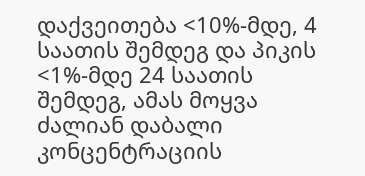დაქვეითება <10%-მდე, 4 საათის შემდეგ და პიკის <1%-მდე 24 საათის შემდეგ, ამას მოყვა ძალიან დაბალი კონცენტრაციის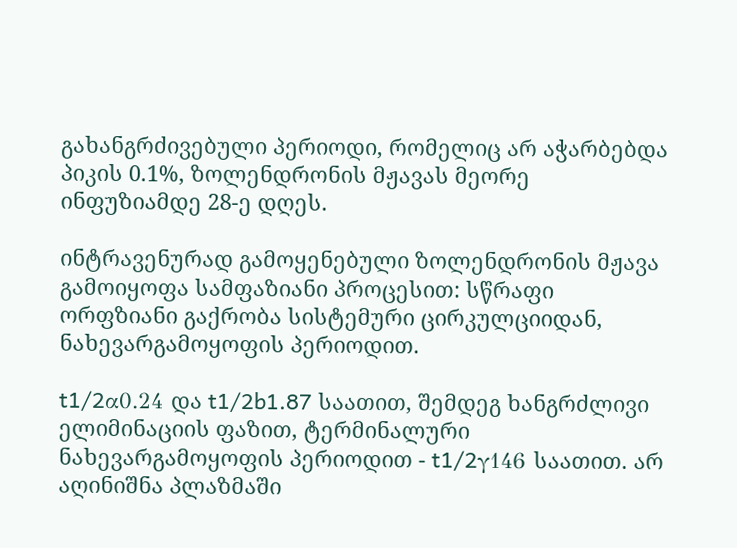გახანგრძივებული პერიოდი, რომელიც არ აჭარბებდა პიკის 0.1%, ზოლენდრონის მჟავას მეორე ინფუზიამდე 28-ე დღეს.

ინტრავენურად გამოყენებული ზოლენდრონის მჟავა გამოიყოფა სამფაზიანი პროცესით: სწრაფი ორფზიანი გაქრობა სისტემური ცირკულციიდან, ნახევარგამოყოფის პერიოდით.

t1/2α0.24 და t1/2b1.87 საათით, შემდეგ ხანგრძლივი ელიმინაციის ფაზით, ტერმინალური ნახევარგამოყოფის პერიოდით - t1/2γ146 საათით. არ აღინიშნა პლაზმაში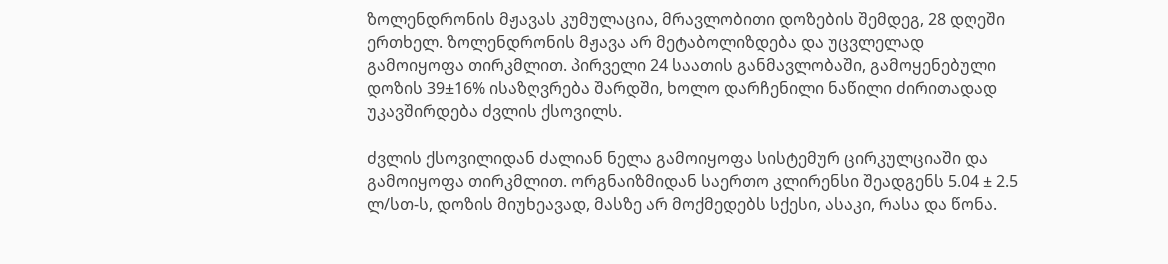ზოლენდრონის მჟავას კუმულაცია, მრავლობითი დოზების შემდეგ, 28 დღეში ერთხელ. ზოლენდრონის მჟავა არ მეტაბოლიზდება და უცვლელად გამოიყოფა თირკმლით. პირველი 24 საათის განმავლობაში, გამოყენებული დოზის 39±16% ისაზღვრება შარდში, ხოლო დარჩენილი ნაწილი ძირითადად უკავშირდება ძვლის ქსოვილს.

ძვლის ქსოვილიდან ძალიან ნელა გამოიყოფა სისტემურ ცირკულციაში და გამოიყოფა თირკმლით. ორგნაიზმიდან საერთო კლირენსი შეადგენს 5.04 ± 2.5 ლ/სთ-ს, დოზის მიუხეავად, მასზე არ მოქმედებს სქესი, ასაკი, რასა და წონა.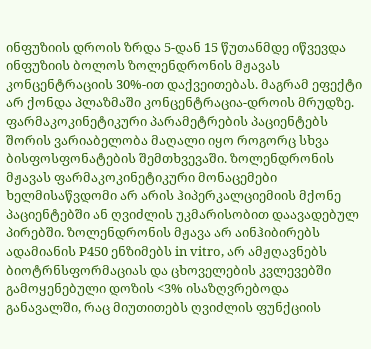ინფუზიის დროის ზრდა 5-დან 15 წუთანმდე იწვევდა ინფუზიის ბოლოს ზოლენდრონის მჟავას კონცენტრაციის 30%-ით დაქვეითებას. მაგრამ ეფექტი არ ქონდა პლაზმაში კონცენტრაცია-დროის მრუდზე. ფარმაკოკინეტიკური პარამეტრების პაციენტებს შორის ვარიაბელობა მაღალი იყო როგორც სხვა ბისფოსფონატების შემთხვევაში. ზოლენდრონის მჟავას ფარმაკოკინეტიკური მონაცემები ხელმისაწვდომი არ არის ჰიპერკალციემიის მქონე პაციენტებში ან ღვიძლის უკმარისობით დაავადებულ პირებში. ზოლენდრონის მჟავა არ აინჰიბირებს ადამიანის P450 ენზიმებს in vitro, არ ამჟღავნებს ბიოტრნსფორმაციას და ცხოველების კვლევებში გამოყენებული დოზის <3% ისაზღვრებოდა განავალში, რაც მიუთითებს ღვიძლის ფუნქციის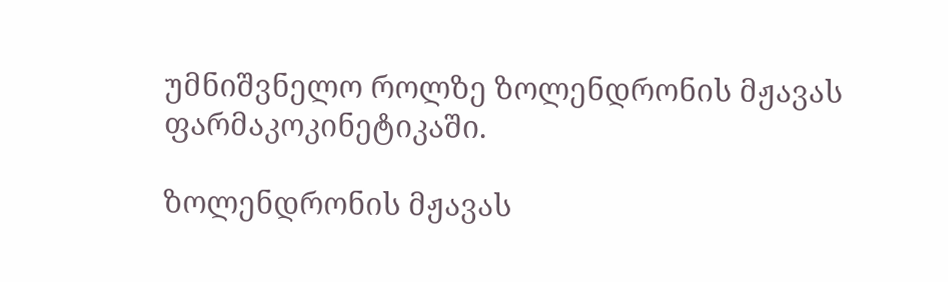უმნიშვნელო როლზე ზოლენდრონის მჟავას ფარმაკოკინეტიკაში.

ზოლენდრონის მჟავას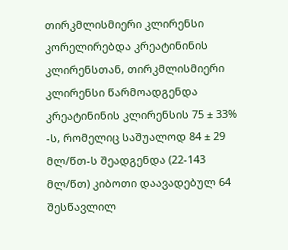თირკმლისმიერი კლირენსი კორელირებდა კრეატინინის კლირენსთან, თირკმლისმიერი კლირენსი წარმოადგენდა კრეატინინის კლირენსის 75 ± 33% -ს, რომელიც საშუალოდ 84 ± 29 მლ/წთ-ს შეადგენდა (22-143 მლ/წთ) კიბოთი დაავადებულ 64 შესწავლილ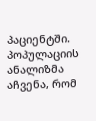პაციენტში. პოპულაციის ანალიზმა აჩვენა, რომ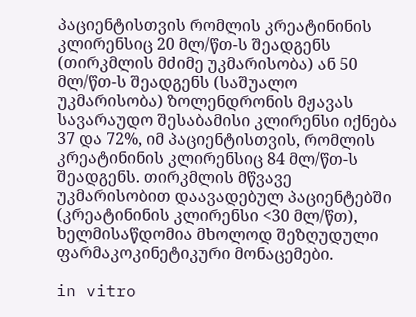პაციენტისთვის რომლის კრეატინინის კლირენსიც 20 მლ/წთ-ს შეადგენს (თირკმლის მძიმე უკმარისობა) ან 50 მლ/წთ-ს შეადგენს (საშუალო უკმარისობა) ზოლენდრონის მჟავას სავარაუდო შესაბამისი კლირენსი იქნება 37 და 72%, იმ პაციენტისთვის, რომლის კრეატინინის კლირენსიც 84 მლ/წთ-ს შეადგენს. თირკმლის მწვავე უკმარისობით დაავადებულ პაციენტებში (კრეატინინის კლირენსი <30 მლ/წთ), ხელმისაწდომია მხოლოდ შეზღუდული ფარმაკოკინეტიკური მონაცემები.

in vitro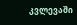კვლევაში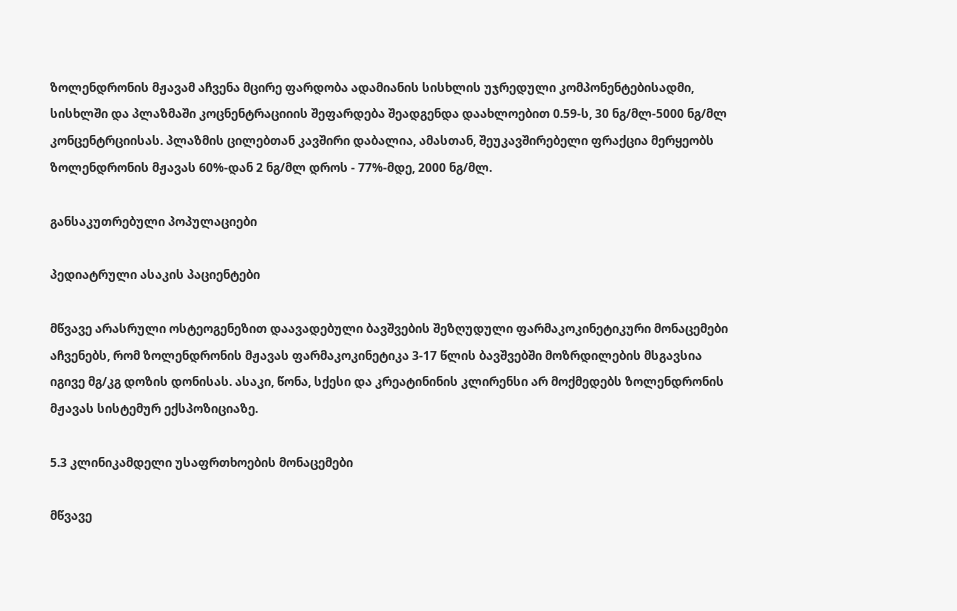ზოლენდრონის მჟავამ აჩვენა მცირე ფარდობა ადამიანის სისხლის უჯრედული კომპონენტებისადმი, სისხლში და პლაზმაში კოცნენტრაციიის შეფარდება შეადგენდა დაახლოებით 0.59-ს, 30 ნგ/მლ-5000 ნგ/მლ კონცენტრციისას. პლაზმის ცილებთან კავშირი დაბალია, ამასთან, შეუკავშირებელი ფრაქცია მერყეობს ზოლენდრონის მჟავას 60%-დან 2 ნგ/მლ დროს - 77%-მდე, 2000 ნგ/მლ.

განსაკუთრებული პოპულაციები

პედიატრული ასაკის პაციენტები

მწვავე არასრული ოსტეოგენეზით დაავადებული ბავშვების შეზღუდული ფარმაკოკინეტიკური მონაცემები აჩვენებს, რომ ზოლენდრონის მჟავას ფარმაკოკინეტიკა 3-17 წლის ბავშვებში მოზრდილების მსგავსია იგივე მგ/კგ დოზის დონისას. ასაკი, წონა, სქესი და კრეატინინის კლირენსი არ მოქმედებს ზოლენდრონის მჟავას სისტემურ ექსპოზიციაზე.

5.3 კლინიკამდელი უსაფრთხოების მონაცემები

მწვავე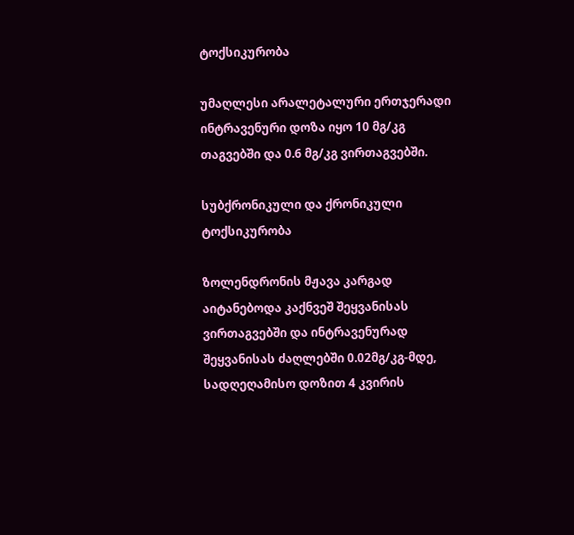ტოქსიკურობა

უმაღლესი არალეტალური ერთჯერადი ინტრავენური დოზა იყო 10 მგ/კგ თაგვებში და 0.6 მგ/კგ ვირთაგვებში.

სუბქრონიკული და ქრონიკული ტოქსიკურობა

ზოლენდრონის მჟავა კარგად აიტანებოდა კაქნვეშ შეყვანისას ვირთაგვებში და ინტრავენურად შეყვანისას ძაღლებში 0.02მგ/კგ-მდე, სადღეღამისო დოზით 4 კვირის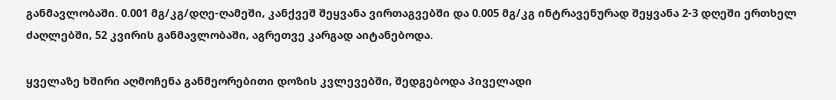განმავლობაში. 0.001 მგ/კგ/დღე-ღამეში, კანქვეშ შეყვანა ვირთაგვებში და 0.005 მგ/კგ ინტრავენურად შეყვანა 2-3 დღეში ერთხელ ძაღლებში, 52 კვირის განმავლობაში, აგრეთვე კარგად აიტანებოდა.

ყველაზე ხშირი აღმოჩენა განმეორებითი დოზის კვლევებში, შედგებოდა პიველადი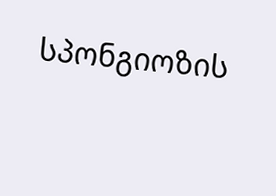სპონგიოზის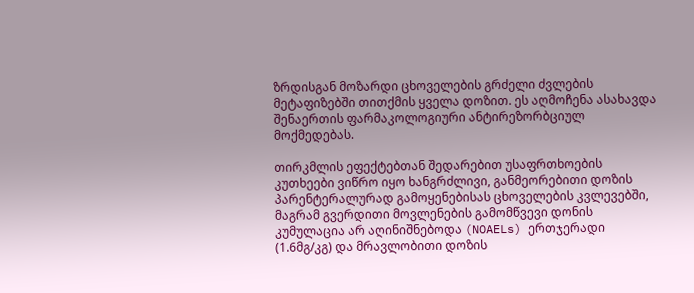ზრდისგან მოზარდი ცხოველების გრძელი ძვლების მეტაფიზებში თითქმის ყველა დოზით. ეს აღმოჩენა ასახავდა შენაერთის ფარმაკოლოგიური ანტირეზორბციულ მოქმედებას.

თირკმლის ეფექტებთან შედარებით უსაფრთხოების კუთხეები ვიწრო იყო ხანგრძლივი, განმეორებითი დოზის პარენტერალურად გამოყენებისას ცხოველების კვლევებში, მაგრამ გვერდითი მოვლენების გამომწვევი დონის კუმულაცია არ აღინიშნებოდა (NOAELs) ერთჯერადი (1.6მგ/კგ) და მრავლობითი დოზის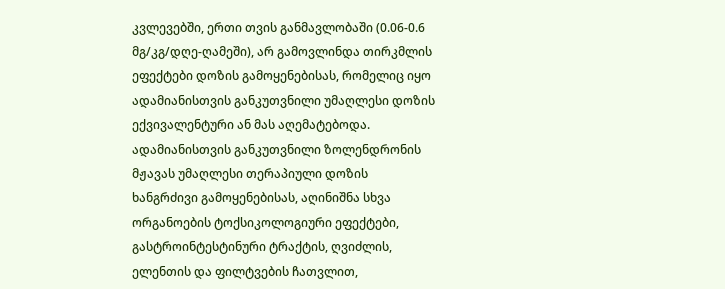კვლევებში, ერთი თვის განმავლობაში (0.06-0.6 მგ/კგ/დღე-ღამეში), არ გამოვლინდა თირკმლის ეფექტები დოზის გამოყენებისას, რომელიც იყო ადამიანისთვის განკუთვნილი უმაღლესი დოზის ექვივალენტური ან მას აღემატებოდა. ადამიანისთვის განკუთვნილი ზოლენდრონის მჟავას უმაღლესი თერაპიული დოზის ხანგრძივი გამოყენებისას, აღინიშნა სხვა ორგანოების ტოქსიკოლოგიური ეფექტები, გასტროინტესტინური ტრაქტის, ღვიძლის, ელენთის და ფილტვების ჩათვლით,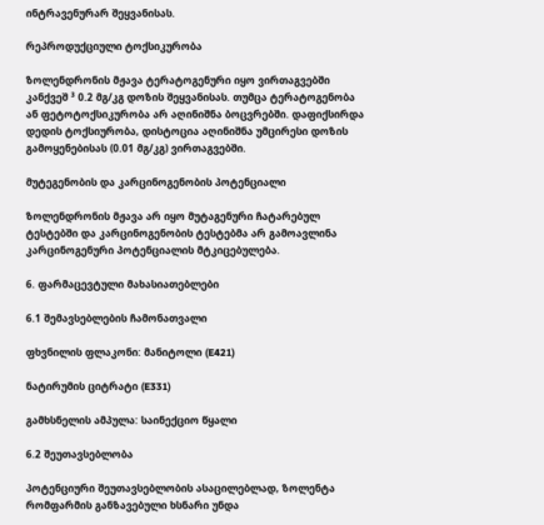ინტრავენურარ შეყვანისას.

რეპროდუქციული ტოქსიკურობა

ზოლენდრონის მჟავა ტერატოგენური იყო ვირთაგვებში კანქვეშ ³ 0.2 მგ/კგ დოზის შეყვანისას. თუმცა ტერატოგენობა ან ფეტოტოქსიკურობა არ აღინიშნა ბოცვრებში. დაფიქსირდა დედის ტოქსიურობა, დისტოცია აღინიშნა უმცირესი დოზის გამოყენებისას (0.01 მგ/კგ) ვირთაგვებში.

მუტეგენობის და კარცინოგენობის პოტენციალი

ზოლენდრონის მჟავა არ იყო მუტაგენური ჩატარებულ ტესტებში და კარცინოგენობის ტესტებმა არ გამოავლინა კარცინოგენური პოტენციალის მტკიცებულება.

6. ფარმაცევტული მახასიათებლები

6.1 შემავსებლების ჩამონათვალი

ფხვნილის ფლაკონი: მანიტოლი (E421)

ნატირუმის ციტრატი (E331)

გამხსნელის ამპულა: საინექციო წყალი

6.2 შეუთავსებლობა

პოტენციური შეუთავსებლობის ასაცილებლად, ზოლენტა რომფარმის განზავებული ხსნარი უნდა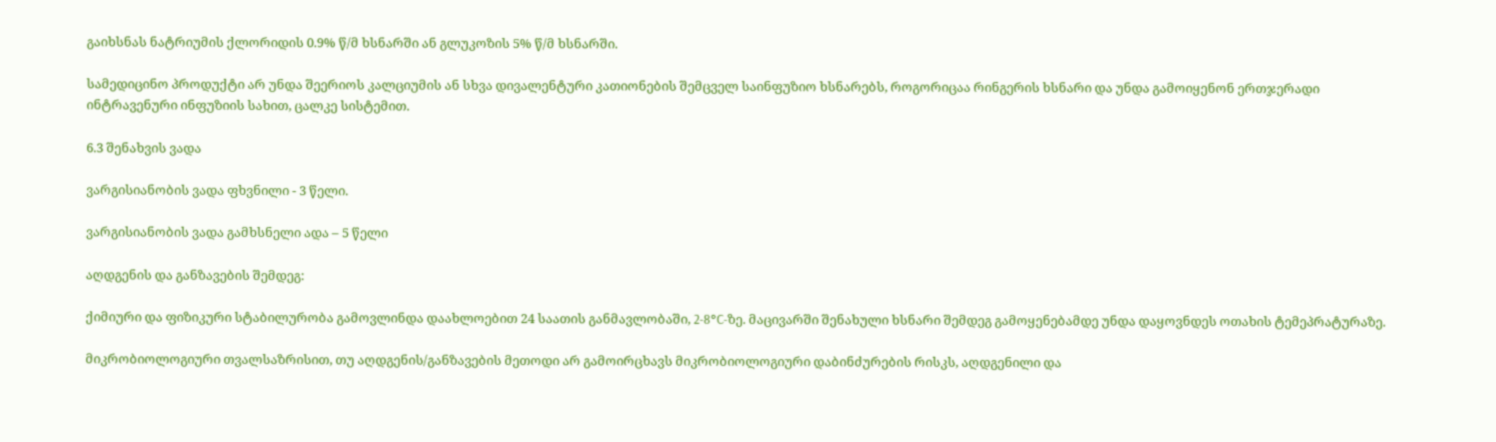გაიხსნას ნატრიუმის ქლორიდის 0.9% წ/მ ხსნარში ან გლუკოზის 5% წ/მ ხსნარში.

სამედიცინო პროდუქტი არ უნდა შეერიოს კალციუმის ან სხვა დივალენტური კათიონების შემცველ საინფუზიო ხსნარებს, როგორიცაა რინგერის ხსნარი და უნდა გამოიყენონ ერთჯერადი ინტრავენური ინფუზიის სახით, ცალკე სისტემით.

6.3 შენახვის ვადა

ვარგისიანობის ვადა ფხვნილი - 3 წელი.

ვარგისიანობის ვადა გამხსნელი ადა – 5 წელი

აღდგენის და განზავების შემდეგ:

ქიმიური და ფიზიკური სტაბილურობა გამოვლინდა დაახლოებით 24 საათის განმავლობაში, 2-8°C-ზე. მაცივარში შენახული ხსნარი შემდეგ გამოყენებამდე უნდა დაყოვნდეს ოთახის ტემეპრატურაზე.

მიკრობიოლოგიური თვალსაზრისით, თუ აღდგენის/განზავების მეთოდი არ გამოირცხავს მიკრობიოლოგიური დაბინძურების რისკს, აღდგენილი და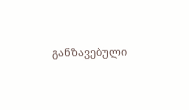განზავებული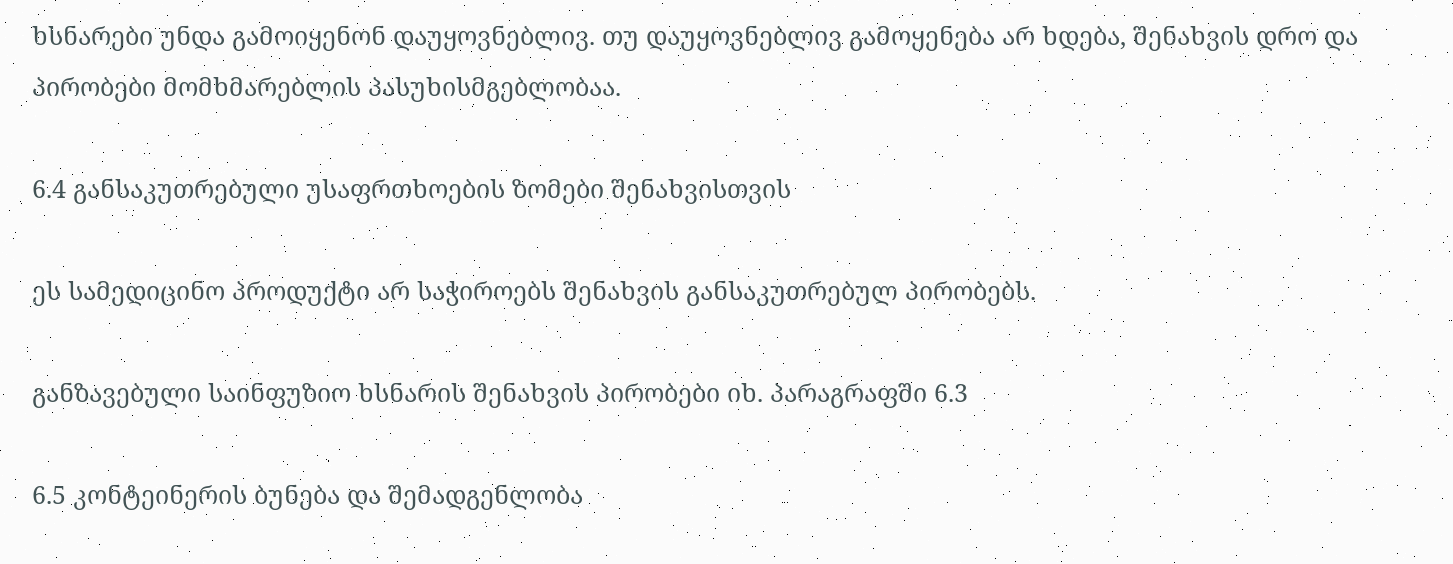ხსნარები უნდა გამოიყენონ დაუყოვნებლივ. თუ დაუყოვნებლივ გამოყენება არ ხდება, შენახვის დრო და პირობები მომხმარებლის პასუხისმგებლობაა.

6.4 განსაკუთრებული უსაფრთხოების ზომები შენახვისთვის

ეს სამედიცინო პროდუქტი არ საჭიროებს შენახვის განსაკუთრებულ პირობებს.

განზავებული საინფუზიო ხსნარის შენახვის პირობები იხ. პარაგრაფში 6.3

6.5 კონტეინერის ბუნება და შემადგენლობა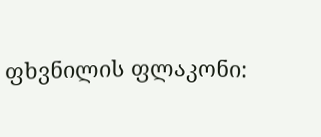ფხვნილის ფლაკონი: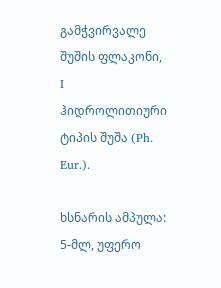გამჭვირვალე შუშის ფლაკონი, I ჰიდროლითიური ტიპის შუშა (Ph. Eur.).

ხსნარის ამპულა: 5-მლ, უფერო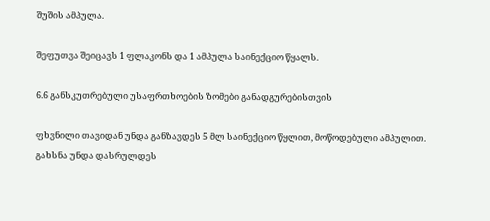შუშის ამპულა.

შეფუთვა შეიცავს 1 ფლაკონს და 1 ამპულა საინექციო წყალს.

6.6 განსკუთრებული უსაფრთხოების ზომები განადგურებისთვის

ფხვნილი თავიდან უნდა განზავდეს 5 მლ საინექციო წყლით, მოწოდებული ამპულით. გახსნა უნდა დასრულდეს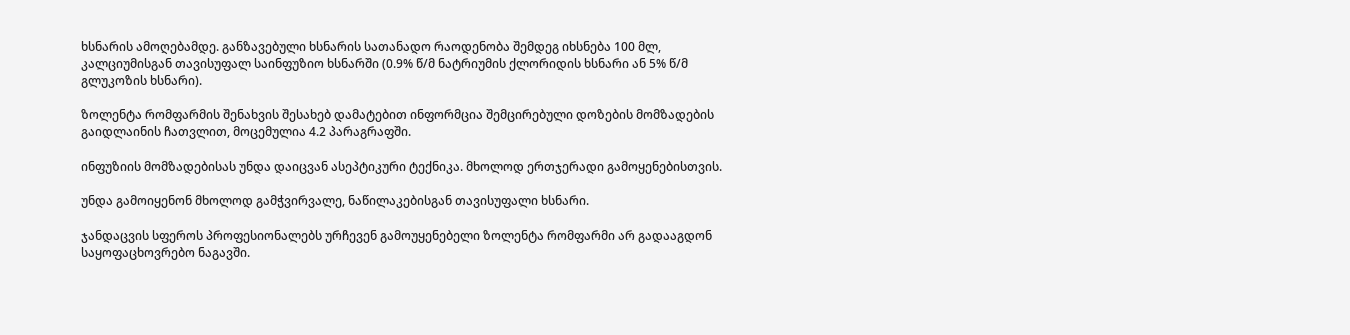ხსნარის ამოღებამდე. განზავებული ხსნარის სათანადო რაოდენობა შემდეგ იხსნება 100 მლ, კალციუმისგან თავისუფალ საინფუზიო ხსნარში (0.9% წ/მ ნატრიუმის ქლორიდის ხსნარი ან 5% წ/მ გლუკოზის ხსნარი).

ზოლენტა რომფარმის შენახვის შესახებ დამატებით ინფორმცია შემცირებული დოზების მომზადების გაიდლაინის ჩათვლით, მოცემულია 4.2 პარაგრაფში.

ინფუზიის მომზადებისას უნდა დაიცვან ასეპტიკური ტექნიკა. მხოლოდ ერთჯერადი გამოყენებისთვის.

უნდა გამოიყენონ მხოლოდ გამჭვირვალე, ნაწილაკებისგან თავისუფალი ხსნარი.

ჯანდაცვის სფეროს პროფესიონალებს ურჩევენ გამოუყენებელი ზოლენტა რომფარმი არ გადააგდონ საყოფაცხოვრებო ნაგავში.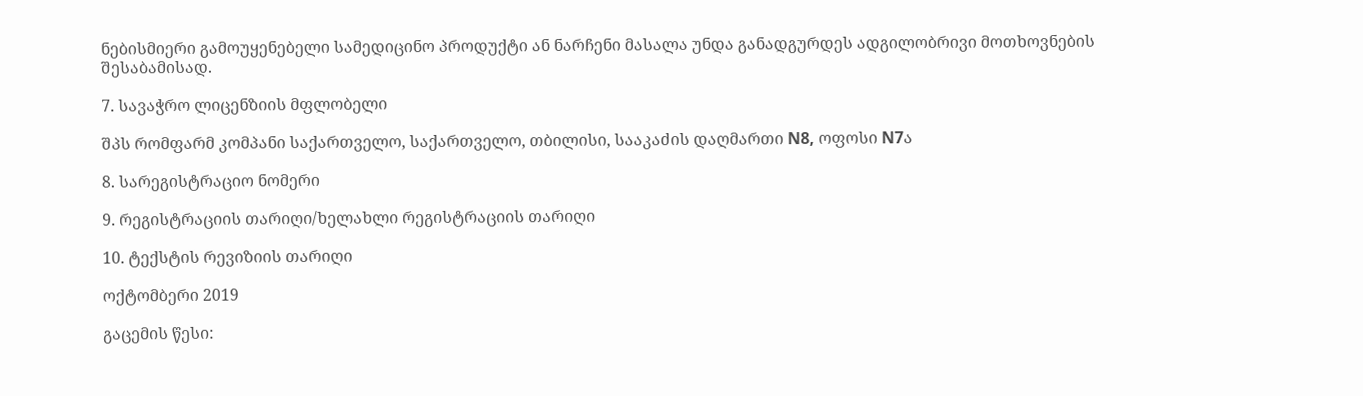ნებისმიერი გამოუყენებელი სამედიცინო პროდუქტი ან ნარჩენი მასალა უნდა განადგურდეს ადგილობრივი მოთხოვნების შესაბამისად.

7. სავაჭრო ლიცენზიის მფლობელი

შპს რომფარმ კომპანი საქართველო, საქართველო, თბილისი, სააკაძის დაღმართი N8, ოფოსი N7ა

8. სარეგისტრაციო ნომერი

9. რეგისტრაციის თარიღი/ხელახლი რეგისტრაციის თარიღი

10. ტექსტის რევიზიის თარიღი

ოქტომბერი 2019

გაცემის წესი: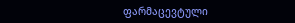ფარმაცევტული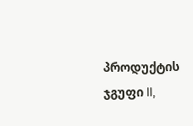პროდუქტის ჯგუფი II,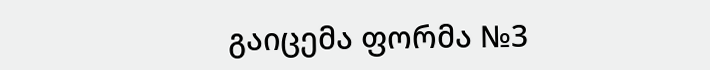გაიცემა ფორმა №3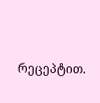რეცეპტით.